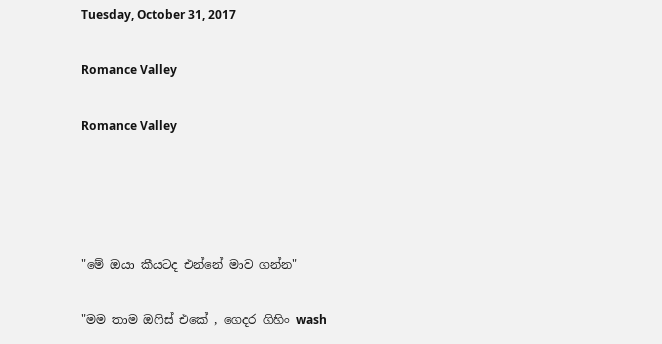Tuesday, October 31, 2017

Romance Valley

Romance Valley




"මේ ඔයා කීයටද එන්නේ මාව ගන්න"

"මම තාම ඔෆිස් එකේ , ගෙදර ගිහිං wash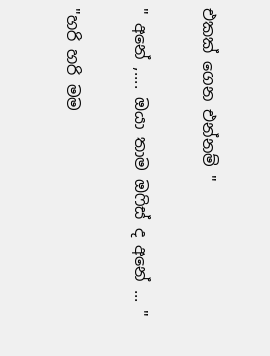එකක් ගෙන එන්නම් "

" අනේ ,.... ඔයා තාම ඔෆිස් ද අනේ ... "

"හරි හරි මම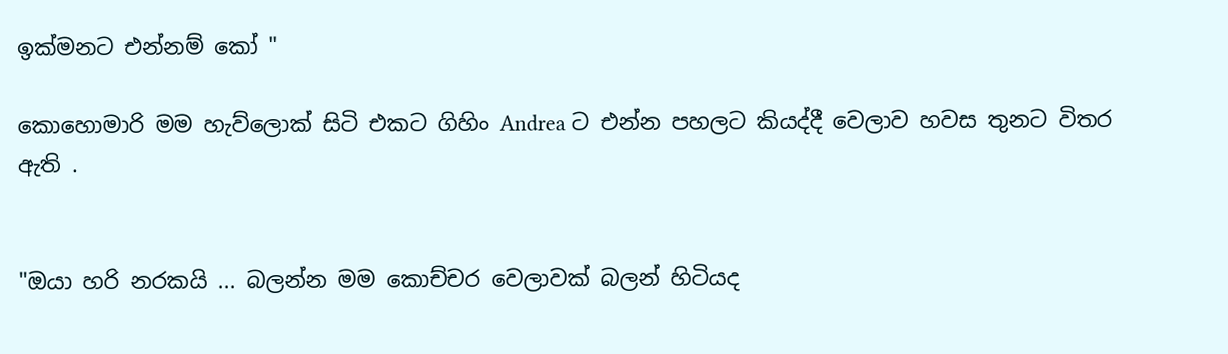ඉක්මනට එන්නම් කෝ "

කොහොමාරි මම හැව්ලොක් සිටි එකට ගිහිං Andrea ට එන්න පහලට කියද්දී වෙලාව හවස තුනට විතර ඇති .


"ඔයා හරි නරකයි ... බලන්න මම කොච්චර වෙලාවක් බලන් හිටියද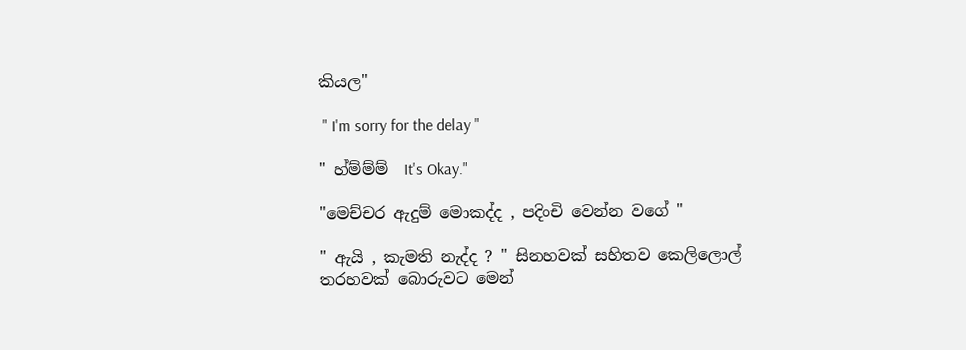කියල"

 " I'm sorry for the delay "

" හ්ම්ම්ම්  It's Okay."

"මෙච්චර ඇදුම් මොකද්ද , පදිංචි වෙන්න වගේ "

" ඇයි , කැමති නැද්ද ? " සිනහවක් සහිතව කෙලිලොල් තරහවක් බොරුවට මෙන්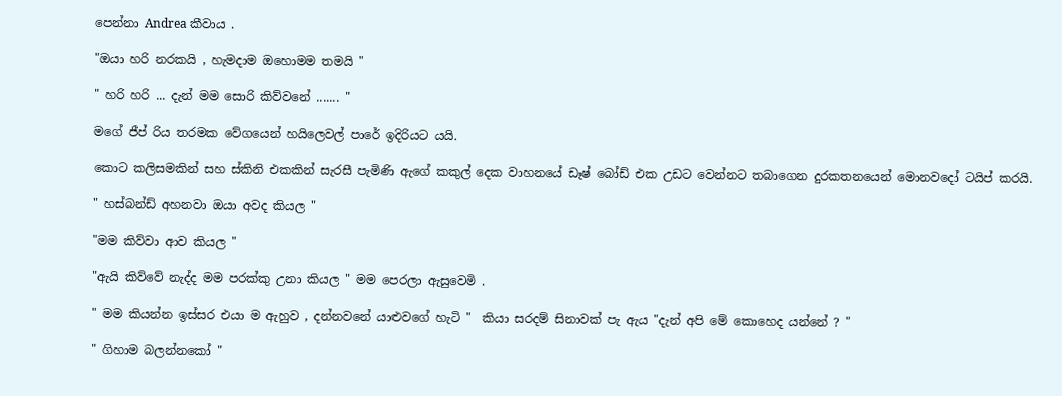පෙන්නා Andrea කීවාය .

"ඔයා හරි නරකයි , හැමදාම ඔහොමම තමයි "

" හරි හරි ... දැන් මම සොරි කිව්වනේ ....... "

මගේ ජීප් රිය තරමක වේගයෙන් හයිලෙවල් පාරේ ඉදිරියට යයි.

කොට කලිසමකින් සහ ස්කිනි එකකින් සැරසී පැමිණි ඇගේ කකුල් දෙක වාහනයේ ඩෑෂ් බෝඩ් එක උඩට වෙන්නට තබාගෙන දුරකතනයෙන් මොනවදෝ ටයිප් කරයි.

" හස්බන්ඩ් අහනවා ඔයා අවද කියල "

"මම කිව්වා ආව කියල "

"ඇයි කිව්වේ නැද්ද මම පරක්කු උනා කියල " මම පෙරලා ඇසුවෙමි .

" මම කියන්න ඉස්සර එයා ම ඇහුව , දන්නවනේ යාළුවගේ හැටි "  කියා සරදම් සිනාවක් පැ ඇය "දැන් අපි මේ කොහෙද යන්නේ ? "

" ගිහාම බලන්නකෝ "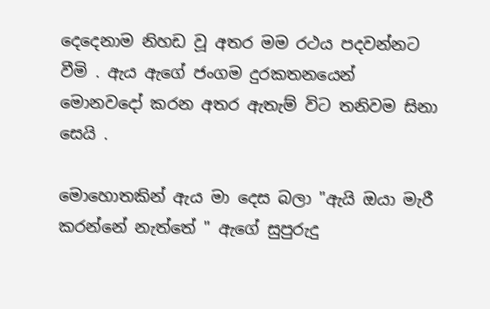දෙදෙනාම නිහඩ වූ අතර මම රථය පදවන්නට වීමි . ඇය ඇගේ ජංගම දුරකතනයෙන් මොනවදෝ කරන අතර ඇතැම් විට තනිවම සිනා සෙයි .

මොහොතකින් ඇය මා දෙස බලා "ඇයි ඔයා මැරී කරන්නේ නැත්තේ " ඇගේ සුපුරුදු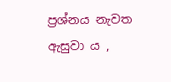ප්‍රශ්නය නැවත ඇසුවා ය ,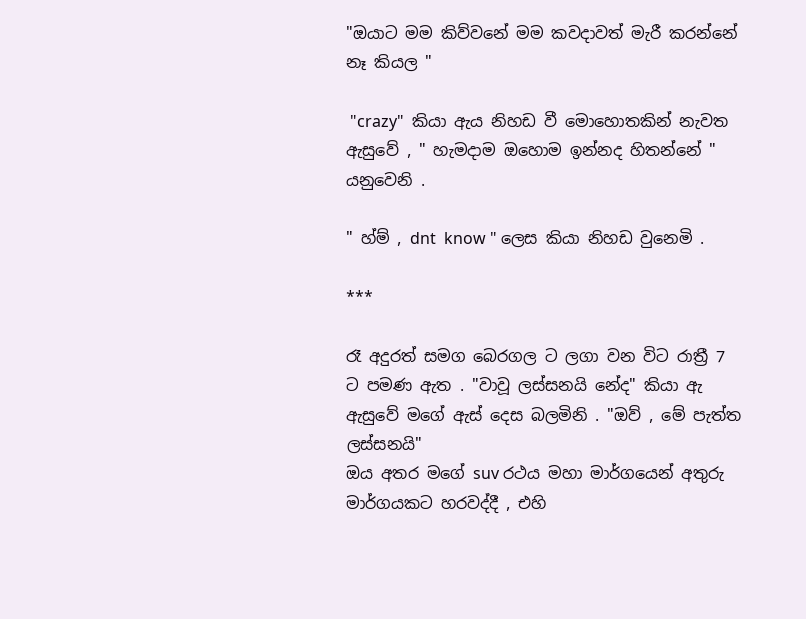"ඔයාට මම කිව්වනේ මම කවදාවත් මැරී කරන්නේ නෑ කියල "

 "crazy"  කියා ඇය නිහඩ වී මොහොතකින් නැවත ඇසුවේ , " හැමදාම ඔහොම ඉන්නද හිතන්නේ " යනුවෙනි .

" හ්ම් , dnt  know " ලෙස කියා නිහඩ වුනෙමි .

***

රෑ අදුරත් සමග බෙරගල ට ලගා වන විට රාත්‍රී 7 ට පමණ ඇත . "වාවූ ලස්සනයි නේද" කියා ඇ ඇසුවේ මගේ ඇස් දෙස බලමිනි . "ඔව් , මේ පැත්ත ලස්සනයි"
ඔය අතර මගේ suv රථය මහා මාර්ගයෙන් අතුරු මාර්ගයකට හරවද්දී , එහි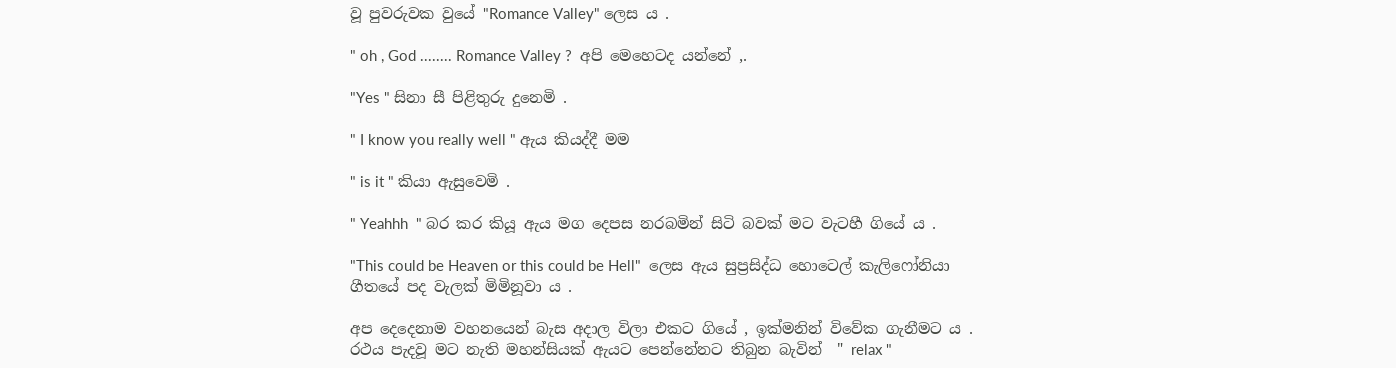වූ පුවරුවක වුයේ "Romance Valley" ලෙස ය .

" oh , God ........ Romance Valley ?  අපි මෙහෙටද යන්නේ ,.

"Yes " සිනා සී පිළිතුරු දුනෙමි .

" I know you really well " ඇය කියද්දී මම

" is it " කියා ඇසුවෙමි .

" Yeahhh  " බර කර කියූ ඇය මග දෙපස නරබමින් සිටි බවක් මට වැටහී ගියේ ය .

"This could be Heaven or this could be Hell"  ලෙස ඇය සුප්‍රසිද්ධ හොටෙල් කැලිෆෝනියා ගීතයේ පද වැලක් මිමිනූවා ය .

අප දෙදෙනාම වහනයෙන් බැස අදාල විලා එකට ගියේ , ඉක්මනින් විවේක ගැනීමට ය .
රථය පැදවූ මට නැති මහන්සියක් ඇයට පෙන්නේනට තිබුන බැවින්  " relax "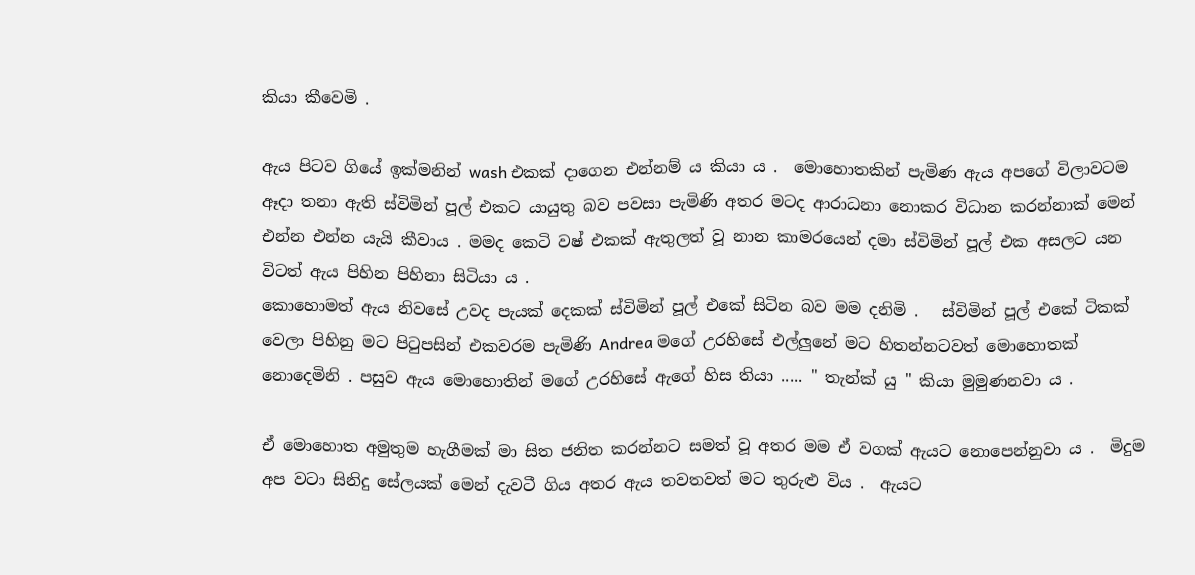කියා කීවෙමි .

ඇය පිටව ගියේ ඉක්මනින් wash එකක් දාගෙන එන්නම් ය කියා ය .  මොහොතකින් පැමිණ ඇය අපගේ විලාවටම ඈදා තනා ඇති ස්විමින් පූල් එකට යායුතු බව පවසා පැමිණි අතර මටද ආරාධනා නොකර විධාන කරන්නාක් මෙන් එන්න එන්න යැයි කීවාය . මමද කෙටි වෂ් එකක් ඇතුලත් වූ නාන කාමරයෙන් දමා ස්විමින් පූල් එක අසලට යන විටත් ඇය පිහින පිහිනා සිටියා ය .
කොහොමත් ඇය නිවසේ උවද පැයක් දෙකක් ස්විමින් පූල් එකේ සිටින බව මම දනිමි .   ස්විමින් පූල් එකේ ටිකක් වෙලා පිහිනු මට පිටුපසින් එකවරම පැමිණි Andrea මගේ උරහිසේ එල්ලුනේ මට හිතන්නටවත් මොහොතක් නොදෙමිනි . පසුව ඇය මොහොතින් මගේ උරහිසේ ඇගේ හිස තියා ..... " තැන්ක් යු " කියා මුමුණනවා ය .

ඒ මොහොත අමුතුම හැගීමක් මා සිත ජනිත කරන්නට සමත් වූ අතර මම ඒ වගක් ඇයට නොපෙන්නුවා ය .  මිදුම අප වටා සිනිදු සේලයක් මෙන් දැවටී ගිය අතර ඇය තවතවත් මට තුරුළු විය .  ඇයට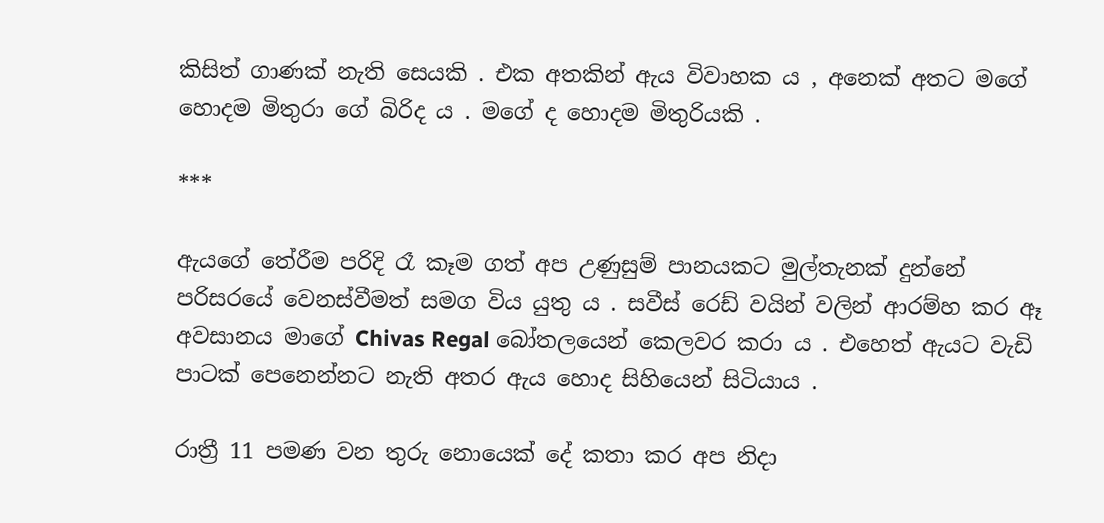කිසිත් ගාණක් නැති සෙයකි . එක අතකින් ඇය විවාහක ය , අනෙක් අතට මගේ හොදම මිතුරා ගේ බිරිද ය . මගේ ද හොදම මිතුරියකි .

***

ඇයගේ තේරීම පරිදි රෑ කෑම ගත් අප උණුසුම් පානයකට මුල්තැනක් දුන්නේ පරිසරයේ වෙනස්වීමත් සමග විය යුතු ය . සවීස් රෙඩ් වයින් වලින් ආරම්හ කර ඈ අවසානය මාගේ Chivas Regal බෝතලයෙන් කෙලවර කරා ය . එහෙත් ඇයට වැඩි පාටක් පෙනෙන්නට නැති අතර ඇය හොද සිහියෙන් සිටියාය .

රාත්‍රී 11 පමණ වන තුරු නොයෙක් දේ කතා කර අප නිදා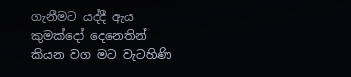ගැනීමට යද්දී ඇය කුමක්දෝ දෙනෙතින් කියන වග මට වැටහිණි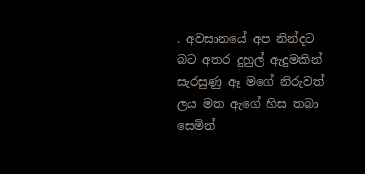. අවසානයේ අප නින්දට බට අතර දුහුල් ඇදුමකින් සැරසුණු ඈ මගේ නිරුවත් ලය මත ඇගේ හිස තබා සෙමින්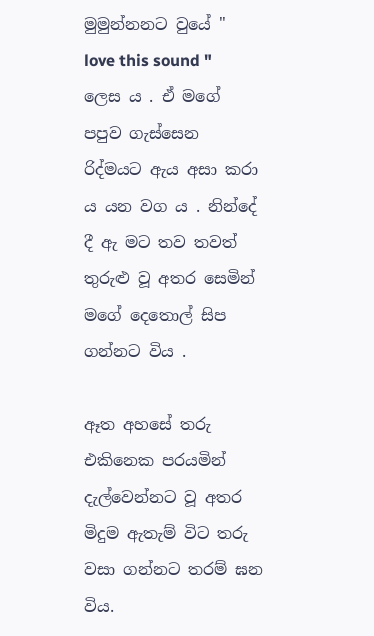මුමුන්නනට වුයේ " love this sound " ලෙස ය . ඒ මගේ පපුව ගැස්සෙන රිද්මයට ඇය අසා කරා ය යන වග ය . නින්දේ දී ඇ මට තව තවත් තුරුළු වූ අතර සෙමින් මගේ දෙතොල් සිප ගන්නට විය .

ඈත අහසේ තරු එකිනෙක පරයමින් දැල්වෙන්නට වූ අතර මිදුම ඇතැම් විට තරු වසා ගන්නට තරම් ඝන විය.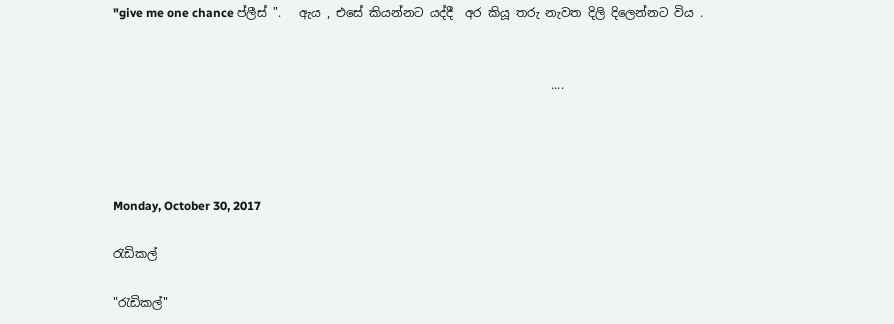"give me one chance ප්ලීස් ".   ඇය , එසේ කියන්නට යද්දී  අර කියූ තරු නැවත දිලි දිලෙන්නට විය .


                                                                         ....




Monday, October 30, 2017

රැඩිකල්

"රැඩිකල්"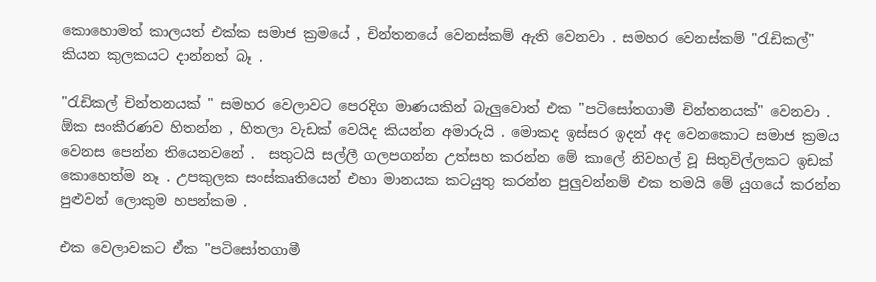කොහොමත් කාලයත් එක්ක සමාජ ක්‍රමයේ , චින්තනයේ වෙනස්කම් ඇති වෙනවා . සමහර වෙනස්කම් "රැඩිකල්" කියන කුලකයට දාන්නත් බෑ .

"රැඩිකල් චින්තනයක් " සමහර වෙලාවට පෙරදිග මාණයකින් බැලුවොත් එක "පටිසෝතගාමී චින්තනයක්" වෙනවා . ඕක සංකීරණව හිතන්න , හිතලා වැඩක් වෙයිද කියන්න අමාරුයි . මොකද ඉස්සර ඉදන් අද වෙනකොට සමාජ ක්‍රමය වෙනස පෙන්න තියෙනවනේ .  සතුටයි සල්ලී ගලපගන්න උත්සහ කරන්න මේ කාලේ නිවහල් වූ සිතුවිල්ලකට ඉඩක් කොහෙත්ම නෑ . උපකුලක සංස්කෘතියෙන් එහා මානයක කටයුතු කරන්න පුලුවන්නම් එක තමයි මේ යුගයේ කරන්න පුළුවන් ලොකුම හපන්කම .

එක වෙලාවකට ඒක "පටිසෝතගාමී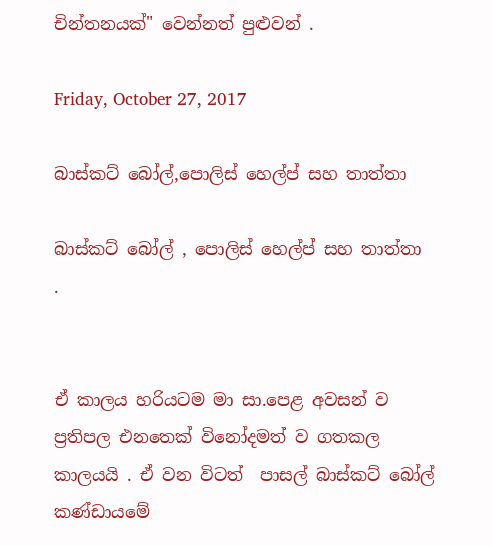චින්තනයක්" වෙන්නත් පුළුවන් .

Friday, October 27, 2017

බාස්කට් බෝල්,පොලිස් හෙල්ප් සහ තාත්තා

බාස්කට් බෝල් , පොලිස් හෙල්ප් සහ තාත්තා  .


ඒ කාලය හරියටම මා සා.පෙළ අවසන් ව ප්‍රතිපල එනතෙක් විනෝදමත් ව ගතකල කාලයයි . ඒ වන විටත්  පාසල් බාස්කට් බෝල් කණ්ඩායමේ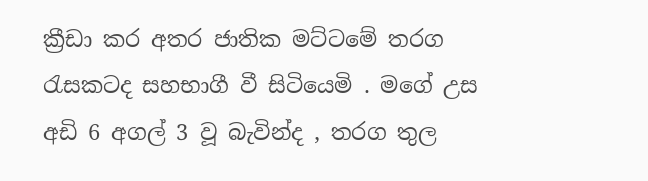ක්‍රීඩා කර අතර ජාතික මට්ටමේ තරග රැසකටද සහභාගී වී සිටියෙමි . මගේ උස අඩි 6 අගල් 3 වූ බැවින්ද , තරග තුල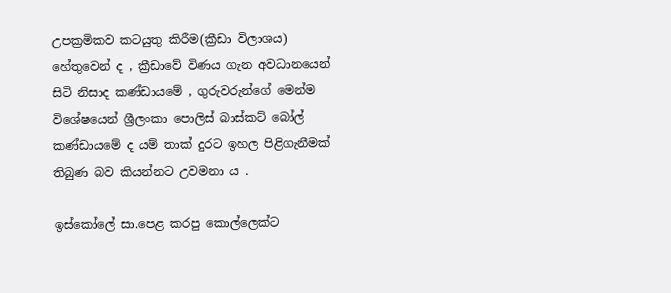උපක්‍රමිකව කටයුතු කිරීම(ක්‍රීඩා විලාශය) හේතුවෙන් ද , ක්‍රීඩාවේ විණය ගැන අවධානයෙන් සිටි නිසාද කණ්ඩායමේ , ගුරුවරුන්ගේ මෙන්ම විශේෂයෙන් ශ්‍රීලංකා පොලිස් බාස්කට් බෝල් කණ්ඩායමේ ද යම් තාක් දුරට ඉහල පිළිගැනීමක් තිබුණ බව කියන්නට උවමනා ය .

ඉස්කෝලේ සා.පෙළ කරපු කොල්ලෙක්ට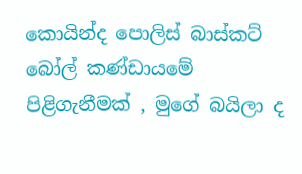කොයින්ද පොලිස් බාස්කට් බෝල් කණ්ඩායමේ පිළිගැනීමක් , මුගේ බයිලා ද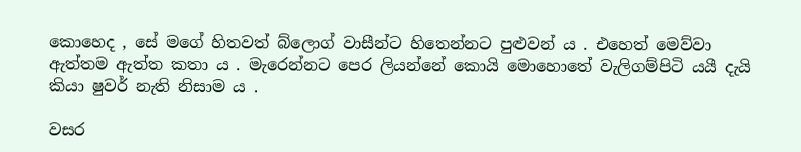කොහෙද , සේ මගේ හිතවත් බ්ලොග් වාසීන්ට හිතෙන්නට පුළුවන් ය . එහෙත් මෙව්වා ඇත්තම ඇත්ත කතා ය . මැරෙන්නට පෙර ලියන්නේ කොයි මොහොතේ වැලිගම්පිටි යයී දැයි කියා ෂුවර් නැති නිසාම ය .

වසර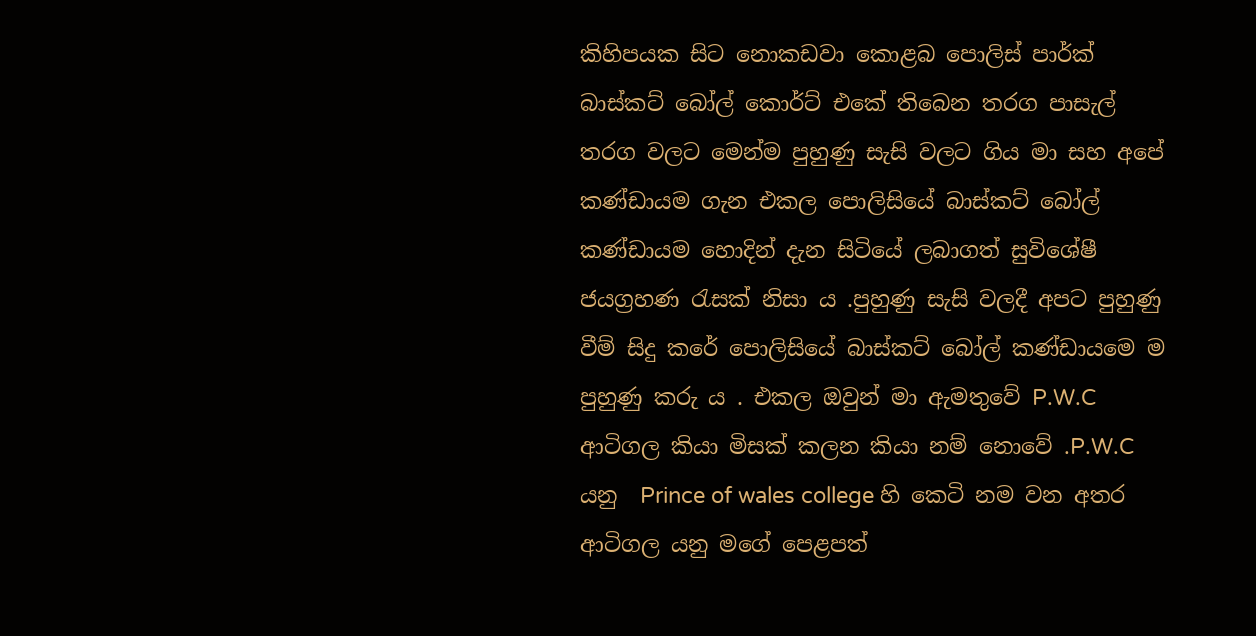කිහිපයක සිට නොකඩවා කොළබ පොලිස් පාර්ක් බාස්කට් බෝල් කොර්ට් එකේ තිබෙන තරග පාසැල් තරග වලට මෙන්ම පුහුණු සැසි වලට ගිය මා සහ අපේ කණ්ඩායම ගැන එකල පොලිසියේ බාස්කට් බෝල් කණ්ඩායම හොදින් දැන සිටියේ ලබාගත් සුවිශේෂී ජයග්‍රහණ රැසක් නිසා ය .පුහුණු සැසි වලදී අපට පුහුණු වීම් සිදු කරේ පොලිසියේ බාස්කට් බෝල් කණ්ඩායමෙ ම පුහුණු කරු ය . එකල ඔවුන් මා ඇමතුවේ P.W.C ආටිගල කියා මිසක් කලන කියා නම් නොවේ .P.W.C යනු  Prince of wales college හි කෙටි නම වන අතර ආටිගල යනු මගේ පෙළපත්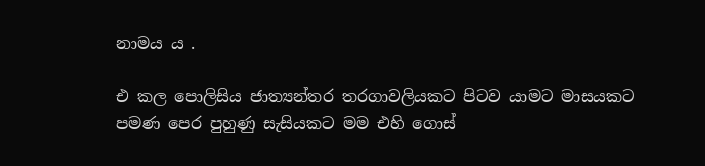නාමය ය .

එ කල පොලිසිය ජාත්‍යන්තර තරගාවලියකට පිටව යාමට මාසයකට පමණ පෙර පුහුණු සැසියකට මම එහි ගොස්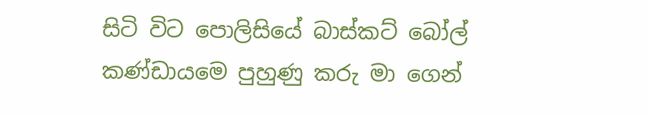සිටි විට පොලිසියේ බාස්කට් බෝල් කණ්ඩායමෙ පුහුණු කරු මා ගෙන්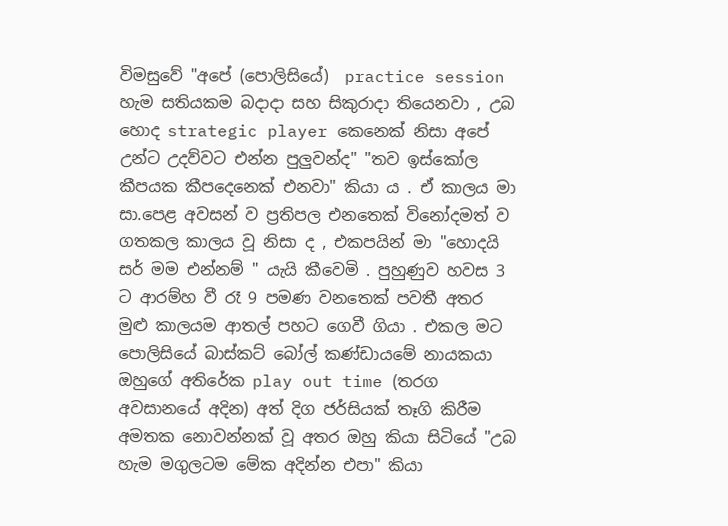විමසුවේ "අපේ (පොලිසියේ)  practice session හැම සතියකම බදාදා සහ සිකුරාදා තියෙනවා , උබ හොද strategic player කෙනෙක් නිසා අපේ උන්ට උදව්වට එන්න පුලුවන්ද" "තව ඉස්කෝල කීපයක කීපදෙනෙක් එනවා" කියා ය . ඒ කාලය මා සා.පෙළ අවසන් ව ප්‍රතිපල එනතෙක් විනෝදමත් ව ගතකල කාලය වූ නිසා ද , එකපයින් මා "හොදයි සර් මම එන්නම් " යැයි කීවෙමි . පුහුණුව හවස 3 ට ආරම්හ වී රෑ 9 පමණ වනතෙක් පවතී අතර මුළු කාලයම ආතල් පහට ගෙවී ගියා . එකල මට පොලිසියේ බාස්කට් බෝල් කණ්ඩායමේ නායකයා ඔහුගේ අතිරේක play out time (තරග අවසානයේ අදින) අත් දිග ජර්සියක් තෑගි කිරීම අමතක නොවන්නක් වූ අතර ඔහු කියා සිටියේ "උබ හැම මගුලටම මේක අදින්න එපා" කියා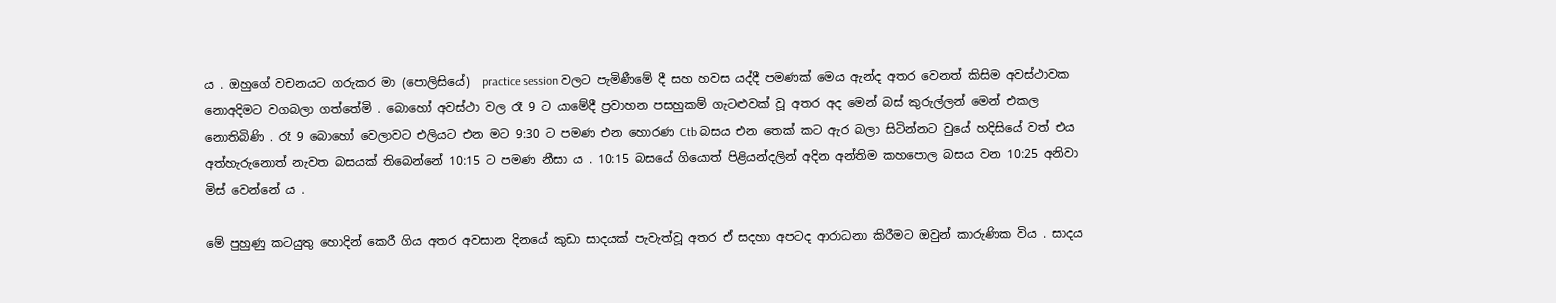ය . ඔහුගේ වචනයට ගරුකර මා (පොලිසියේ)  practice session වලට පැමිණීමේ දී සහ හවස යද්දී පමණක් මෙය ඇන්ද අතර වෙනත් කිසිම අවස්ථාවක නොඅදිමට වගබලා ගත්තේමි . බොහෝ අවස්ථා වල රෑ 9 ට යාමේදී ප්‍රවාහන පසහුකම් ගැටළුවක් වූ අතර අද මෙන් බස් කුරුල්ලන් මෙන් එකල නොතිබිණි . රෑ 9 බොහෝ වෙලාවට එලියට එන මට 9:30 ට පමණ එන හොරණ Ctb බසය එන තෙක් කට ඇර බලා සිටින්නට වුයේ හදිසියේ වත් එය අත්‍හැරුනොත් නැවත බසයක් තිබෙන්නේ 10:15 ට පමණ නීසා ය . 10:15 බසයේ ගියොත් පිළියන්දලින් අදින අන්තිම කහපොල බසය වන 10:25 අනිවා මිස් වෙන්නේ ය .

මේ පුහුණු කටයුතු හොදින් කෙරී ගිය අතර අවසාන දිනයේ කුඩා සාදයක් පැවැත්වූ අතර ඒ සදහා අපටද ආරාධනා කිරීමට ඔවුන් කාරුණික විය . සාදය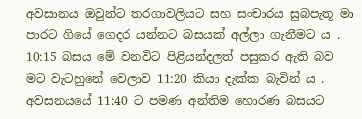අවසානය ඔවුන්ට තරගාවලියට සහ සංචාරය සුබපැතූ මා පාරට ගියේ ගෙදර යන්නට බසයක් අල්ලා ගැනීමට ය . 10:15 බසය මේ වනවිට පිළියන්දලත් පසුකර ඇති බව මට වැටහුනේ වෙලාව 11:20 කියා දැක්ක බැවින් ය . අවසනයයේ 11:40 ට පමණ අන්තිම හොරණ බසයට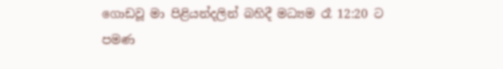ගොඩවූ මා පිළියන්දලින් බහිදී මධ්‍යම රෑ 12:20 ට පමණ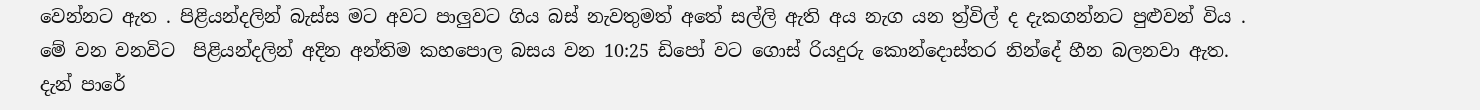වෙන්නට ඇත . පිළියන්දලින් බැස්ස මට අවට පාලුවට ගිය බස් නැවතුමත් අතේ සල්ලි ඇති අය නැග යන ත්‍ර්විල් ද දැකගන්නට පුළුවන් විය . මේ වන වනවිට  පිළියන්දලින් අදින අන්තිම කහපොල බසය වන 10:25 ඩිපෝ වට ගොස් රියදුරු කොන්දොස්තර නින්දේ හීන බලනවා ඇත. දැන් පාරේ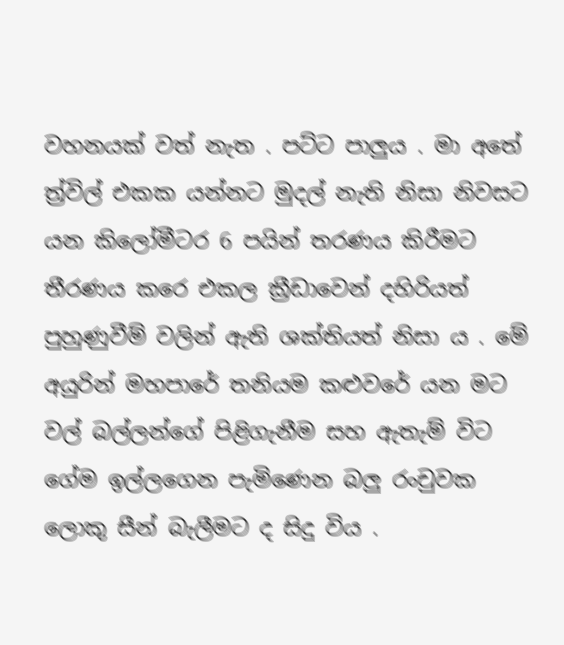වහනයක් වත් නැත . පට්ට පාලුය . මා අතේ ත්‍ර්විල් එකක යන්නට මුදල් නැති නිසා නිවසට යන කිලෝමීටර 6 පයින් තරණය කිරීමට තීරණය කරෙ එකල ක්‍රීඩාවෙන් දහිරියත් පුහුණුවීම් වලින් ඇති ශක්තියත් නිසා ය . මේ අයුරින් මහපාරේ තනියම කළුවරේ යන මට වල් බල්ලන්ගේ පිළිගැනීම සහ ඇතැම් විට ගේම ඉල්ලගෙන පැමිණෙන බලු රංචුවක ලොකු සීන් බැලීමට ද සිදු විය .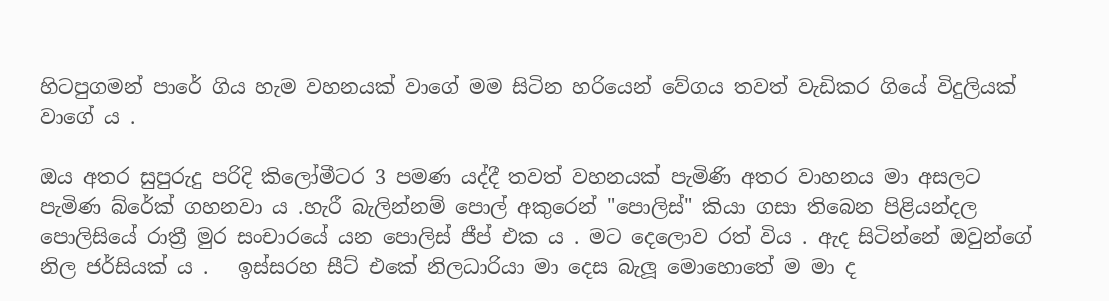හිටපුගමන් පාරේ ගිය හැම වහනයක් වාගේ මම සිටින හරියෙන් වේගය තවත් වැඩිකර ගියේ විදුලියක් වාගේ ය .

ඔය අතර සුපුරුදු පරිදි කිලෝමීටර 3 පමණ යද්දී තවත් වහනයක් පැමිණි අතර වාහනය මා අසලට පැමිණ බ්රේක් ගහනවා ය .හැරී බැලින්නම් පොල් අකුරෙන් "පොලිස්" කියා ගසා තිබෙන පිළියන්දල පොලිසියේ රාත්‍රී මුර සංචාරයේ යන පොලිස් ජීප් එක ය . මට දෙලොව රත් විය . ඇද සිටින්නේ ඔවුන්ගේ නිල ජර්සියක් ය .   ඉස්සරහ සීට් එකේ නිලධාරියා මා දෙස බැලූ මොහොතේ ම මා ද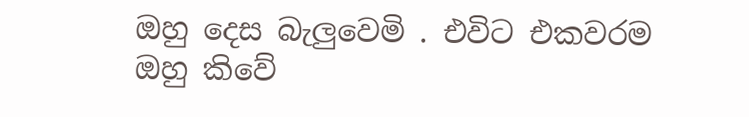ඔහු දෙස බැලුවෙමි . එවිට එකවරම ඔහු කිවේ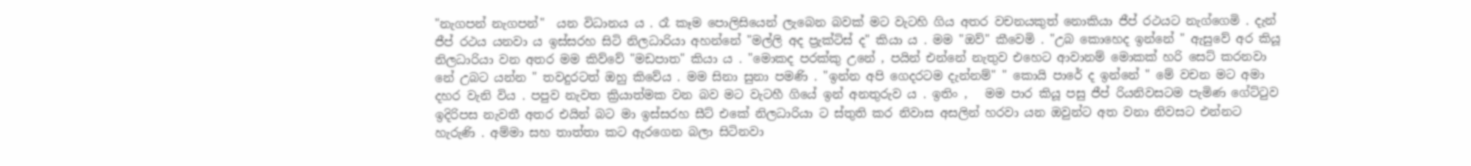"නැගපන් නැගපන්"  යන විධානය ය . රෑ කෑම පොලිසියෙන් ලැබෙන බවක් මට වැටහි ගිය අතර වචනයකුත් නොකියා ජීප් රථයට නැග්ගෙමි . දැන් ජීප් රථය යනවා ය ඉස්සරහ සිටි නිලධාරියා අහන්නේ "මල්ලි අද ප්‍රැක්ටිස් ද" කියා ය . මම "ඔව්" කීවෙමි . "උබ කොහෙද ඉන්නේ " ඇසුවේ අර කියූ නිලධාරියා වන අතර මම කිව්වේ "මඩපාත" කියා ය . "මොකද පරක්කු උනේ , පයින් එන්නේ නැතුව එහෙට ආවානම් මොකක් හරි සෙට් කරනවා නේ උබට යන්න " තවදුරටත් ඔහු කිවේය . මම සිනා සුනා පමණි . "ඉන්න අපි ගෙදරටම දැන්නම්" " කොයි පාරේ ද ඉන්නේ " මේ වචන මට අමා දහර වැනි විය . පපුව නැවත ක්‍රියාත්මක වන බව මට වැටහී ගියේ ඉන් අනතුරුව ය . ඉතිං ,   මම පාර කියූ පසු ජීප් රියනිවසටම පැමිණ ගේට්ටුව ඉදිරිපස නැවතී අතර එයින් බට මා ඉස්සරහ සීට් එකේ නිලධාරියා ට ස්තුති කර නිවාස අසලින් හරවා යන ඔවුන්ට අත වනා නිවසට එන්නට හැරුණි . අම්මා සහ තාත්තා කට ඇරගෙන බලා සිටිනවා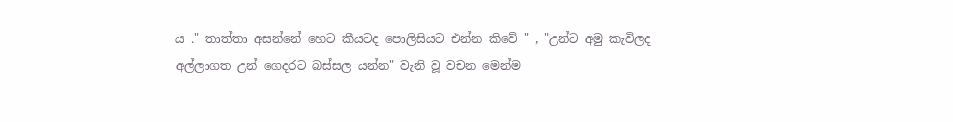ය ." තාත්තා අසන්නේ හෙට කීයටද පොලිසියට එන්න කිවේ " , "උන්ට අමු කැවිලද අල්ලාගත උන් ගෙදරට බස්සල යන්න" වැනි වූ වචන මෙන්ම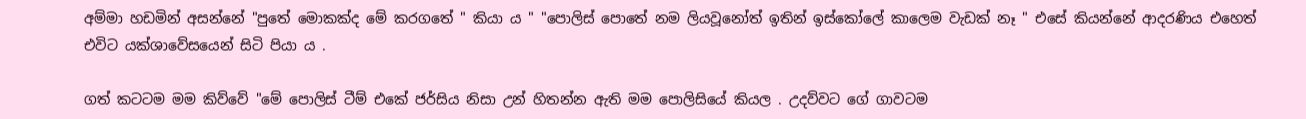අම්මා හඩමින් අසන්නේ "පුතේ මොකක්ද මේ කරගතේ " කියා ය " "පොලිස් පොතේ නම ලියවූනෝත් ඉතින් ඉස්කෝලේ කාලෙම වැඩක් නෑ " එසේ කියන්නේ ආදරණිය එහෙත් එවිට යක්ශාවේසයෙන් සිටි පියා ය .

ගත් කටටම මම කිව්වේ "මේ පොලිස් ටීම් එකේ ජර්සිය නිසා උන් හිතන්න ඇති මම පොලිසියේ කියල . උදව්වට ගේ ගාවටම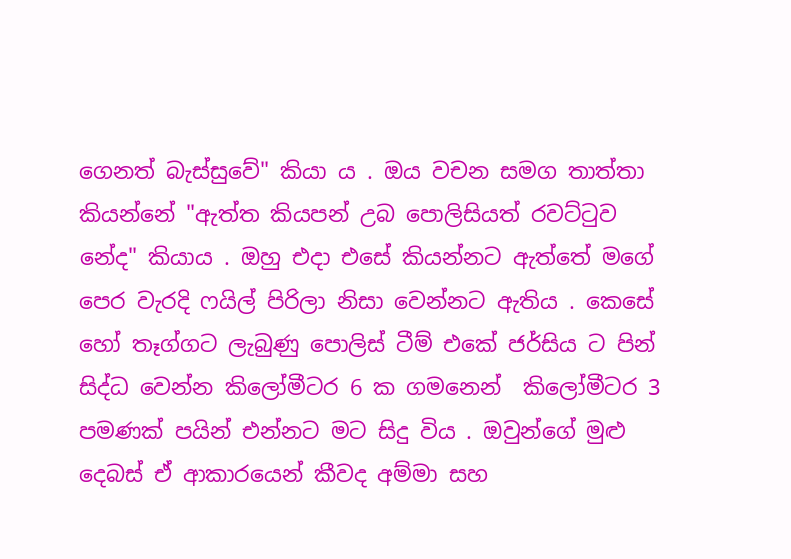ගෙනත් බැස්සුවේ" කියා ය . ඔය වචන සමග තාත්තා කියන්නේ "ඇත්ත කියපන් උබ පොලිසියත් රවට්ටුව නේද" කියාය . ඔහු එදා එසේ කියන්නට ඇත්තේ මගේ පෙර වැරදි ෆයිල් පිරිලා නිසා වෙන්නට ඇතිය . කෙසේ හෝ තෑග්ගට ලැබුණු පොලිස් ටීම් එකේ ජර්සිය ට පින් සිද්ධ වෙන්න කිලෝමීටර 6 ක ගමනෙන්  කිලෝමීටර 3 පමණක් පයින් එන්නට මට සිදු විය . ඔවුන්ගේ මුළු දෙබස් ඒ ආකාරයෙන් කීවද අම්මා සහ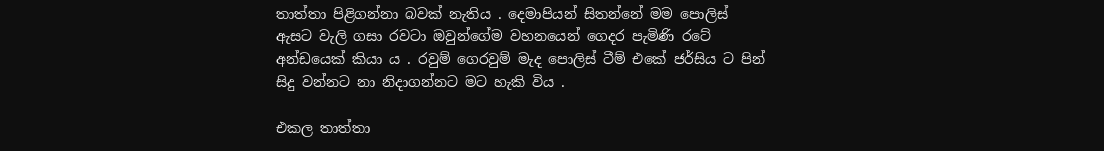තාත්තා පිළිගන්නා බවක් නැතිය . දෙමාපියන් සිතන්නේ මම පොලිස් ඇසට වැලි ගසා රවටා ඔවුන්ගේම වහනයෙන් ගෙදර පැමිණි රටේ අන්ඩයෙක් කියා ය . රවුම් ගෙරවුම් මැද පොලිස් ටීම් එකේ ජර්සිය ට පින් සිදු වන්නට නා නිදාගන්නට මට හැකි විය .

එකල තාත්තා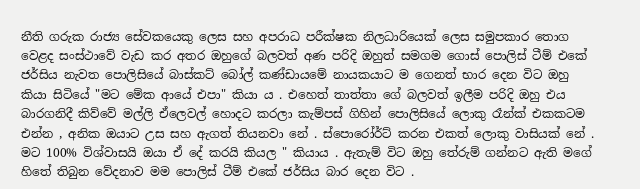නීති ගරුක රාජ්‍ය සේවකයෙකු ලෙස සහ අපරාධ පරීක්ෂක නිලධාරියෙක් ලෙස සමුපකාර තොග වෙළද සංස්ථාවේ වැඩ කර අතර ඔහුගේ බලවත් අණ පරිදි ඔහුත් සමගම ගොස් පොලිස් ටීම් එකේ ජර්සිය නැවත පොලිසියේ බාස්කට් බෝල් කණ්ඩායමේ නායකයාට ම ගෙනත් භාර දෙන විට ඔහු කියා සිටියේ "මට මේක ආයේ එපා" කියා ය . එහෙත් තාත්තා ගේ බලවත් ඉලීම පරිදි ඔහු එය බාරගනිදී කිව්වේ මල්ලි ඒලෙවල් හොදට කරලා කැම්පස් ගිහින් පොලිසියේ ලොකු රෑන්ක් එකකටම එන්න , අනික ඔයාට උස සහ ඇගත් තියනවා නේ . ස්පොරෝර්ට් කරන එකත් ලොකු වාසියක් නේ . මට 100% විශ්වාසයි ඔයා ඒ දේ කරයි කියල " කියාය . ඇතැම් විට ඔහු තේරුම් ගන්නට ඇති මගේ හිතේ තිබුන වේදනාව මම පොලිස් ටීම් එකේ ජර්සිය බාර දෙන විට .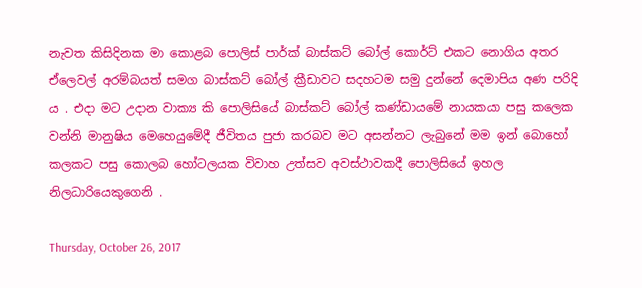නැවත කිසිදිනක මා කොළබ පොලිස් පාර්ක් බාස්කට් බෝල් කොර්ට් එකට නොගිය අතර ඒලෙවල් අරම්බයත් සමග බාස්කට් බෝල් ක්‍රීඩාවට සදහටම සමු දුන්නේ දෙමාපිය අණ පරිදි ය . එදා මට උදාන වාක්‍ය කි පොලිසියේ බාස්කට් බෝල් කණ්ඩායමේ නායකයා පසු කලෙක වන්නි මානුෂිය මෙහෙයුමේදී ජීවිතය පුජා කරබව මට අසන්නට ලැබුනේ මම ඉන් බොහෝ කලකට පසු කොලබ හෝටලයක විවාහ උත්සව අවස්ථාවකදී පොලිසියේ ඉහල නිලධාරියෙකුගෙනි .

Thursday, October 26, 2017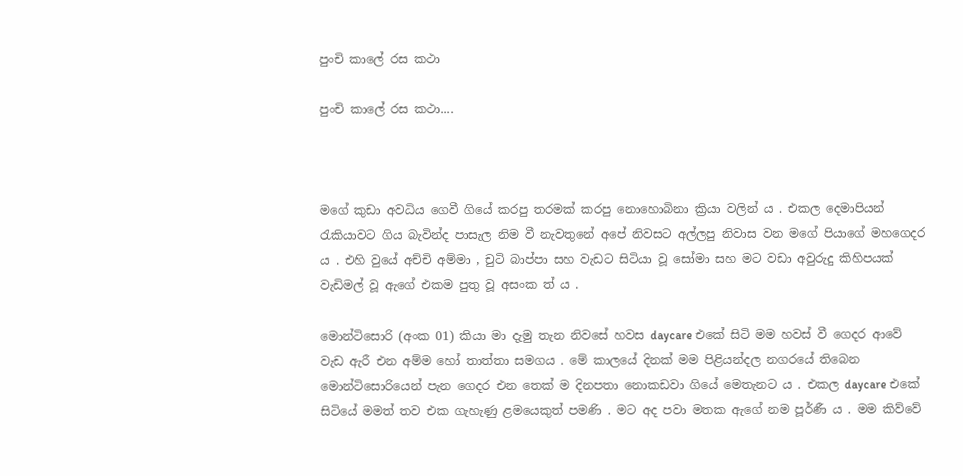පුංචි කාලේ රස කථා

පුංචි කාලේ රස කථා....



මගේ කුඩා අවධිය ගෙවී ගියේ කරපු තරමක් කරපු නොහොබිනා ක්‍රියා වලින් ය . එකල දෙමාපියන් රැකියාවට ගිය බැවින්ද පාසැල නිම වී නැවතුනේ අපේ නිවසට අල්ලපු නිවාස වන මගේ පියාගේ මහගෙදර ය . එහි වුයේ අච්චි අම්මා , චුටි බාප්පා සහ වැඩට සිටියා වූ සෝමා සහ මට වඩා අවුරුදු කිහිපයක් වැඩිමල් වූ ඇගේ එකම පුතු වූ අසංක ත් ය .

මොන්ටිසොරි (අංක 01) කියා මා දැමු තැන නිවසේ හවස daycare එකේ සිටි මම හවස් වී ගෙදර ආවේ වැඩ ඇරී එන අම්ම හෝ තාත්තා සමගය . මේ කාලයේ දිනක් මම පිළියන්දල නගරයේ තිබෙන මොන්ටිසොරියෙන් පැන ගෙදර එන තෙක් ම දිනපතා නොකඩවා ගියේ මෙතැනට ය . එකල daycare එකේ සිටියේ මමත් තව එක ගැහැණු ළමයෙකුත් පමණි . මට අද පවා මතක ඇගේ නම පූර්ණී ය . මම කිව්වේ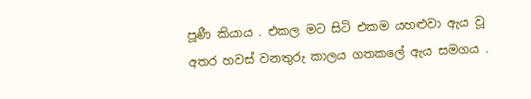පූණී කියාය . එකල මට සිටි එකම යහළුවා ඇය වූ අතර හවස් වනතුරු කාලය ගතකලේ ඇය සමගය .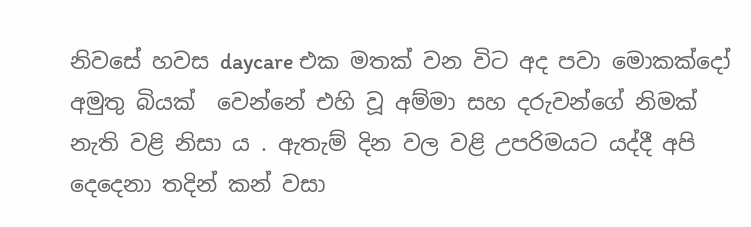නිවසේ හවස daycare එක මතක් වන විට අද පවා මොකක්දෝ අමුතු බියක්  වෙන්නේ එහි වූ අම්මා සහ දරුවන්ගේ නිමක් නැති වළි නිසා ය . ඇතැම් දින වල වළි උපරිමයට යද්දී අපි දෙදෙනා තදින් කන් වසා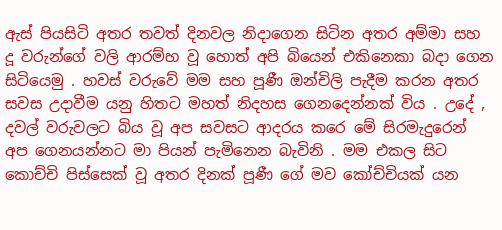ඇස් පියසිටි අතර තවත් දිනවල නිදාගෙන සිටින අතර අම්මා සහ දූ වරුන්ගේ වලි ආරම්හ වූ හොත් අපි බියෙන් එකිනෙකා බදා ගෙන සිටියෙමු . හවස් වරුවේ මම සහ පූණී ඔන්චිලි පැදීම කරන අතර සවස උදාවීම යනු හිතට මහත් නිදහස ගෙනදෙන්නක් විය . උදේ , දවල් වරුවලට බිය වූ අප සවසට ආදරය කරෙ මේ සිරමැදුරෙන් අප ගෙනයන්නට මා පියන් පැමිනෙන බැවිනි . මම එකල සිට කොච්චි පිස්සෙක් වූ අතර දිනක් පූණී ගේ මව කෝච්චියක් යන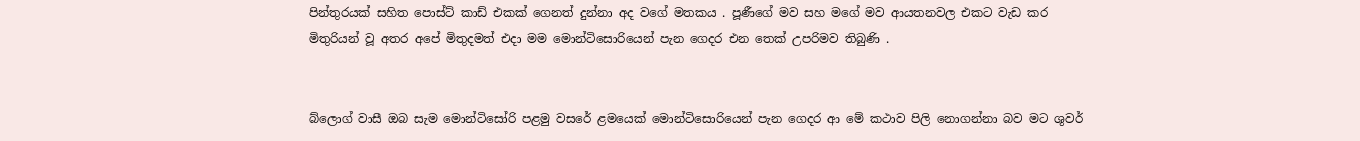පින්තුරයක් සහිත පොස්ට් කාඩ් එකක් ගෙනත් දුන්නා අද වගේ මතකය . පූණීගේ මව සහ මගේ මව ආයතනවල එකට වැඩ කර මිතුරියන් වූ අතර අපේ මිතුදමත් එදා මම මොන්ටිසොරියෙන් පැන ගෙදර එන තෙක් උපරිමව තිබුණි .


බ්ලොග් වාසී ඔබ සැම මොන්ටිසෝරි පළමු වසරේ ළමයෙක් මොන්ටිසොරියෙන් පැන ගෙදර ආ මේ කථාව පිලි නොගන්නා බව මට ශුවර්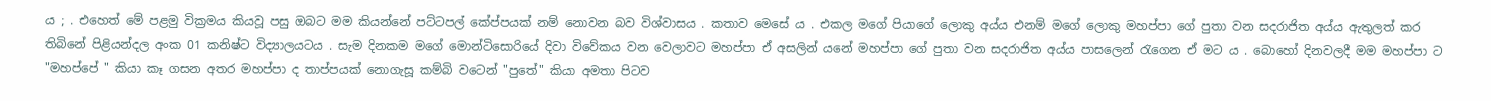ය ; . එහෙත් මේ පළමු වික්‍රමය කියවූ පසු ඔබට මම කියන්නේ පට්ටපල් කේප්පයක් නම් නොවන බව විශ්වාසය . කතාව මෙසේ ය . එකල මගේ පියාගේ ලොකු අය්ය එනම් මගේ ලොකු මහප්පා ගේ පුතා වන සදරාජිත අය්ය ඇතුලත් කර තිබිනේ පිළියන්දල අංක 01 කනිෂ්ට විද්‍යාලයටය . සැම දිනකම මගේ මොන්ටිසොරියේ දිවා විවේකය වන වෙලාවට මහප්පා ඒ අසලින් යනේ මහප්පා ගේ පුතා වන සදරාජිත අය්ය පාසලෙන් රැගෙන ඒ මට ය . බොහෝ දිනවලදී මම මහප්පා ට "මහප්පේ " කියා කෑ ගසන අතර මහප්පා ද තාප්පයක් නොගැසූ කම්බි වටෙන් "පුතේ" කියා අමතා පිටව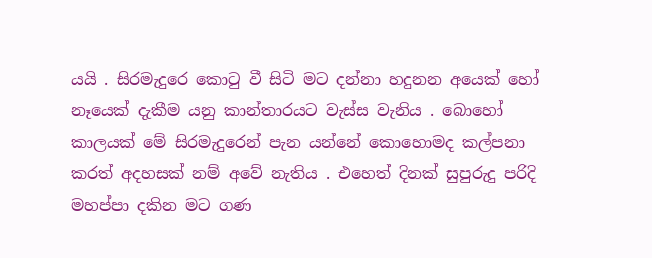යයි . සිරමැදුරෙ කොටු වී සිටි මට දන්නා හදුනන අයෙක් හෝ නෑයෙක් දැකීම යනු කාන්තාරයට වැස්ස වැනිය . බොහෝ කාලයක් මේ සිරමැදුරෙන් පැන යන්නේ කොහොමද කල්පනා කරත් අදහසක් නම් අවේ නැතිය . එහෙත් දිනක් සුපුරුදු පරිදි මහප්පා දකින මට ගණ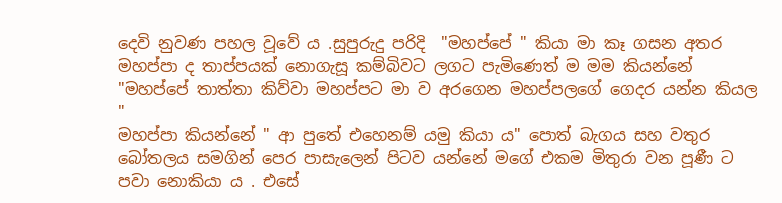දෙවි නුවණ පහල වූවේ ය .සුපුරුදු පරිදි  "මහප්පේ " කියා මා කෑ ගසන අතර මහප්පා ද තාප්පයක් නොගැසූ කම්බිවට ලගට පැමිණෙත් ම මම කියන්නේ "මහප්පේ තාත්තා කිව්වා මහප්පට මා ව අරගෙන මහප්පලගේ ගෙදර යන්න කියල "
මහප්පා කියන්නේ " ආ පුතේ එහෙනම් යමු කියා ය" පොත් බැගය සහ වතුර බෝතලය සමගින් පෙර පාසැලෙන් පිටව යන්නේ මගේ එකම මිතුරා වන පූණී ට පවා නොකියා ය . එසේ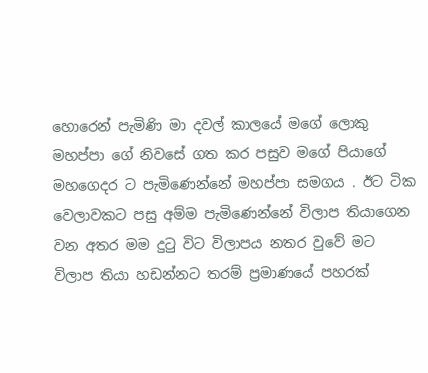හොරෙන් පැමිණි මා දවල් කාලයේ මගේ ලොකු මහප්පා ගේ නිවසේ ගත කර පසුව මගේ පියාගේ මහගෙදර ට පැමිණෙන්නේ මහප්පා සමගය . ඊට ටික වෙලාවකට පසු අම්ම පැමිණෙන්නේ විලාප තියාගෙන වන අතර මම දුටු විට විලාපය නතර වුවේ මට විලාප තියා හඩන්නට තරම් ප්‍රමාණයේ පහරක්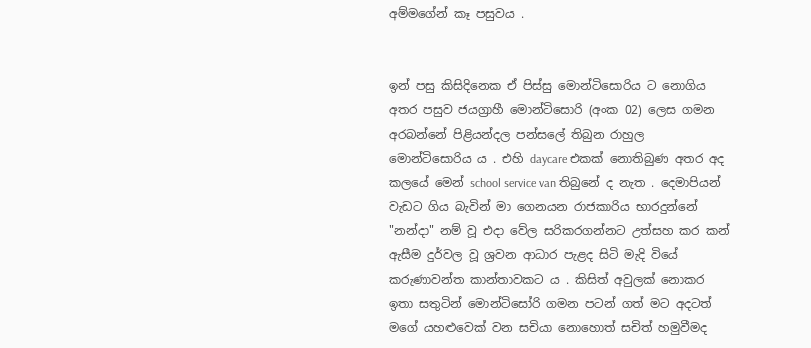අම්මගේන් කෑ පසුවය .


ඉන් පසු කිසිදිනෙක ඒ පිස්සු මොන්ටිසොරිය ට නොගිය අතර පසුව ජයග්‍රාහී මොන්ටිසොරි (අංක 02) ලෙස ගමන අරබන්නේ පිළියන්දල පන්සලේ තිබුන රාහුල මොන්ටිසොරිය ය . එහි daycare එකක් නොතිබුණ අතර අද කලයේ මෙන් school service van තිබුනේ ද නැත . දෙමාපියන් වැඩට ගිය බැවින් මා ගෙනයන රාජකාරිය භාරදුන්නේ "නන්දා" නම් වූ එදා වේල සරිකරගන්නට උත්සහ කර කන් ඇසීම දුර්වල වූ ශ්‍රවන ආධාර පැළද සිටි මැදි වියේ කරුණාවන්ත කාන්තාවකට ය . කිසිත් අවුලක් නොකර ඉතා සතුටින් මොන්ටිසෝරි ගමන පටන් ගත් මට අදටත් මගේ යහළුවෙක් වන සචියා නොහොත් සචිත් හමුවීමද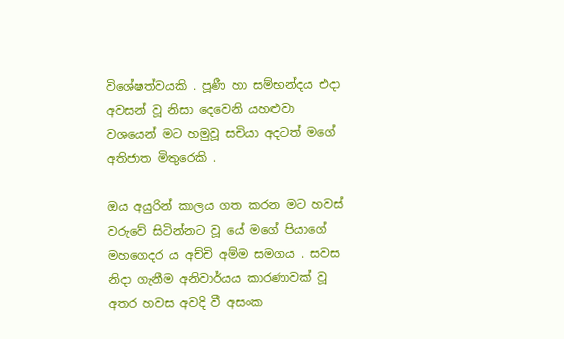විශේෂත්වයකි . පූණී හා සම්භන්දය එදා අවසන් වූ නිසා දෙවෙනි යහළුවා වශයෙන් මට හමුවූ සචියා අදටත් මගේ අතිජාත මිතුරෙකි .

ඔය අයුරින් කාලය ගත කරන මට හවස් වරුවේ සිටින්නට වූ යේ මගේ පියාගේ මහගෙදර ය අච්චි අම්ම සමගය . සවස නිදා ගැනීම අනිවාර්යය කාරණාවක් වූ අතර හවස අවදි වී අසංක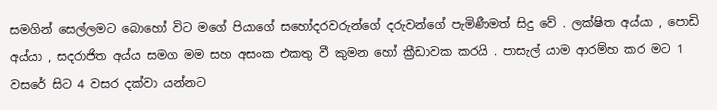සමගින් සෙල්ලමට බොහෝ විට මගේ පියාගේ සහෝදරවරුන්ගේ දරුවන්ගේ පැමිණීමත් සිදු වේ . ලක්ෂිත අය්යා , පොඩි අය්යා , සදරාජිත අය්ය සමග මම සහ අසංක එකතු වී කුමන හෝ ක්‍රීඩාවක කරයි . පාසැල් යාම ආරම්හ කර මට 1 වසරේ සිට 4 වසර දක්වා යන්නට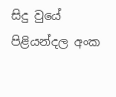සිදු වුයේ පිළියන්දල අංක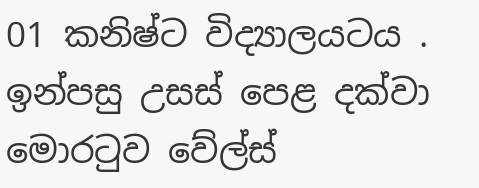01 කනිෂ්ට විද්‍යාලයටය . ඉන්පසු උසස් පෙළ දක්වා මොරටුව වේල්ස්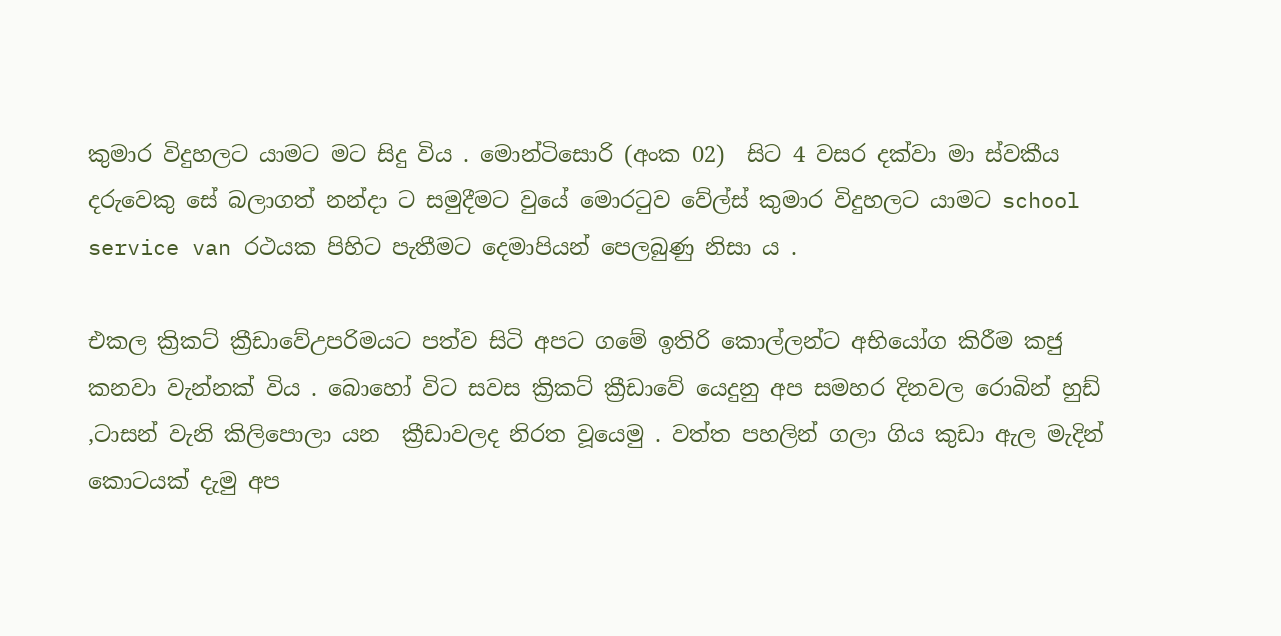කුමාර විදුහලට යාමට මට සිදු විය . මොන්ටිසොරි (අංක 02)  සිට 4 වසර දක්වා මා ස්වකීය දරුවෙකු සේ බලාගත් නන්දා ට සමුදීමට වුයේ මොරටුව වේල්ස් කුමාර විදුහලට යාමට school service van රථයක පිහිට පැතීමට දෙමාපියන් පෙලබුණු නිසා ය .

එකල ක්‍රිකට් ක්‍රීඩාවේඋපරිමයට පත්ව සිටි අපට ගමේ ඉතිරි කොල්ලන්ට අභියෝග කිරීම කජු කනවා වැන්නක් විය . බොහෝ විට සවස ක්‍රිකට් ක්‍රීඩාවේ යෙදුනු අප සමහර දිනවල රොබින් හුඩ් ,ටාසන් වැනි කිලිපොලා යන  ක්‍රීඩාවලද නිරත වූයෙමු . වත්ත පහලින් ගලා ගිය කුඩා ඇල මැදින් කොටයක් දැමු අප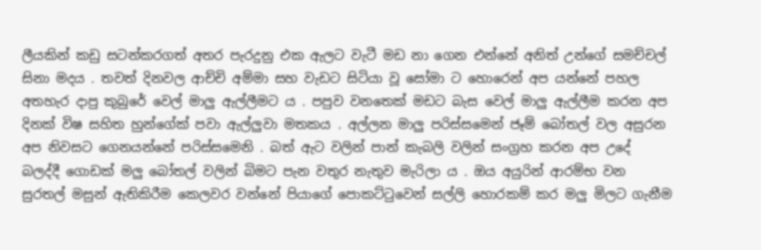ලීයකින් කඩු සටන්කරගත් අතර පැරදුනු එක ඇලට වැටී මඩ නා ගෙන එන්නේ අනිත් උන්ගේ සමච්චල් සිනා මදය . තවත් දිනවල ආච්චි අම්මා සහ වැඩට සිටියා වූ සෝමා ට හොරෙන් අප යන්නේ පහල අතහැර දාපු කුබුරේ වෙල් මාලු ඇල්ලීමට ය . පපුව වනතෙක් මඩට බැස වෙල් මාලු ඇල්ලීම කරන අප දිනක් විෂ සහිත හුන්ගේක් පවා ඇල්ලුවා මතකය . අල්ලන මාලු පරිස්සමෙන් ජෑම් බෝතල් වල අසුරන අප නිවසට ගෙනයන්නේ පරිස්සමෙනි . බත් ඇට වලින් පාන් කැබලි වලින් සංග්‍රහ කරන අප උදේ බලද්දී ගොඩක් මලු බෝතල් වලින් බිමට පැන වතුර නැතුව මැරිලා ය . ඔය අයුරින් ආරම්භ වන සුරතල් මසුන් ඇතිකිරීම කෙලවර වන්නේ පියාගේ පොකට්ටුවෙන් සල්ලි හොරකම් කර මලු මිලට ගැනීම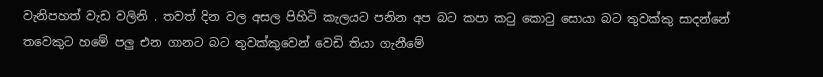වැනිපහත් වැඩ වලිනි . තවත් දින වල අසල පිහිටි කැලයට පනින අප බට කපා කටු කොටු සොයා බට තුවක්කු සාදන්නේ තවෙකුට හමේ පලු එන ගානට බට තුවක්කුවෙන් වෙඩි තියා ගැනීමේ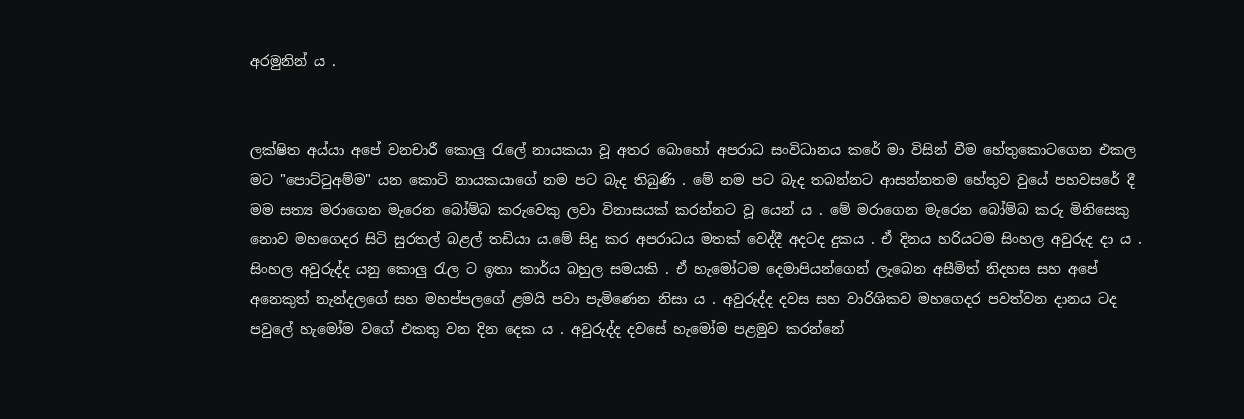අරමුනින් ය .


ලක්ෂිත අය්යා අපේ වනචාරී කොලු රැලේ නායකයා වූ අතර බොහෝ අපරාධ සංවිධානය කරේ මා විසින් වීම හේතුකොටගෙන එකල මට "පොට්ටුඅම්ම" යන කොටි නායකයාගේ නම පට බැද තිබුණි . මේ නම පට බැද තබන්නට ආසන්නතම හේතුව වුයේ පහවසරේ දී මම සත්‍ය මරාගෙන මැරෙන බෝම්බ කරුවෙකු ලවා විනාසයක් කරන්නට වූ යෙන් ය . මේ මරාගෙන මැරෙන බෝම්බ කරු මිනිසෙකු නොව මහගෙදර සිටි සුරතල් බළල් තඩියා ය.මේ සිදු කර අපරාධය මතක් වෙද්දී අදටද දුකය . ඒ දිනය හරියටම සිංහල අවුරුද දා ය . සිංහල අවුරුද්ද යනු කොලු රැල ට ඉතා කාර්ය බහුල සමයකි . ඒ හැමෝටම දෙමාපියන්ගෙන් ලැබෙන අසීමිත් නිදහස සහ අපේ අනෙකුත් නැන්දලගේ සහ මහප්පලගේ ළමයි පවා පැමිණෙන නිසා ය . අවුරුද්ද දවස සහ වාරිශිකව මහගෙදර පවත්වන දානය ටද පවුලේ හැමෝම වගේ එකතු වන දින දෙක ය . අවුරුද්ද දවසේ හැමෝම පළමුව කරන්නේ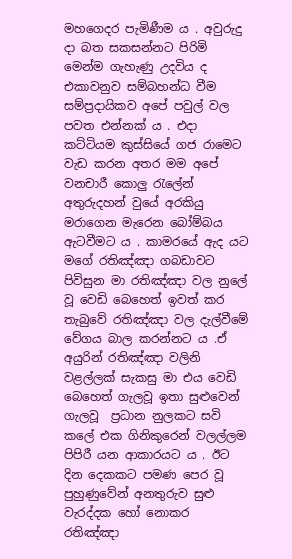මහගෙදර පැමිණීම ය . අවුරුදු දා බත සකසන්නට පිරිමි මෙන්ම ගැහැණු උදවිය ද එකාවනුව සම්බහන්ධ වීම සම්ප්‍රදායිකව අපේ පවුල් වල පවත එන්නක් ය . එදා කට්ටියම කුස්සියේ ගජ රාමෙට වැඩ කරන අතර මම අපේ වනචාරී කොලු රැලේන් අතුරුදහන් වුයේ අරකියු මරාගෙන මැරෙන බෝම්බය ඇටවීමට ය . කාමරයේ ඇද යට මගේ රතිඤ්ඤා ගබඩාවට පිවිසුන මා රතිඤ්ඤා වල නුලේ වූ වෙඩි බෙහෙත් ඉවත් කර තැබුවේ රතිඤ්ඤා වල දැල්වීමේ වේගය බාල කරන්නට ය .ඒ අයුරින් රතිඤ්ඤා වලිනි වළල්ලක් සැකසු මා එය වෙඩි බෙහෙත් ගැලවූ ඉතා සුළුවෙන් ගැලවූ  ප්‍රධාන නුලකට සවි කලේ එක ගිනිකුරෙන් වලල්ලම පිපිරී යන ආකාරයට ය . ඊට දින දෙකකට පමණ පෙර වූ පුහුණුවේන් අනතුරුව සුළු වැරද්දක හෝ නොකර රතිඤ්ඤා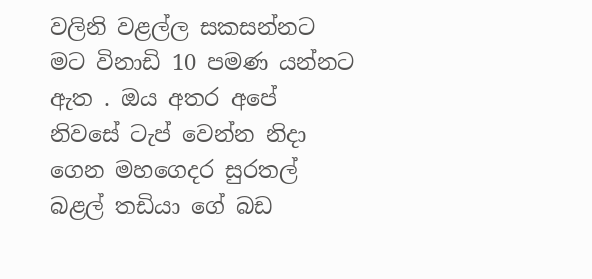වලිනි වළල්ල සකසන්නට මට විනාඩි 10 පමණ යන්නට ඇත . ඔය අතර අපේ නිවසේ ටැප් වෙන්න නිදා ගෙන මහගෙදර සුරතල් බළල් තඩියා ගේ බඩ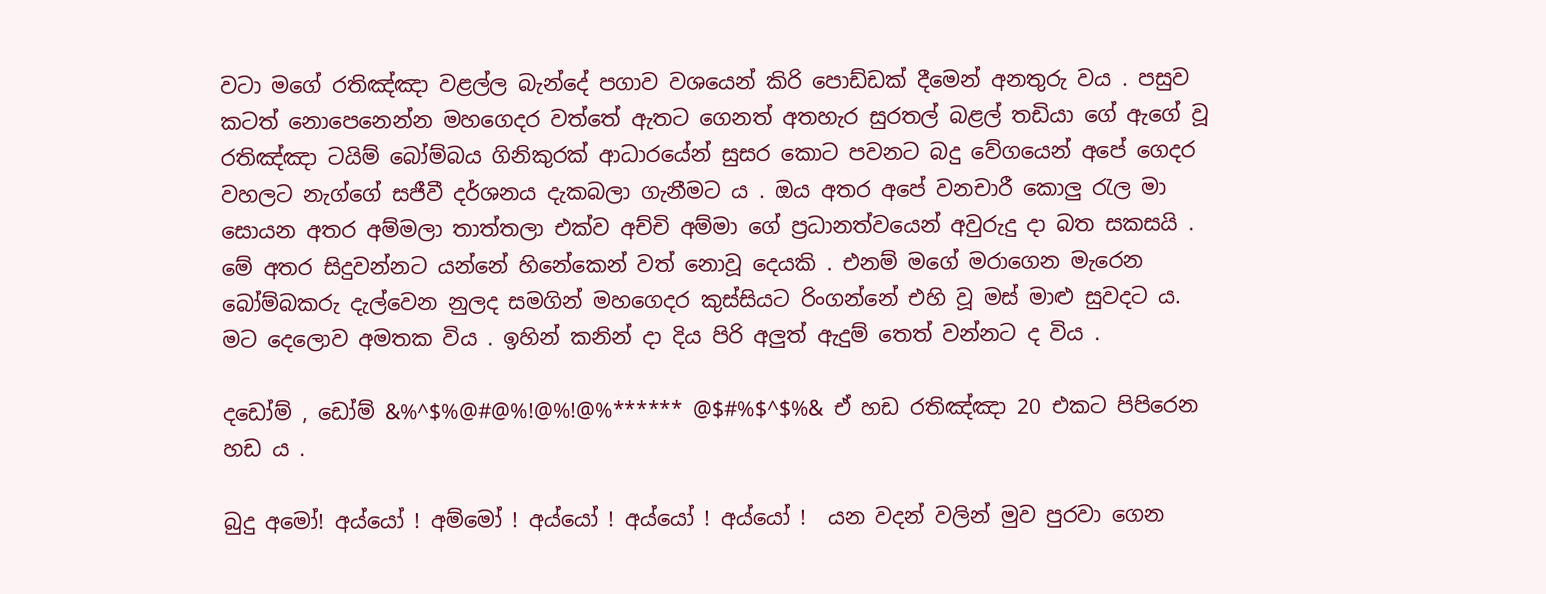වටා මගේ රතිඤ්ඤා වළල්ල බැන්දේ පගාව වශයෙන් කිරි පොඩ්ඩක් දීමෙන් අනතුරු වය . පසුව කටත් නොපෙනෙන්න මහගෙදර වත්තේ ඇතට ගෙනත් අතහැර සුරතල් බළල් තඩියා ගේ ඇගේ වූ රතිඤ්ඤා ටයිම් බෝම්බය ගිනිකුරක් ආධාරයේන් සුසර කොට පවනට බදු වේගයෙන් අපේ ගෙදර වහලට නැග්ගේ සජීවී දර්ශනය දැකබලා ගැනීමට ය . ඔය අතර අපේ වනචාරී කොලු රැල මා සොයන අතර අම්මලා තාත්තලා එක්ව අච්චි අම්මා ගේ ප්‍රධානත්වයෙන් අවුරුදු දා බත සකසයි . මේ අතර සිදුවන්නට යන්නේ හිනේකෙන් වත් නොවූ දෙයකි . එනම් මගේ මරාගෙන මැරෙන බෝම්බකරු දැල්වෙන නුලද සමගින් මහගෙදර කුස්සියට රිංගන්නේ එහි වූ මස් මාළු සුවදට ය. මට දෙලොව අමතක විය . ඉහින් කනින් දා දිය පිරි අලුත් ඇදුම් තෙත් වන්නට ද විය .

දඩෝම් , ඩෝම් &%^$%@#@%!@%!@%****** @$#%$^$%& ඒ හඩ රතිඤ්ඤා 20 එකට පිපිරෙන හඩ ය .

බුදු අමෝ! අය්යෝ ! අම්මෝ ! අය්යෝ ! අය්යෝ ! අය්යෝ !  යන වදන් වලින් මුව පුරවා ගෙන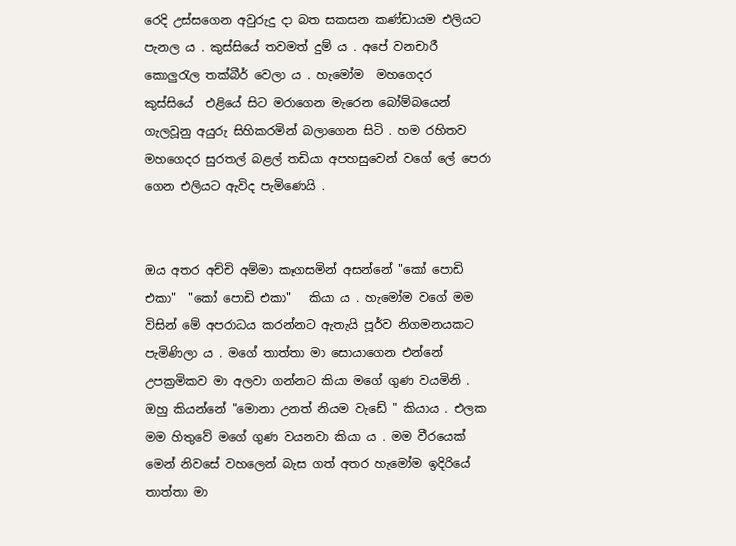රෙදි උස්සගෙන අවුරුදු දා බත සකසන කණ්ඩායම එලියට පැනල ය . කුස්සියේ තවමත් දුම් ය . අපේ වනචාරී කොලුරැල තක්බීර් වෙලා ය . හැමෝම  මහගෙදර  කුස්සියේ  එළියේ සිට මරාගෙන මැරෙන බෝම්බයෙන් ගැලවූනු අයුරු සිහිකරමින් බලාගෙන සිටි . හම රහිතව මහගෙදර සුරතල් බළල් තඩියා අපහසුවෙන් වගේ ලේ පෙරා ගෙන එලියට ඇවිද පැමිණෙයි .


ඔය අතර අච්චි අම්මා කෑගසමින් අසන්නේ "කෝ පොඩි එකා"  "කෝ පොඩි එකා"   කියා ය . හැමෝම වගේ මම විසින් මේ අපරාධය කරන්නට ඇතැයි පූර්ව නිගමනයකට පැමිණිලා ය . මගේ තාත්තා මා සොයාගෙන එන්නේ උපක්‍රමිකව මා අලවා ගන්නට කියා මගේ ගුණ වයමිනි . ඔහු කියන්නේ "මොනා උනත් නියම වැඩේ " කියාය . එලක මම හිතුවේ මගේ ගුණ වයනවා කියා ය . මම වීරයෙක් මෙන් නිවසේ වහලෙන් බැස ගත් අතර හැමෝම ඉදිරියේ තාත්තා මා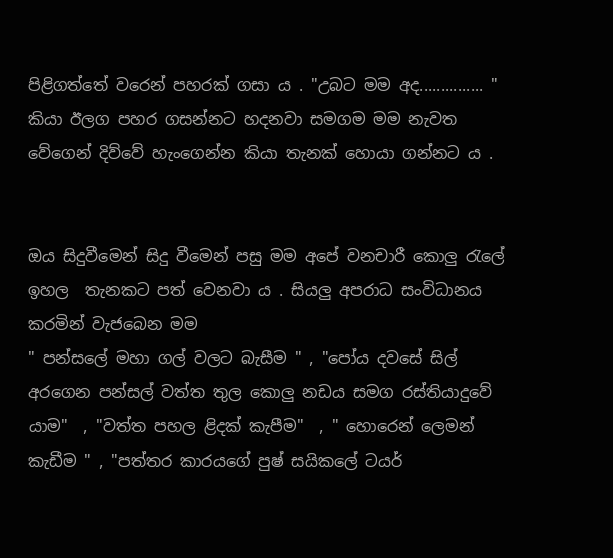පිළිගත්තේ වරෙන් පහරක් ගසා ය . "උබට මම අද............... "  කියා ඊලග පහර ගසන්නට හදනවා සමගම මම නැවත වේගෙන් දිව්වේ හැංගෙන්න කියා තැනක් හොයා ගන්නට ය .


ඔය සිදුවීමෙන් සිදු වීමෙන් පසු මම අපේ වනචාරී කොලු රැලේ  ඉහල  තැනකට පත් වෙනවා ය . සියලු අපරාධ සංවිධානය කරමින් වැජබෙන මම
" පන්සලේ මහා ගල් වලට බැසීම " , "පෝය දවසේ සිල් අරගෙන පන්සල් වත්ත තුල කොලු නඩය සමග රස්තියාදුවේ යාම"  , "වත්ත පහල ළිදක් කැපීම"  , " හොරෙන් ලෙමන් කැඩීම " , "පත්තර කාරයගේ පුෂ් සයිකලේ ටයර්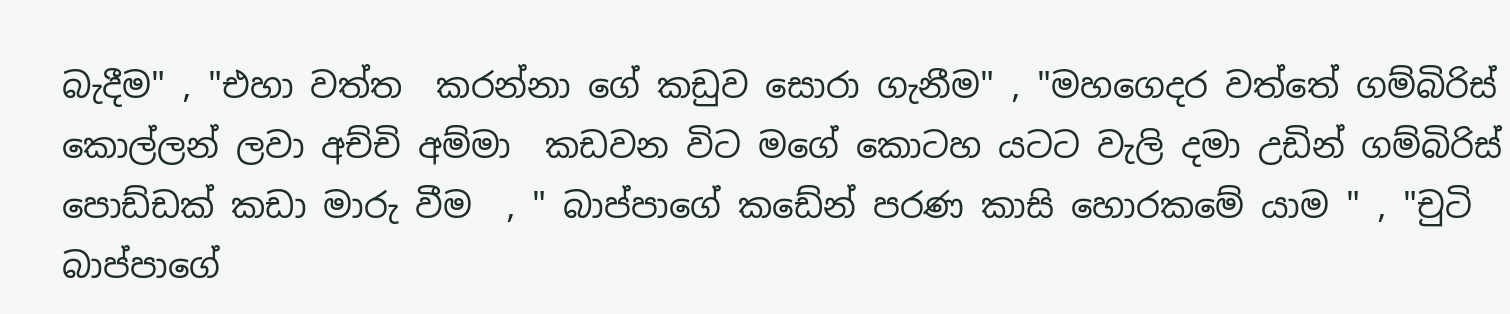බැදීම" , "එහා වත්ත  කරන්නා ගේ කඩුව සොරා ගැනීම" , "මහගෙදර වත්තේ ගම්බිරිස් කොල්ලන් ලවා අච්චි අම්මා  කඩවන විට මගේ කොටහ යටට වැලි දමා උඩින් ගම්බිරිස් පොඩ්ඩක් කඩා මාරු වීම  , " බාප්පාගේ කඩේන් පරණ කාසි හොරකමේ යාම " , "චුටි බාප්පාගේ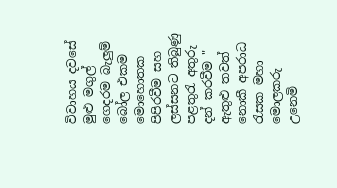විවාහය දවසේ මුළු මගුල් ගෙදරම බැලුම් බෝල එකම මොහොතක පිපිරවීම සහ ලස්සනට තිබුණු පළතුරැ අතුරු දන් කරවීම " ඇතුළු තවත් නොකී අපරාධ රැසක මහා මොලකරු උනෙමි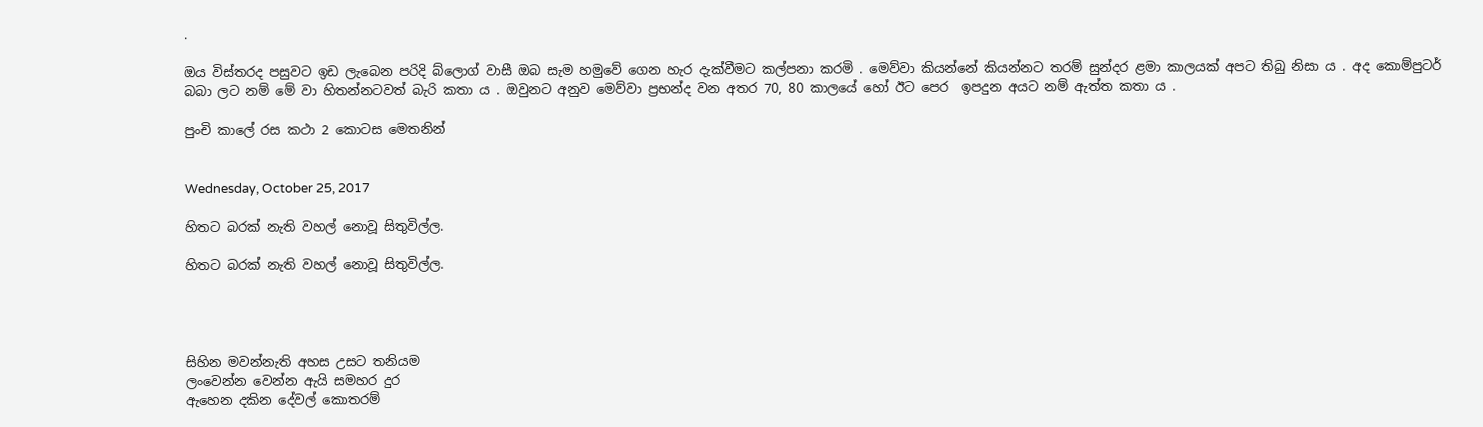.

ඔය විස්තරද පසුවට ඉඩ ලැබෙන පරිදි බ්ලොග් වාසී ඔබ සැම හමුවේ ගෙන හැර දැක්වීමට කල්පනා කරමි . මෙව්වා කියන්නේ කියන්නට තරම් සුන්දර ළමා කාලයක් අපට තිබු නිසා ය . අද කොම්පුටර් බබා ලට නම් මේ වා හිතන්නටවත් බැරි කතා ය . ඔවුනට අනුව මෙව්වා ප්‍රභන්ද වන අතර 70, 80 කාලයේ හෝ ඊට පෙර  ඉපදුන අයට නම් ඇත්ත කතා ය .

පුංචි කාලේ රස කථා 2 කොටස මෙතනින්


Wednesday, October 25, 2017

හිතට බරක් නැති වහල් නොවූ සිතුවිල්ල.

හිතට බරක් නැති වහල් නොවූ සිතුවිල්ල.




සිහින මවන්නැති අහස උසට තනියම
ලංවෙන්න වෙන්න ඇයි සමහර දුර
ඇහෙන දකින දේවල් කොතරම්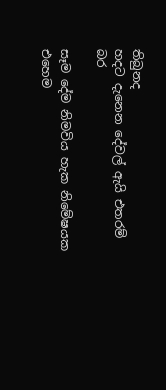තිබුනද
හදට දැනෙන දේවල් ඇයි එතරම් බර

සෑම දේම නිමවිය හැක නිමේෂයක
එහෙම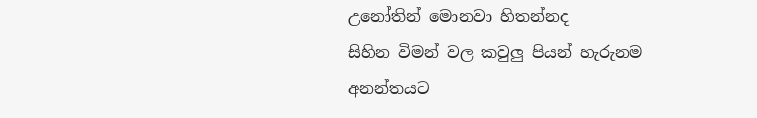උනෝතින් මොනවා හිතන්නද
සිහින විමන් වල කවුලු පියන් හැරුනම
අනන්තයට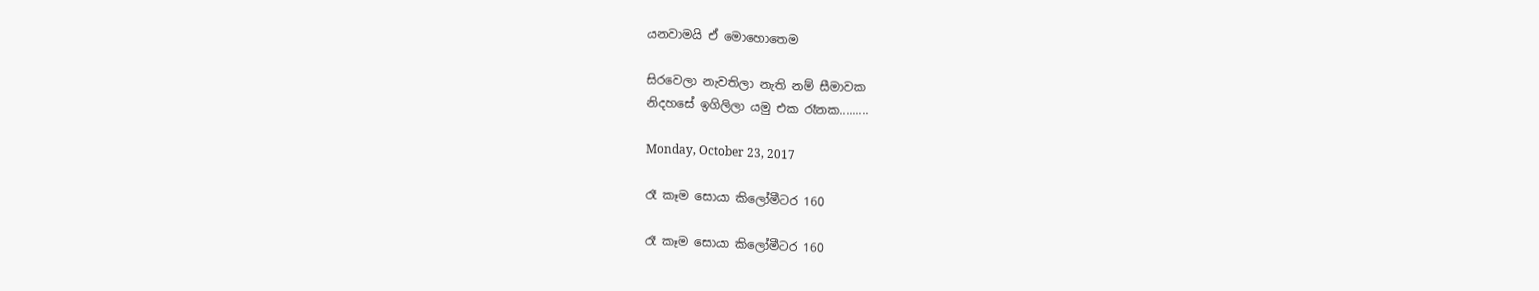යනවාමයි ඒ මොහොතෙම

සිරවෙලා නැවතිලා නැති නම් සීමාවක
නිදහසේ ඉගිලිලා යමු එක රෑනක.........

Monday, October 23, 2017

රෑ කෑම සොයා කිලෝමීටර 160

රෑ කෑම සොයා කිලෝමීටර 160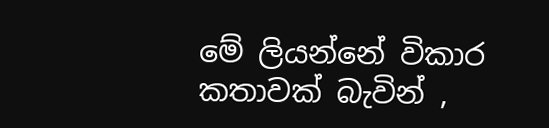මේ ලියන්නේ විකාර කතාවක් බැවින් ,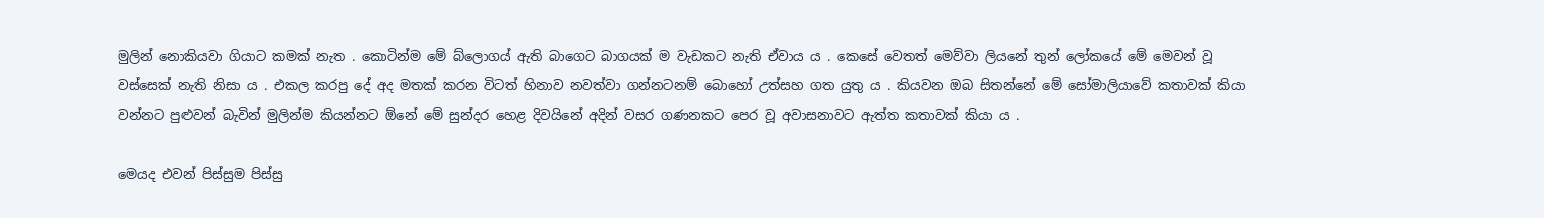මුලින් නොකියවා ගියාට කමක් නැත . කොටින්ම මේ බ්ලොගය් ඇති බාගෙට බාගයක් ම වැඩකට නැති ඒවාය ය . කෙසේ වෙතත් මෙව්වා ලියනේ තුන් ලෝකයේ මේ මෙවන් වූ වස්සෙක් නැති නිසා ය . එකල කරපු දේ අද මතක් කරන විටත් හිනාව නවත්වා ගන්නටනම් බොහෝ උත්සහ ගත යුතු ය . කියවන ඔබ සිතන්නේ මේ සෝමාලියාවේ කතාවක් කියා වන්නට පුළුවන් බැවින් මුලින්ම කියන්නට ඕනේ මේ සුන්දර හෙළ දිවයිනේ අදින් වසර ගණනකට පෙර වූ අවාසනාවට ඇත්ත කතාවක් කියා ය .

මෙයද එවන් පිස්සුම පිස්සු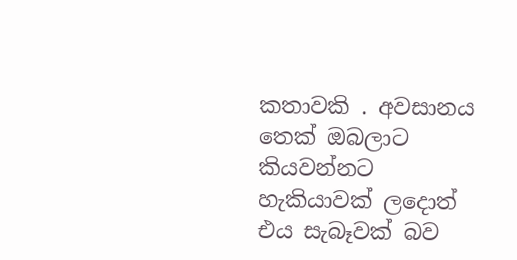කතාවකි . අවසානය තෙක් ඔබලාට කියවන්නට හැකියාවක් ලදොත් එය සැබෑවක් බව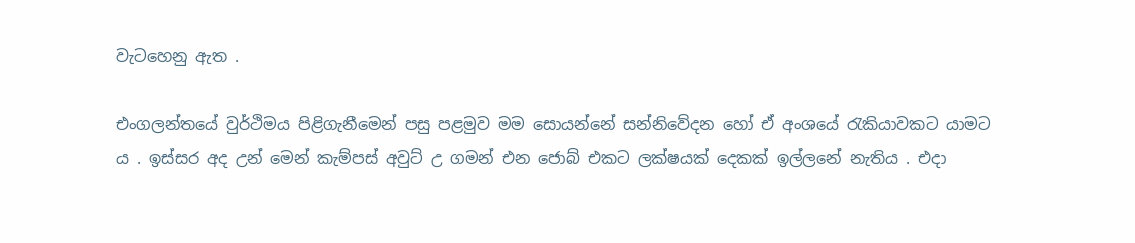වැටහෙනු ඇත .

එංගලන්තයේ වුර්ථිමය පිළිගැනීමෙන් පසු පළමුව මම සොයන්නේ සන්නිවේදන හෝ ඒ අංශයේ රැකියාවකට යාමට ය . ඉස්සර අද උන් මෙන් කැම්පස් අවුට් උ ගමන් එන ජොබ් එකට ලක්ෂයක් දෙකක් ඉල්ලනේ නැතිය . එදා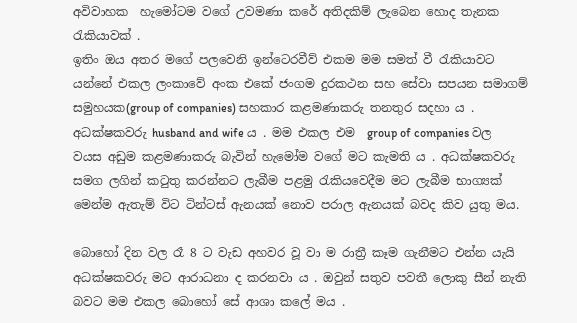අවිවාහක  හැමෝටම වගේ උවමණා කරේ අතිදකිම් ලැබෙන හොද තැනක රැකියාවක් .
ඉතිං ඔය අතර මගේ පලවෙනි ඉන්ටෙරවීව් එකම මම සමත් වී රැකියාවට යන්නේ එකල ලංකාවේ අංක එකේ ජංගම දුරකථන සහ සේවා සපයන සමාගම් සමුහයක(group of companies) සහකාර කළමණාකරු තනතුර සදහා ය . අධක්ෂකවරු husband and wife ය . මම එකල එම  group of companies වල වයස අඩුම කළමණාකරු බැවින් හැමෝම වගේ මට කැමති ය . අධක්ෂකවරු සමග ලගින් කටුතු කරන්නට ලැබීම පළමු රැකියවෙදීම මට ලැබීම භාග්‍යක් මෙන්ම ඇතැම් විට ටින්ටස් ඇනයක් නොව පරාල ඇනයක් බවද කිව යුතු මය.

බොහෝ දින වල රෑ 8 ට වැඩ අහවර වූ වා ම රාත්‍රී කෑම ගැනීමට එන්න යැයි අධක්ෂකවරු මට ආරාධනා ද කරනවා ය . ඔවුන් සතුව පවතී ලොකු සීන් නැති බවට මම එකල බොහෝ සේ ආශා කලේ මය .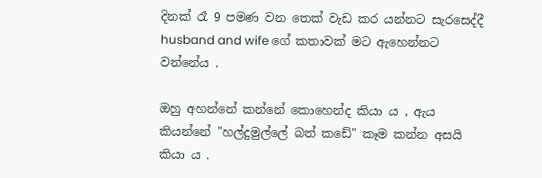දිනක් රෑ 9 පමණ වන තෙක් වැඩ කර යන්නට සැරසෙද්දී husband and wife ගේ කතාවක් මට ඇහෙන්නට වන්නේය .

ඔහු අහන්නේ කන්නේ කොහෙන්ද කියා ය , ඇය කියන්නේ "හල්දුමුල්ලේ බත් කඩේ" කෑම කන්න අසයි කියා ය .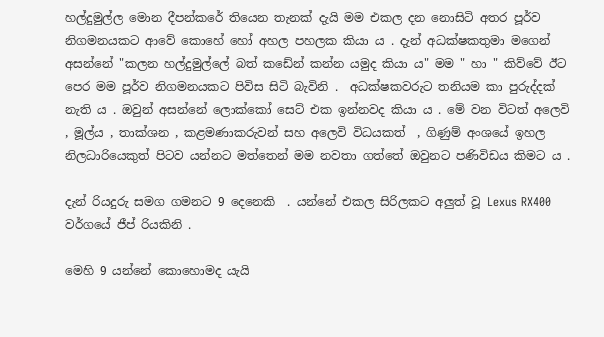හල්දුමුල්ල මොන දීපන්කරේ තියෙන තැනක් දැයි මම එකල දන නොසිටි අතර පූර්ව නිගමනයකට ආවේ කොහේ හෝ අහල පහලක කියා ය . දැන් අධක්ෂකතුමා මගෙන් අසන්නේ "කලන හල්දුමුල්ලේ බත් කඩේන් කන්න යමුද කියා ය" මම " හා " කිව්වේ ඊට පෙර මම පූර්ව නිගමනයකට පිවිස සිටි බැවිනි .  අධක්ෂකවරුට තනියම කා පුරුද්දක් නැති ය . ඔවුන් අසන්නේ ලොක්කෝ සෙට් එක ඉන්නවද කියා ය . මේ වන විටත් අලෙවි , මූල්ය , තාක්ශන , කළමණාකරුවන් සහ අලෙවි විධයකත්  , ගිණුම් අංශයේ ඉහල නිලධාරියෙකුත් පිටව යන්නට මත්තෙන් මම නවතා ගත්තේ ඔවුනට පණිවිඩය කිමට ය .

දැන් රියදුරු සමග ගමනට 9 දෙනෙකි  . යන්නේ එකල සිරිලකට අලුත් වූ Lexus RX400 වර්ගයේ ජීප් රියකිනි .

මෙහි 9 යන්නේ කොහොමද යැයි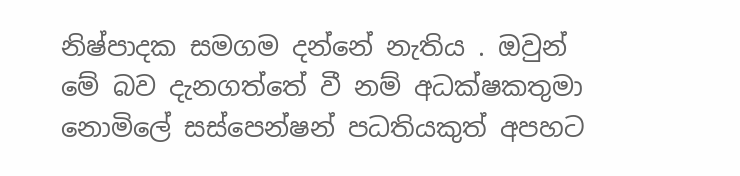නිෂ්පාදක සමගම දන්නේ නැතිය . ඔවුන් මේ බව දැනගත්තේ වී නම් අධක්ෂකතුමා නොමිලේ සස්පෙන්ෂන් පධතියකුත් අපහට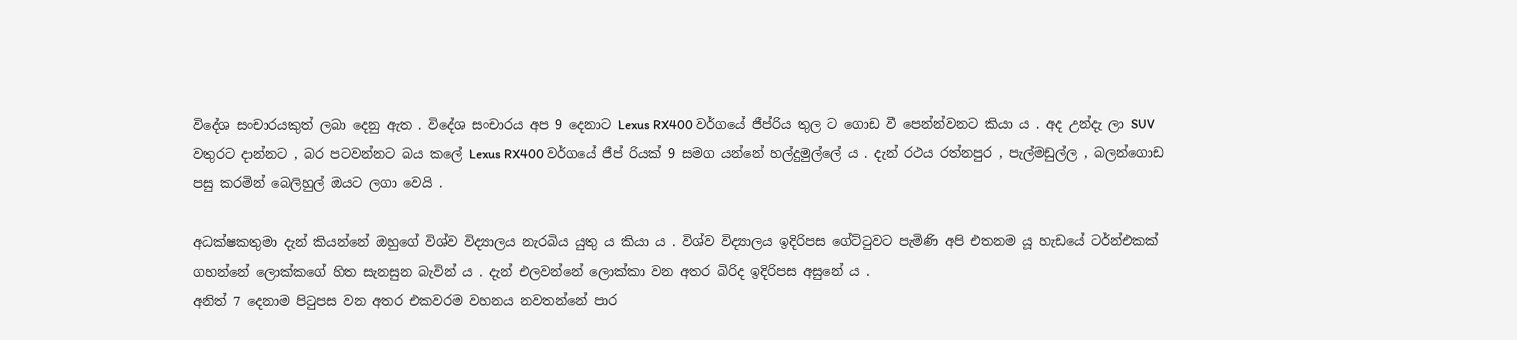විදේශ සංචාරයකුත් ලබා දෙනු ඇත . විදේශ සංචාරය අප 9 දෙනාට Lexus RX400 වර්ගයේ ජීප්රිය තුල ට ගොඩ වී පෙන්න්වනට කියා ය . අද උන්දැ ලා SUV වතුරට දාන්නට , බර පටවන්නට බය කලේ Lexus RX400 වර්ගයේ ජීප් රියක් 9 සමග යන්නේ හල්දුමුල්ලේ ය . දැන් රථය රත්නපුර , පැල්මඩුල්ල , බලන්ගොඩ පසු කරමින් බෙලිහුල් ඔයට ලගා වෙයි .

අධක්ෂකතුමා දැන් කියන්නේ ඔහුගේ විශ්ව විද්‍යාලය නැරබිය යුතු ය කියා ය . විශ්ව විද්‍යාලය ඉදිරිපස ගේට්ටුවට පැමිණි අපි එතනම යූ හැඩයේ ටර්න්එකක් ගහන්නේ ලොක්කගේ හිත සැනසුන බැවින් ය . දැන් එලවන්නේ ලොක්කා වන අතර බිරිද ඉදිරිපස අසුනේ ය .
අනිත් 7 දෙනාම පිටුපස වන අතර එකවරම වහනය නවතන්නේ පාර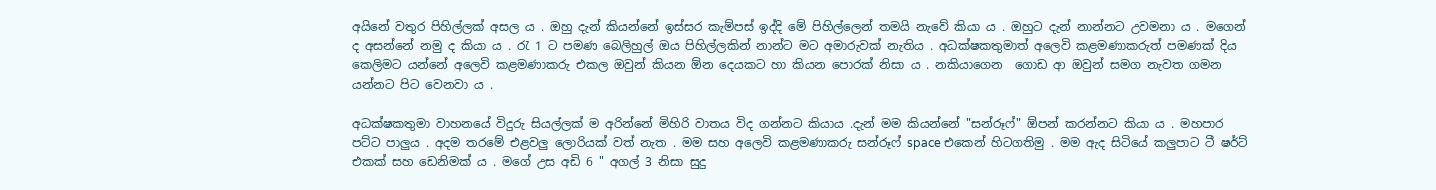අයිනේ වතුර පිහිල්ලක් අසල ය . ඔහු දැන් කියන්නේ ඉස්සර කැම්පස් ඉද්දි මේ පිහිල්ලෙන් තමයි නැවේ කියා ය . ඔහුට දැන් නාන්නට උවමනා ය . මගෙන් ද අසන්නේ නමු ද කියා ය . රැ 1 ට පමණ බෙලිහුල් ඔය පිහිල්ලකින් නාන්ට මට අමාරුවක් නැතිය . අධක්ෂකතුමාත් අලෙවි කළමණාකරුත් පමණක් දිය කෙලිමට යන්නේ අලෙවි කළමණාකරු එකල ඔවුන් කියන ඕන දෙයකට හා කියන පොරක් නිසා ය . නකියාගෙන  ගොඩ ආ ඔවුන් සමග නැවත ගමන යන්නට පිට වෙනවා ය .

අධක්ෂකතුමා වාහනයේ විදුරු සියල්ලක් ම අරින්නේ මිහිරි වාතය විද ගන්නට කියාය .දැන් මම කියන්නේ "සන්රූෆ්" ඕපන් කරන්නට කියා ය . මහපාර පට්ට පාලුය . අදම තරමේ එළවලු ලොරියක් වත් නැත . මම සහ අලෙවි කළමණාකරු සන්රූෆ් space එකෙන් හිටගතිමු . මම ඇද සිටියේ කලුපාට ටී ෂර්ට් එකක් සහ ඩෙනිමක් ය . මගේ උස අඩි 6 " අගල් 3 නිසා සුදු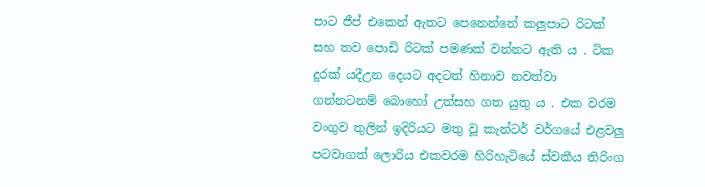පාට ජීප් එකෙන් ඇතට පෙනෙන්නේ කලුපාට රිටක් සහ තව පොඩි රිටක් පමණක් වන්නට ඇති ය . ටික දුරක් යදීඋන දෙයට අදටත් හිනාව නවත්වා ගන්නටනම් බොහෝ උත්සහ ගත යුතු ය . එක වරම වංගුව තුලින් ඉදිරියට මතු වූ කැන්ටර් වර්ගයේ එළවලු පටවාගත් ලොරිය එකවරම හිරිහැටියේ ස්වකීය තිරිංග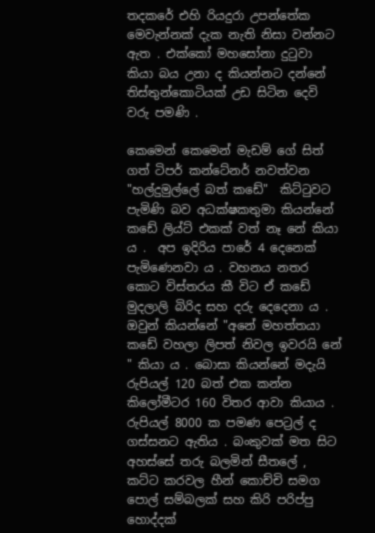තදකරේ එහි රියදුරා උපන්තේක මෙවැන්නක් දැක නැති නිසා වන්නට ඇත . එක්කෝ මහසෝනා දුටුවා කියා බය උනා ද කියන්නට දන්නේ තිස්තුන්කොටියක් උඩ සිටින දෙවි වරු පමණි .

කෙමෙන් කෙමෙන් මැඩම් ගේ සිත් ගත් ටිපර් කන්ටේනර් නවත්වන "හල්දුමුල්ලේ බත් කඩේ"  කිට්ටුවට පැමිණි බව අධක්ෂකතුමා කියන්නේ කඩේ ලිය්ට් එකක් වත් නෑ නේ කියා ය .  අප ඉදිරිය පාරේ 4 දෙනෙක් පැමිණෙනවා ය . වහනය නතර කොට විස්තරය කී විට ඒ කඩේ මුදලාලි බිරිද සහ දරු දෙදෙනා ය . ඔවුන් කියන්නේ "අනේ මහත්තයා කඩේ වහලා ලිපත් නිවල ඉවරයි නේ " කියා ය . බොසා කියන්නේ මදැයි රුපියල් 120 බත් එක කන්න කිලෝමීටර 160 විතර ආවා කියාය . රුපියල් 8000 ක පමණ පෙට්‍රල් ද ගස්සනට ඇතිය . බංකුවක් මත සිට අහස්සේ තරු බලමින් සීතලේ , කට්ට කරවල හීන් කොච්චි සමග පොල් සම්බලක් සහ කිරි පරිප්පු හොද්දක්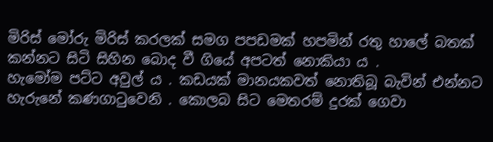මිරිස් මෝරු මිරිස් කරලක් සමග පපඩමක් හපමින් රතු හාලේ බතක් කන්නට සිටි සිහින බොද වී ගියේ අපටත් නොකියා ය .
හැමෝම පට්ට අවුල් ය . කඩයක් මානයකවත් නොතිබූ බැවින් එන්නට හැරුනේ කණගාටුවෙනි . කොලබ සිට මෙතරම් දුරක් ගෙවා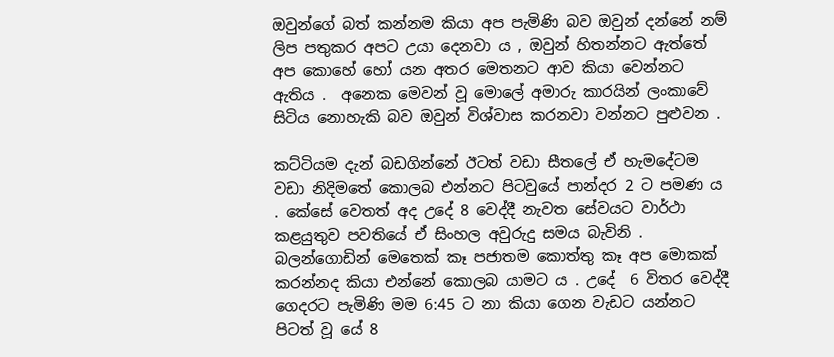ඔවුන්ගේ බත් කන්නම කියා අප පැමිණි බව ඔවුන් දන්නේ නම් ලිප පතුකර අපට උයා දෙනවා ය , ඔවුන් හිතන්නට ඇත්තේ අප කොහේ හෝ යන අතර මෙතනට ආව කියා වෙන්නට ඇතිය .  අනෙක මෙවන් වූ මොලේ අමාරු කාරයින් ලංකාවේ සිටිය නොහැකි බව ඔවුන් විශ්වාස කරනවා වන්නට පුළුවන .

කට්ටියම දැන් බඩගින්නේ ඊටත් වඩා සීතලේ ඒ හැමදේටම වඩා නිදිමතේ කොලබ එන්නට පිටවුයේ පාන්දර 2 ට පමණ ය . කේසේ වෙතත් අද උදේ 8 වෙද්දී නැවත සේවයට වාර්ථා කළයුතුව පවතියේ ඒ සිංහල අවුරුදු සමය බැවිනි . බලන්ගොඩින් මෙතෙක් කෑ පජාතම කොත්තු කෑ අප මොකක් කරන්නද කියා එන්නේ කොලබ යාමට ය . උදේ  6 විතර වෙද්දී ගෙදරට පැමිණි මම 6:45 ට නා කියා ගෙන වැඩට යන්නට පිටත් වූ යේ 8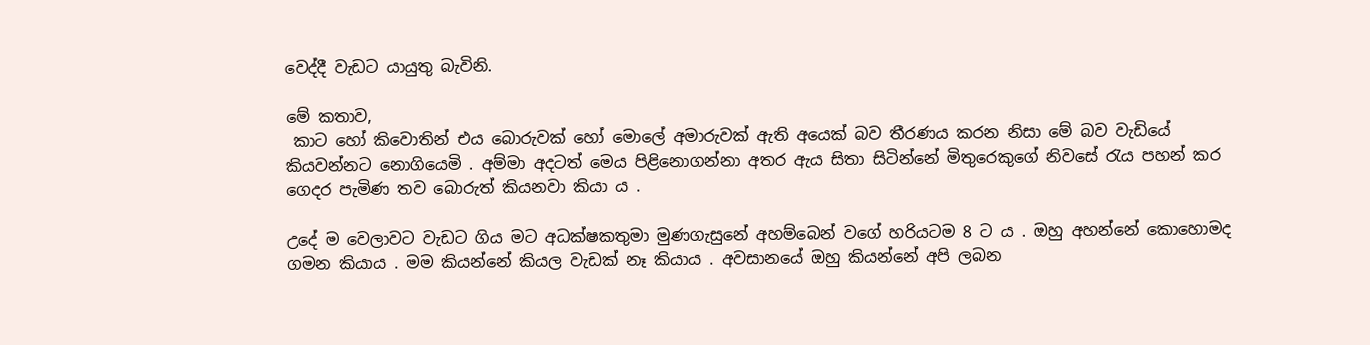වෙද්දී වැඩට යායුතු බැවිනි.

මේ කතාව,
 කාට හෝ කිවොතින් එය බොරුවක් හෝ මොලේ අමාරුවක් ඇති අයෙක් බව තීරණය කරන නිසා මේ බව වැඩියේ කියවන්නට නොගියෙමි . අම්මා අදටත් මෙය පිළිනොගන්නා අතර ඇය සිතා සිටින්නේ මිතුරෙකුගේ නිවසේ රැය පහන් කර ගෙදර පැමිණ තව බොරුත් කියනවා කියා ය .

උදේ ම වෙලාවට වැඩට ගිය මට අධක්ෂකතුමා මුණගැසුනේ අහම්බෙන් වගේ හරියටම 8 ට ය . ඔහු අහන්නේ කොහොමද ගමන කියාය . මම කියන්නේ කියල වැඩක් නෑ කියාය . අවසානයේ ඔහු කියන්නේ අපි ලබන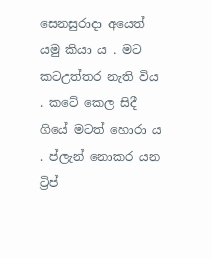සෙනසුරාදා අයෙත් යමු කියා ය . මට කටඋත්තර නැති විය . කටේ කෙල සිදී ගියේ මටත් හොරා ය . ප්ලැන් නොකර යන ට්‍රිප්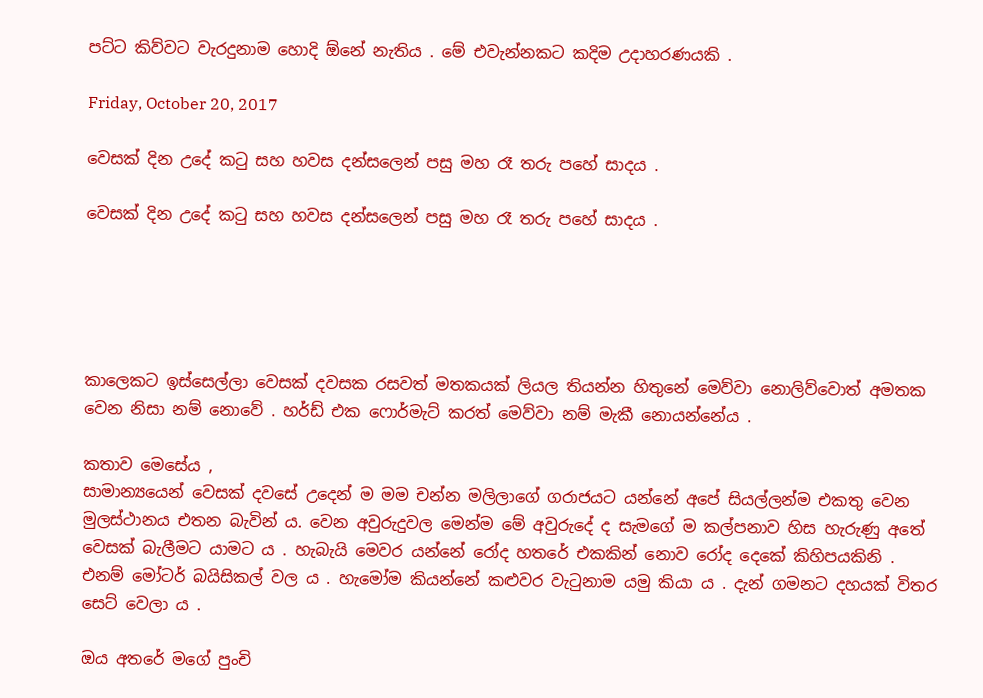පට්ට කිව්වට වැරදුනාම හොදි ඕනේ නැතිය . මේ එවැන්නකට කදිම උදාහරණයකි .

Friday, October 20, 2017

වෙසක් දින උදේ කටු සහ හවස දන්සලෙන් පසු මහ රෑ තරු පහේ සාදය .

වෙසක් දින උදේ කටු සහ හවස දන්සලෙන් පසු මහ රෑ තරු පහේ සාදය .





කාලෙකට ඉස්සෙල්ලා වෙසක් දවසක රසවත් මතකයක් ලියල තියන්න හිතුනේ මෙව්වා නොලිව්වොත් අමතක වෙන නිසා නම් නොවේ . හර්ඩ් එක ෆොර්මැට් කරත් මෙව්වා නම් මැකී නොයන්නේය .

කතාව මෙසේය ,
සාමාන්‍යයෙන් වෙසක් දවසේ උදෙන් ම මම චන්න මලිලාගේ ගරාජයට යන්නේ අපේ සියල්ලන්ම එකතු වෙන මුලස්ථානය එතන බැවින් ය. වෙන අවුරුදුවල මෙන්ම මේ අවුරුදේ ද සැමගේ ම කල්පනාව හිස හැරුණු අතේ වෙසක් බැලීමට යාමට ය . හැබැයි මෙවර යන්නේ රෝද හතරේ එකකින් නොව රෝද දෙකේ කිහිපයකිනි . එනම් මෝටර් බයිසිකල් වල ය . හැමෝම කියන්නේ කළුවර වැටුනාම යමු කියා ය . දැන් ගමනට දහයක් විතර සෙට් වෙලා ය .

ඔය අතරේ මගේ පුංචි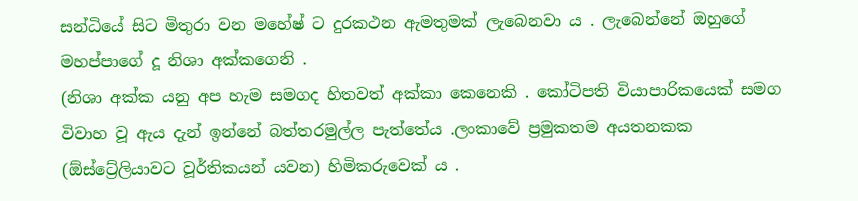සන්ධියේ සිට මිතුරා වන මහේෂ් ට දුරකථන ඇමතුමක් ලැබෙනවා ය . ලැබෙන්නේ ඔහුගේ මහප්පාගේ දූ නිශා අක්කගෙනි .
(නිශා අක්ක යනු අප හැම සමගද හිතවත් අක්කා කෙනෙකි . කෝටිපති වියාපාරිකයෙක් සමග විවාහ වූ ඇය දැන් ඉන්නේ බත්තරමුල්ල පැත්තේය .ලංකාවේ ප්‍රමුකතම අයතනකක (ඕස්ට්‍රේලියාවට වූර්තිකයන් යවන) හිමිකරුවෙක් ය .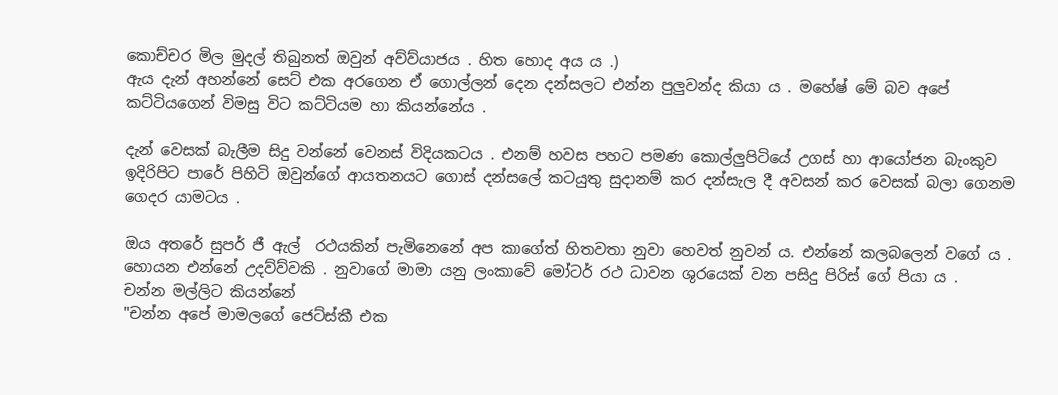කොච්චර මිල මුදල් තිබුනත් ඔවුන් අව්ව්යාජය . හිත හොද අය ය .)
ඇය දැන් අහන්නේ සෙට් එක අරගෙන ඒ ගොල්ලන් දෙන දන්සලට එන්න පුලුවන්ද කියා ය . මහේෂ් මේ බව අපේ කට්ටියගෙන් විමසු විට කට්ටියම හා කියන්නේය .

දැන් වෙසක් බැලීම සිදු වන්නේ වෙනස් විදියකටය . එනම් හවස පහට පමණ කොල්ලුපිටියේ උගස් හා ආයෝජන බැංකුව ඉදිරිපිට පාරේ පිහිටි ඔවුන්ගේ ආයතනයට ගොස් දන්සලේ කටයුතු සුදානම් කර දන්සැල දී අවසන් කර වෙසක් බලා ගෙනම ගෙදර යාමටය .

ඔය අතරේ සුපර් ජී ඇල්  රථයකින් පැමිනෙනේ අප කාගේත් හිතවතා නුවා හෙවත් නුවන් ය. එන්නේ කලබලෙන් වගේ ය . හොයන එන්නේ උදව්ව්වකි . නුවාගේ මාමා යනු ලංකාවේ මෝටර් රථ ධාවන ශුරයෙක් වන පසිදු පිරිස් ගේ පියා ය .
චන්න මල්ලිට කියන්නේ
"චන්න අපේ මාමලගේ ජෙට්ස්කී එක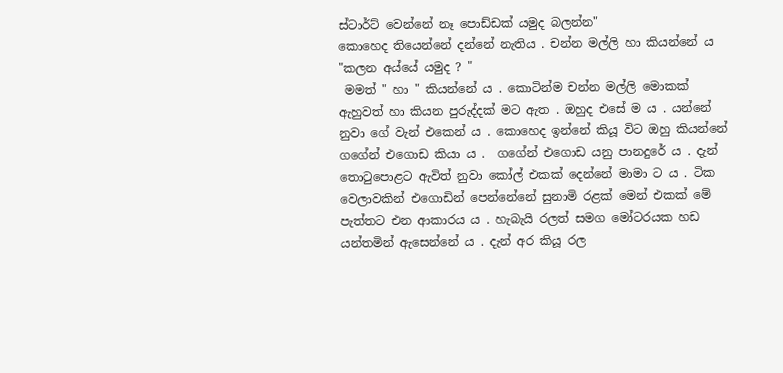ස්ටාර්ට් වෙන්නේ නෑ පොඩ්ඩක් යමුද බලන්න"
කොහෙද තියෙන්නේ දන්නේ නැතිය . චන්න මල්ලි හා කියන්නේ ය
"කලන අය්යේ යමුද ? "
 මමත් " හා " කියන්නේ ය . කොටින්ම චන්න මල්ලි මොකක් ඇහුවත් හා කියන පුරුද්දක් මට ඇත . ඔහුද එසේ ම ය . යන්නේ නුවා ගේ වැන් එකෙන් ය . කොහෙද ඉන්නේ කියූ විට ඔහු කියන්නේ ගගේන් එගොඩ කියා ය .  ගගේන් එගොඩ යනු පානදුරේ ය . දැන් තොටුපොළට ඇවිත් නුවා කෝල් එකක් දෙන්නේ මාමා ට ය . ටික වෙලාවකින් එගොඩින් පෙන්නේනේ සුනාමි රළක් මෙන් එකක් මේ පැත්තට එන ආකාරය ය . හැබැයි රලත් සමග මෝටරයක හඩ යන්තමින් ඇසෙන්නේ ය . දැන් අර කියූ රල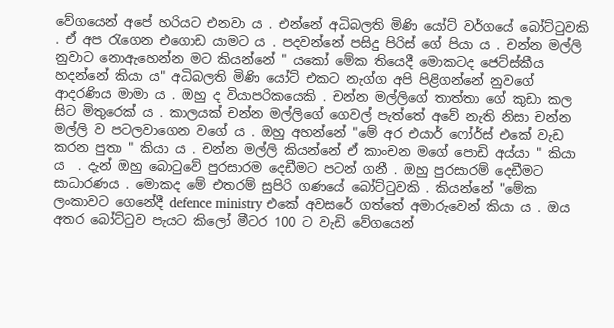වේගයෙන් අපේ හරියට එනවා ය . එන්නේ අධිබලති මිණි යෝට් වර්ගයේ බෝට්ටුවකි . ඒ අප රැගෙන එගොඩ යාමට ය . පදවන්නේ පසිදු පිරිස් ගේ පියා ය . චන්න මල්ලි නුවාට නොඇහෙන්න මට කියන්නේ " යකෝ මේක තියෙදී මොකටද ජෙට්ස්කීය හදන්නේ කියා ය" අධිබලති මිණි යෝට් එකට නැග්ග අපි පිළිගන්නේ නුවගේ ආදරණිය මාමා ය . ඔහු ද වියාපරිකයෙකි . චන්න මල්ලිගේ තාත්තා ගේ කුඩා කල සිට මිතුරෙක් ය . කාලයක් චන්න මල්ලිගේ ගෙවල් පැත්තේ අවේ නැති නිසා චන්න මල්ලි ව පටලවාගෙන වගේ ය . ඔහු අහන්නේ "මේ අර එයාර් ෆෝර්ස් එකේ වැඩ කරන පුතා " කියා ය . චන්න මල්ලි කියන්නේ ඒ කාංචන මගේ පොඩි අය්යා " කියා ය  . දැන් ඔහු බොටුවේ පුරසාරම දෙඩීමට පටන් ගනී . ඔහු පුරසාරම් දෙඩීමට සාධාරණය . මොකද මේ එතරම් සුපිරි ගණයේ බෝට්ටුවකි . කියන්නේ "මේක ලංකාවට ගෙනේදී defence ministry එකේ අවසරේ ගත්තේ අමාරුවෙන් කියා ය . ඔය අතර බෝට්ටුව පැයට කිලෝ මීටර 100 ට වැඩි වේගයෙන්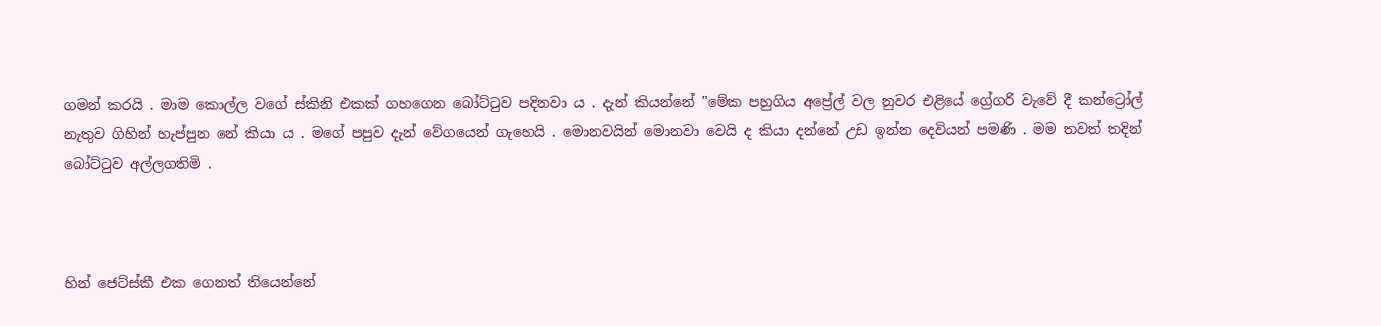ගමන් කරයි . මාම කොල්ල වගේ ස්කිනි එකක් ගහගෙන බෝට්ටුව පදිනවා ය . දැන් කියන්නේ "මේක පහුගිය අප්‍රේල් වල නුවර එළියේ ග්‍රේගරි වැවේ දී කන්ට්‍රෝල් නැතුව ගිහින් හැප්පුන නේ කියා ය . මගේ පපුව දැන් වේගයෙන් ගැහෙයි . මොනවයින් මොනවා වෙයි ද කියා දන්නේ උඩ ඉන්න දෙවියන් පමණි . මම තවත් තදින් බෝට්ටුව අල්ලගතිමි .



හින් ජෙට්ස්කී එක ගෙනත් තියෙන්නේ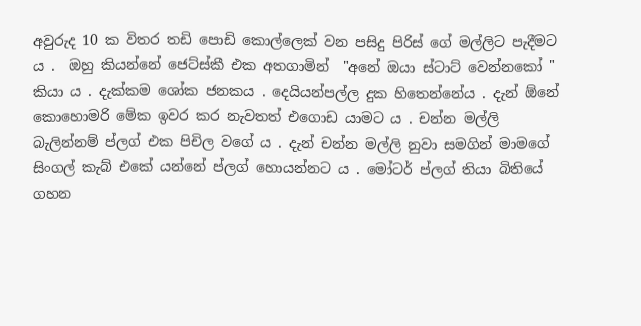අවුරුද 10 ක විතර තඩි පොඩි කොල්ලෙක් වන පසිදු පිරිස් ගේ මල්ලිට පැදීමට ය .  ඔහු කියන්නේ ජෙට්ස්කී එක අතගාමින්  "අනේ ඔයා ස්ටාට් වෙන්නකෝ " කියා ය . දැක්කම ශෝක ජනකය . දෙයියන්පල්ල දුක හිතෙන්නේය . දැන් ඕනේ කොහොමරි මේක ඉවර කර නැවතත් එගොඩ යාමට ය . චන්න මල්ලි බැලින්නම් ප්ලග් එක පිචිල වගේ ය . දැන් චන්න මල්ලි නුවා සමගින් මාමගේ සිංගල් කැබ් එකේ යන්නේ ප්ලග් හොයන්නට ය . මෝටර් ප්ලග් තියා බිතියේ ගහන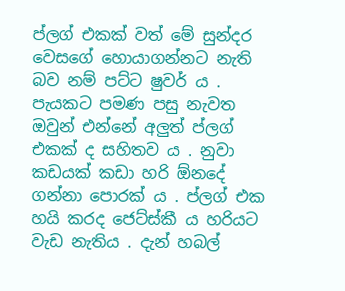ප්ලග් එකක් වත් මේ සුන්දර වෙසගේ හොයාගන්නට නැති බව නම් පට්ට ෂුවර් ය . පැයකට පමණ පසු නැවත ඔවුන් එන්නේ අලුත් ප්ලග් එකක් ද සහිතව ය . නුවා කඩයක් කඩා හරි ඕනදේ ගන්නා පොරක් ය . ප්ලග් එක හයි කරද ජෙට්ස්කී ය හරියට වැඩ නැතිය . දැන් හබල්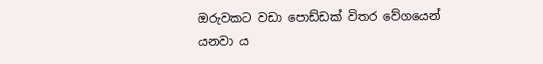ඔරුවකට වඩා පොඩ්ඩක් විතර වේගයෙන් යනවා ය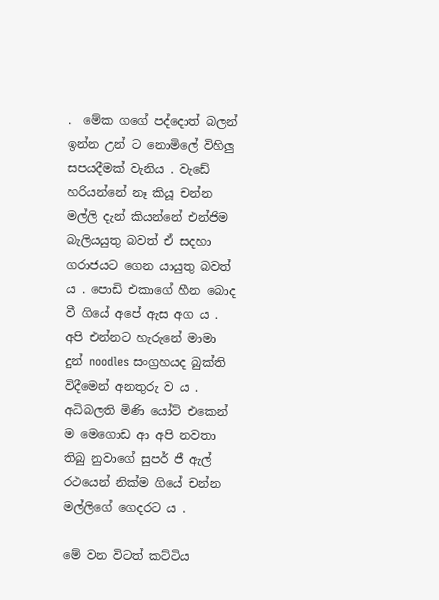.  මේක ගගේ පද්දොත් බලන් ඉන්න උන් ට නොමිලේ විහිලු සපයදීමක් වැනිය . වැඩේ හරියන්නේ නෑ කියූ චන්න මල්ලි දැන් කියන්නේ එන්ජිම බැලියයුතු බවත් ඒ සදහා ගරාජයට ගෙන යායුතු බවත් ය . පොඩි එකාගේ හීන බොද වී ගියේ අපේ ඇස අග ය . අපි එන්නට හැරුනේ මාමා දුන් noodles සංග්‍රහයද බුක්ති විදීමෙන් අනතුරු ව ය . අධිබලති මිණි යෝට් එකෙන් ම මෙගොඩ ආ අපි නවතා තිබු නුවාගේ සුපර් ජී ඇල්  රථයෙන් නික්ම ගියේ චන්න මල්ලිගේ ගෙදරට ය .

මේ වන විටත් කට්ටිය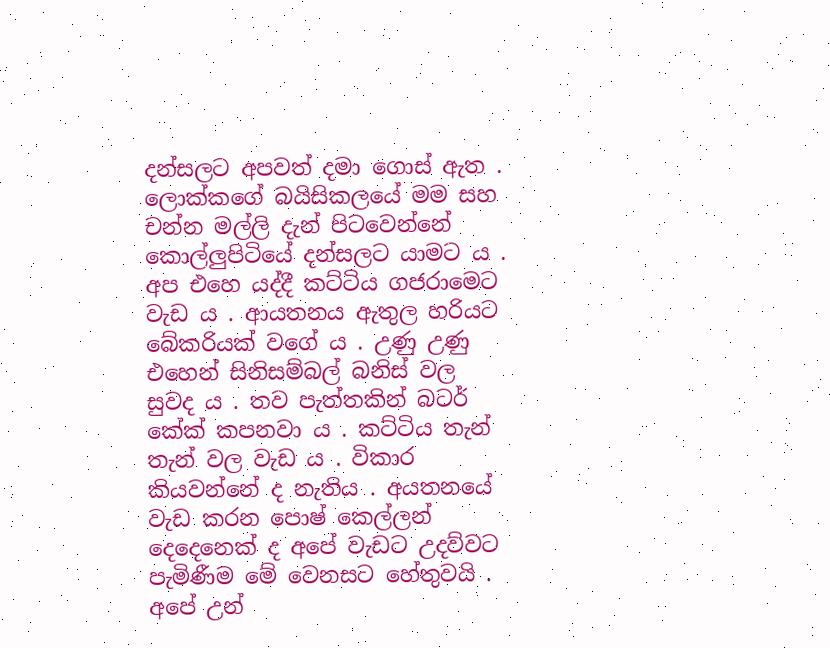දන්සලට අපවත් දමා ගොස් ඇත . ලොක්කගේ බයිසිකලයේ මම සහ චන්න මල්ලි දැන් පිටවෙන්නේ කොල්ලුපිටියේ දන්සලට යාමට ය . අප එහෙ යද්දී කට්ටිය ගජරාමෙට වැඩ ය . ආයතනය ඇතුල හරියට බේකරියක් වගේ ය . උණු උණු එහෙන් සිනිසම්බල් බනිස් වල සුවද ය . තව පැත්තකින් බටර් කේක් කපනවා ය . කට්ටිය තැන් තැන් වල වැඩ ය . විකාර කියවන්නේ ද නැතිය . අයතනයේ වැඩ කරන පොෂ් කෙල්ලන් දෙදෙනෙක් ද අපේ වැඩට උදව්වට පැමිණීම මේ වෙනසට හේතුවයි . අපේ උන්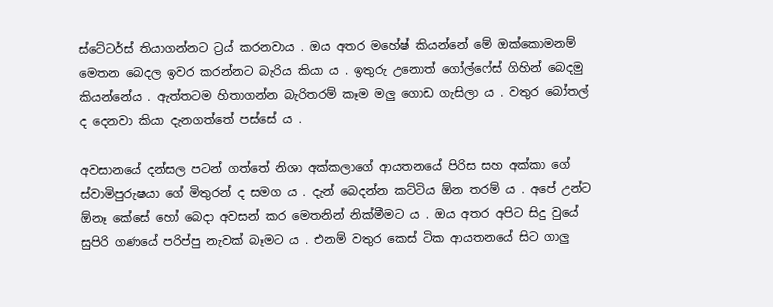ස්ටේටර්ස් තියාගන්නට ට්‍රය් කරනවාය . ඔය අතර මහේෂ් කියන්නේ මේ ඔක්කොමනම් මෙතන බෙදල ඉවර කරන්නට බැරිය කියා ය . ඉතුරු උනොත් ගෝල්ෆේස් ගිහින් බෙදමු කියන්නේය . ඇත්තටම හිතාගන්න බැරිතරම් කෑම මලු ගොඩ ගැසිලා ය . වතුර බෝතල් ද දෙනවා කියා දැනගත්තේ පස්සේ ය .

අවසානයේ දන්සල පටන් ගත්තේ නිශා අක්කලාගේ ආයතනයේ පිරිස සහ අක්කා ගේ ස්වාමිපුරුෂයා ගේ මිතුරන් ද සමග ය . දැන් බෙදන්න කට්ටිය ඕන තරම් ය . අපේ උන්ට ඕනෑ කේසේ හෝ බෙදා අවසන් කර මෙතනින් නික්මීමට ය . ඔය අතර අපිට සිදු වුයේ සුපිරි ගණයේ පරිප්පු නැවක් බෑමට ය . එනම් වතුර කෙස් ටික ආයතනයේ සිට ගාලු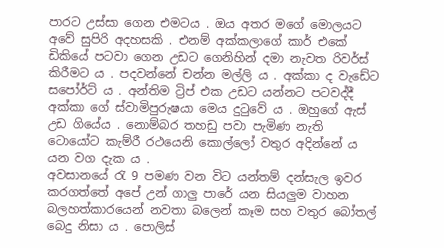පාරට උස්සා ගෙන එමටය . ඔය අතර මගේ මොලයට අවේ සුපිරි අදහසකි . එනම් අක්කලාගේ කාර් එකේ ඩිකියේ පටවා ගෙන උඩට ගෙනිහින් දමා නැවත රිවර්ස් කිරීමට ය . පදවන්නේ චන්න මල්ලි ය . අක්කා ද වැඩේට සපෝර්ට් ය . අන්තිම ට්‍රිප් එක උඩට යන්නට පටවද්දී අක්කා ගේ ස්වාමිපුරුෂයා මෙය දුටුවේ ය . ඔහුගේ ඇස් උඩ ගියේය . නොම්බර තහඩු පවා පැමිණ නැති ටොයෝට කැම්රී රථයෙනි කොල්ලෝ වතුර අදින්නේ ය යන වග දැක ය .
අවසානයේ රැ 9 පමණ වන විට යන්තම් දන්සැල ඉවර කරගත්තේ අපේ උන් ගාලු පාරේ යන සියලුම වාහන බලහත්කාරයෙන් නවතා බලෙන් කෑම සහ වතුර බෝතල් බෙදු නිසා ය . පොලිස්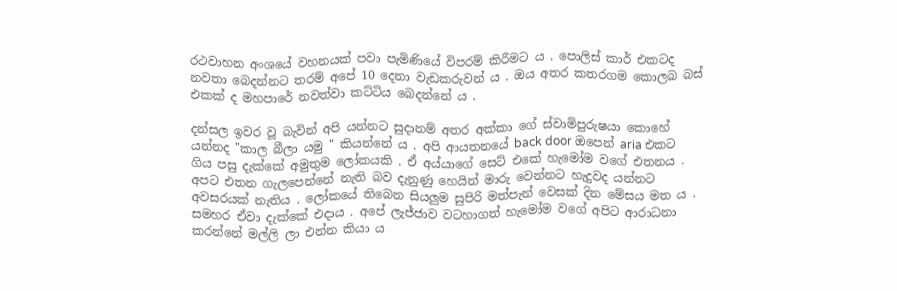රථවාහන අංශයේ වහනයක් පවා පැමිණියේ විපරම් කිරීමට ය . පොලිස් කාර් එකටද නවතා බෙදන්නට තරම් අපේ 10 දෙනා වැඩකරුවන් ය . ඔය අතර කතරගම කොලබ බස් එකක් ද මහපාරේ නවත්වා කට්ටිය බෙදන්නේ ය .

දන්සල ඉවර වූ බැවින් අපි යන්නට සුදානම් අතර අක්කා ගේ ස්වාමිපුරුෂයා කොහේ යන්නද "කාල බීලා යමු " කියන්නේ ය . අපි ආයතනයේ back door ඔපෙන් aria එකට ගිය පසු දැක්කේ අමුතුම ලෝකයකි . ඒ අය්යාගේ සෙට් එකේ හැමෝම වගේ එතනය . අපට එතන ගැලපෙන්නේ නැති බව දැනුණු හෙයින් මාරු වෙන්නට හැදුවද යන්නට අවසරයක් නැතිය . ලෝකයේ තිබෙන සියලුම සුපිරි මත්පැන් වෙසක් දින මේසය මත ය . සමහර ඒවා දැක්කේ එදාය . අපේ ලැජ්ජාව වටහාගත් හැමෝම වගේ අපිට ආරාධනා කරන්නේ මල්ලි ලා එන්න කියා ය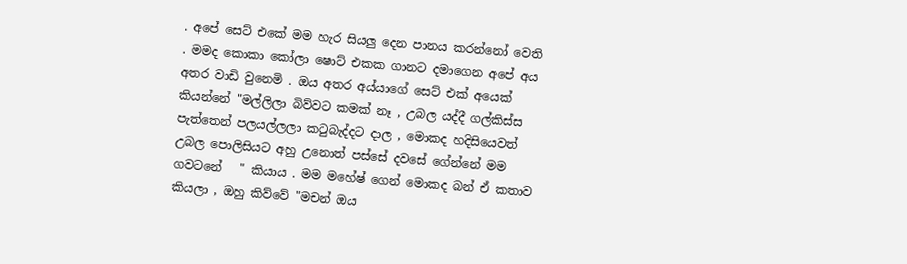. අපේ සෙට් එකේ මම හැර සියලු දෙන පානය කරන්නෝ වෙති . මමද කොකා කෝලා ෂොට් එකක ගානට දමාගෙන අපේ අය අතර වාඩි වුනෙමි . ඔය අතර අය්යාගේ සෙට් එක් අයෙක් කියන්නේ "මල්ලිලා බිව්වට කමක් නෑ , උබල යද්දී ගල්කිස්ස පැත්තෙන් පලයල්ලලා කටුබැද්දට දාල , මොකද හදිසියෙවත් උබල පොලිසියට අහු උනොත් පස්සේ දවසේ ගේන්නේ මම ගවටනේ   " කියාය . මම මහේෂ් ගෙන් මොකද බන් ඒ කතාව කියලා , ඔහු කිව්වේ "මචන් ඔය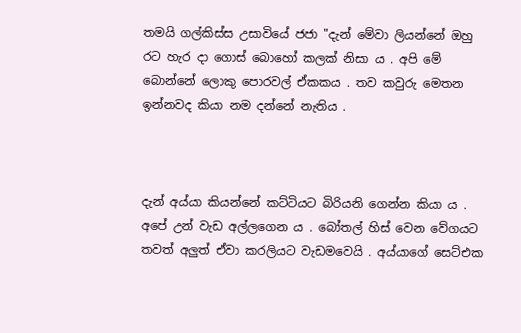තමයි ගල්කිස්ස උසාවියේ ජජා "දැන් මේවා ලියන්නේ ඔහු රට හැර දා ගොස් බොහෝ කලක් නිසා ය . අපි මේ බොන්නේ ලොකු පොරවල් ඒකකය . තව කවුරු මෙතන ඉන්නවද කියා නම දන්නේ නැතිය .



දැන් අය්යා කියන්නේ කට්ටියට බිරියනි ගෙන්න කියා ය . අපේ උන් වැඩ අල්ලගෙන ය . බෝතල් හිස් වෙන වේගයට තවත් අලුත් ඒවා කරලියට වැඩමවෙයි . අය්යාගේ සෙට්එක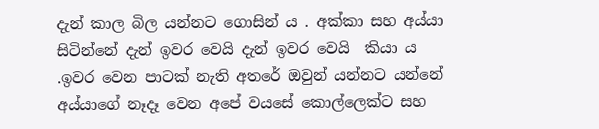දැන් කාල බිල යන්නට ගොසින් ය . අක්කා සහ අය්යා සිටින්නේ දැන් ඉවර වෙයි දැන් ඉවර වෙයි  කියා ය .ඉවර වෙන පාටක් නැති අතරේ ඔවුන් යන්නට යන්නේ අය්යාගේ නෑදෑ වෙන අපේ වයසේ කොල්ලෙක්ට සහ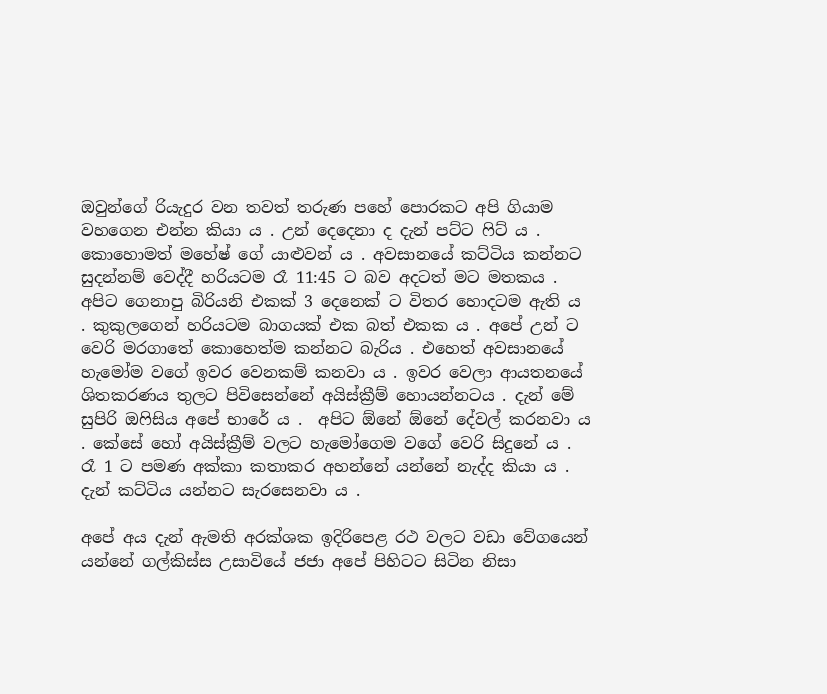ඔවුන්ගේ රියැදුර වන තවත් තරුණ පහේ පොරකට අපි ගියාම වහගෙන එන්න කියා ය . උන් දෙදෙනා ද දැන් පට්ට ෆිට් ය . කොහොමත් මහේෂ් ගේ යාළුවන් ය . අවසානයේ කට්ටිය කන්නට සුදන්නම් වෙද්දී හරියටම රෑ 11:45 ට බව අදටත් මට මතකය . අපිට ගෙනාපු බිරියනි එකක් 3 දෙනෙක් ට විතර හොදටම ඇති ය . කුකුලගෙන් හරියටම බාගයක් එක බත් එකක ය . අපේ උන් ට වෙරි මරගාතේ කොහෙත්ම කන්නට බැරිය . එහෙත් අවසානයේ හැමෝම වගේ ඉවර වෙනකම් කනවා ය . ඉවර වෙලා ආයතනයේ ශිතකරණය තුලට පිවිසෙන්නේ අයිස්ක්‍රීම් හොයන්නටය . දැන් මේ සුපිරි ඔෆිසිය අපේ භාරේ ය .  අපිට ඕනේ ඕනේ දේවල් කරනවා ය . කේසේ හෝ අයිස්ක්‍රීම් වලට හැමෝගෙම වගේ වෙරි සිදුනේ ය . රෑ 1 ට පමණ අක්කා කතාකර අහන්නේ යන්නේ නැද්ද කියා ය . දැන් කට්ටිය යන්නට සැරසෙනවා ය .

අපේ අය දැන් ඇමති අරක්ශක ඉදිරිපෙළ රථ වලට වඩා වේගයෙන් යන්නේ ගල්කිස්ස උසාවියේ ජජා අපේ පිහිටට සිටින නිසා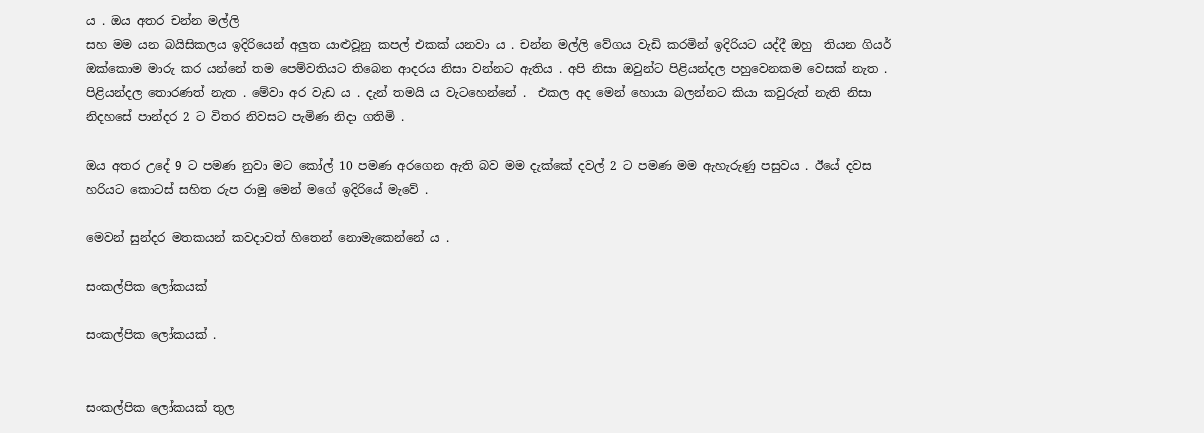ය . ඔය අතර චන්න මල්ලි
සහ මම යන බයිසිකලය ඉදිරියෙන් අලුත යාළුවූනු කපල් එකක් යනවා ය . චන්න මල්ලි වේගය වැඩි කරමින් ඉදිරියට යද්දී ඔහු  තියන ගියර් ඔක්කොම මාරු කර යන්නේ තම පෙම්වතියට තිබෙන ආදරය නිසා වන්නට ඇතිය . අපි නිසා ඔවුන්ට පිළියන්දල පහුවෙනකම වෙසක් නැත . පිළියන්දල තොරණත් නැත . මේවා අර වැඩ ය . දැන් තමයි ය වැටහෙන්නේ .  එකල අද මෙන් හොයා බලන්නට කියා කවුරුත් නැති නිසා නිදහසේ පාන්දර 2 ට විතර නිවසට පැමිණ නිදා ගතිමි .

ඔය අතර උදේ 9 ට පමණ නුවා මට කෝල් 10 පමණ අරගෙන ඇති බව මම දැක්කේ දවල් 2 ට පමණ මම ඇහැරුණු පසුවය . ඊයේ දවස හරියට කොටස් සහිත රුප රාමු මෙන් මගේ ඉදිරියේ මැවේ .

මෙවන් සුන්දර මතකයන් කවදාවත් හිතෙන් නොමැකෙන්නේ ය .

සංකල්පික ලෝකයක්

සංකල්පික ලෝකයක් .


සංකල්පික ලෝකයක් තුල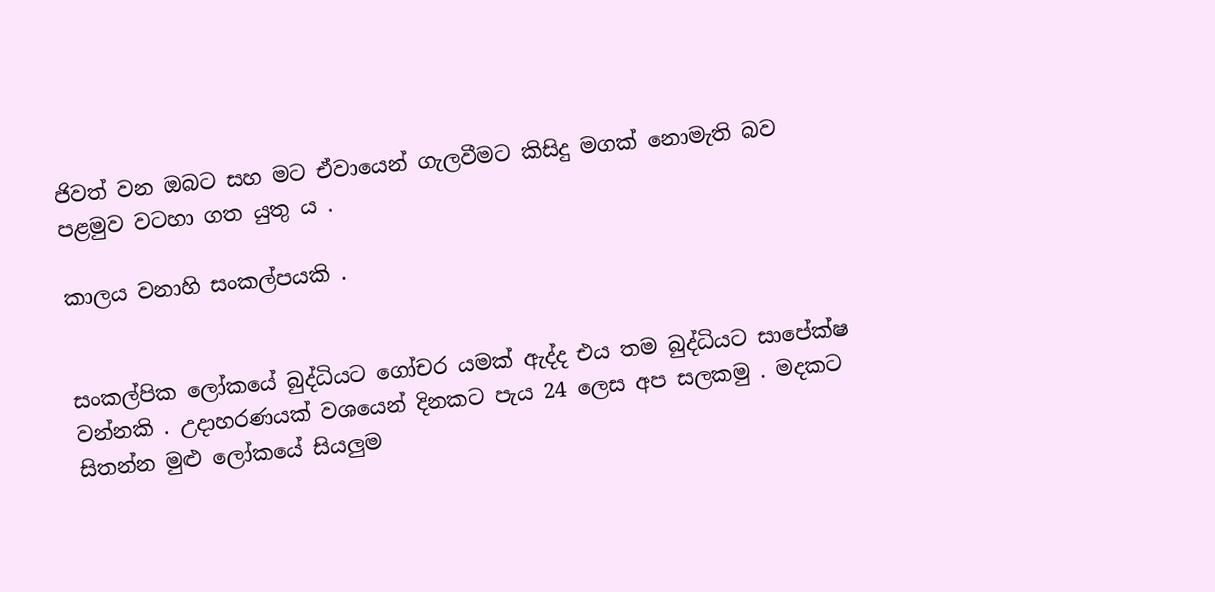ජිවත් වන ඔබට සහ මට ඒවායෙන් ගැලවීමට කිසිදු මගක් නොමැති බව පළමුව වටහා ගත යුතු ය .

කාලය වනාහි සංකල්පයකි .


සංකල්පික ලෝකයේ බුද්ධියට ගෝචර යමක් ඇද්ද එය තම බුද්ධියට සාපේක්ෂ වන්නකි . උදාහරණයක් වශයෙන් දිනකට පැය 24 ලෙස අප සලකමු . මදකට සිතන්න මුළු ලෝකයේ සියලුම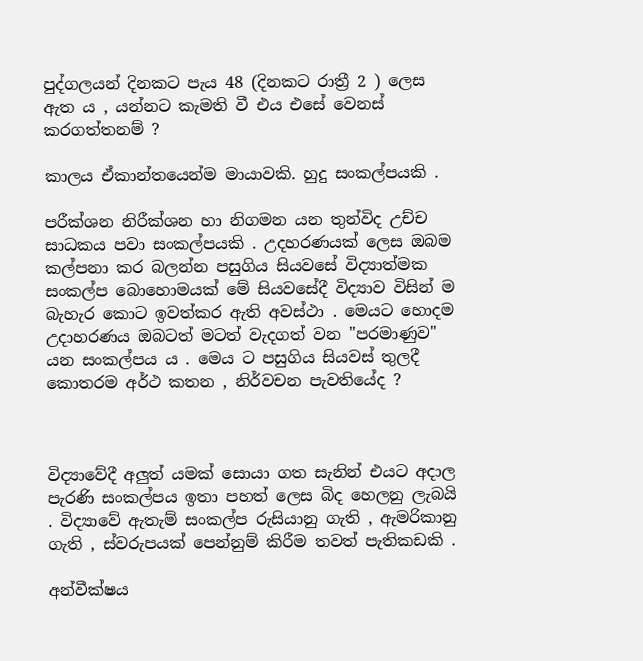පුද්ගලයන් දිනකට පැය 48 (දිනකට රාත්‍රී 2 ) ලෙස ඇත ය , යන්නට කැමති වී එය එසේ වෙනස් කරගත්තනම් ?

කාලය ඒකාන්තයෙන්ම මායාවකි. හුදු සංකල්පයකි .

පරීක්ශන නිරීක්ශන හා නිගමන යන තුන්විද උච්ච සාධකය පවා සංකල්පයකි . උදහරණයක් ලෙස ඔබම කල්පනා කර බලන්න පසුගිය සියවසේ විද්‍යාත්මක සංකල්ප බොහොමයක් මේ සියවසේදී විද්‍යාව විසින් ම බැහැර කොට ඉවත්කර ඇති අවස්ථා . මෙයට හොදම උදාහරණය ඔබටත් මටත් වැදගත් වන "පරමාණුව" යන සංකල්පය ය . මෙය ට පසුගිය සියවස් තුලදී කොතරම අර්ථ කතන , නිර්වචන පැවතියේද ?



විද්‍යාවේදී අලුත් යමක් සොයා ගත සැනින් එයට අදාල පැරණි සංකල්පය ඉතා පහත් ලෙස බිද හෙලනු ලැබයි . විද්‍යාවේ ඇතැම් සංකල්ප රුසියානු ගැති , ඇමරිකානු ගැති , ස්වරුපයක් පෙන්නුම් කිරීම තවත් පැතිකඩකි .

අන්වීක්ෂය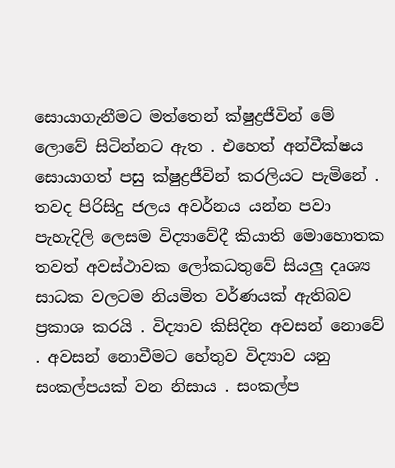සොයාගැනීමට මත්තෙන් ක්ෂුද්‍රජීවින් මේ ලොවේ සිටින්නට ඇත . එහෙත් අන්වීක්ෂය සොයාගත් පසු ක්ෂුද්‍රජීවින් කරලියට පැමිනේ . තවද පිරිසිදු ජලය අවර්නය යන්න පවා පැහැදිලි ලෙසම විද්‍යාවේදී කියාති මොහොතක තවත් අවස්ථාවක ලෝකධතුවේ සියලු දෘශ්‍ය සාධක වලටම නියමිත වර්ණයක් ඇතිබව ප්‍රකාශ කරයි . විද්‍යාව කිසිදින අවසන් නොවේ . අවසන් නොවීමට හේතුව විද්‍යාව යනු සංකල්පයක් වන නිසාය . සංකල්ප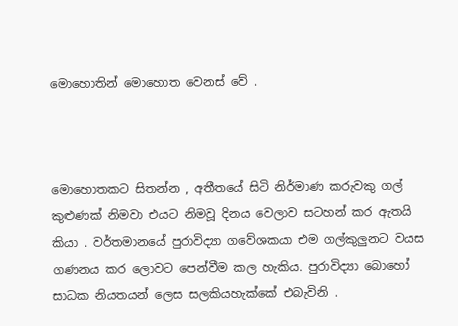මොහොතින් මොහොත වෙනස් වේ .



මොහොතකට සිතන්න , අතීතයේ සිටි නිර්මාණ කරුවකු ගල් කුළුණක් නිමවා එයට නිමවූ දිනය වෙලාව සටහන් කර ඇතයි කියා . වර්තමානයේ පුරාවිද්‍යා ගවේශකයා එම ගල්කුලුනට වයස ගණනය කර ලොවට පෙන්වීම කල හැකිය. පුරාවිද්‍යා බොහෝ සාධක නියතයන් ලෙස සලකියහැක්කේ එබැවිනි .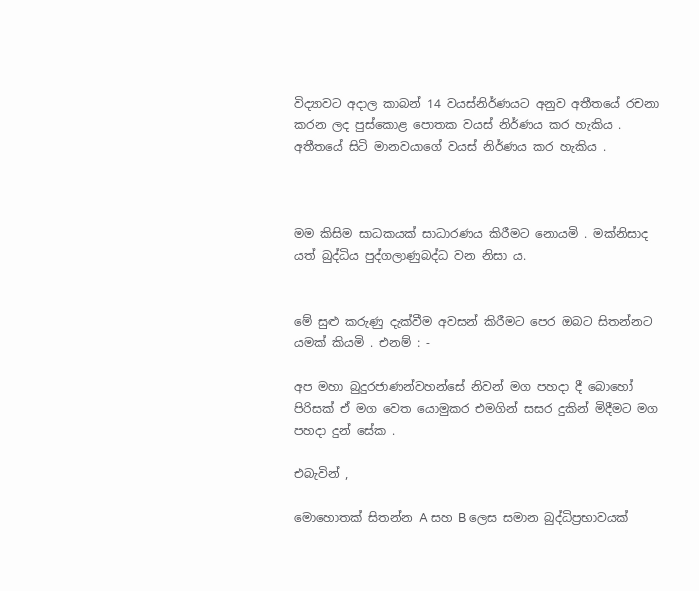විද්‍යාවට අදාල කාබන් 14 වයස්නිර්ණයට අනුව අතීතයේ රචනා කරන ලද පුස්කොළ පොතක වයස් නිර්ණය කර හැකිය . අතීතයේ සිටි මානවයාගේ වයස් නිර්ණය කර හැකිය .



මම කිසිම සාධකයක් සාධාරණය කිරීමට නොයමි . මක්නිසාද යත් බුද්ධිය පුද්ගලාණුබද්ධ වන නිසා ය.


මේ සුළු කරුණු දැක්වීම අවසන් කිරීමට පෙර ඔබට සිතන්නට යමක් කියමි . එනම් : -

අප මහා බුදුරජාණන්වහන්සේ නිවන් මග පහදා දී බොහෝ පිරිසක් ඒ මග වෙත යොමුකර එමගින් සසර දුකින් මිදීමට මග පහදා දුන් සේක .

එබැවින් ,

මොහොතක් සිතන්න A සහ B ලෙස සමාන බුද්ධිප්‍රභාවයක්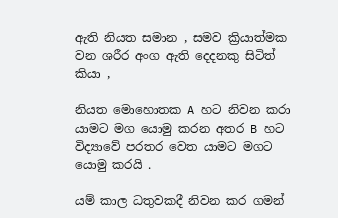ඇති නියත සමාන , සමව ක්‍රියාත්මක වන ශරීර අංග ඇති දෙදනකු සිටිත් කියා ,

නියත මොහොතක A හට නිවන කරා යාමට මග යොමු කරන අතර B හට විද්‍යාවේ පරතර වෙත යාමට මගට යොමු කරයි .

යම් කාල ධතුවකදී නිවන කර ගමන්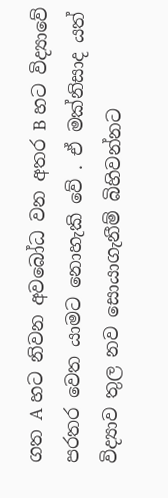ගත A හට නිවන අවබෝධ වන අතර B හට විද්‍යාවේ පරතර වෙත යාමට නොහැකි වේ . ඒ මක්නිසාද යත් විද්‍යාව තුල නව සොයාගැනීම් බිහිවන්නට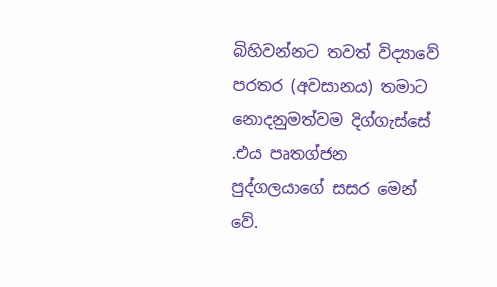බිහිවන්නට තවත් විද්‍යාවේ පරතර (අවසානය) තමාට නොදනුමත්වම දිග්ගැස්සේ .එය පෘතග්ජන පුද්ගලයාගේ සසර මෙන් වේ.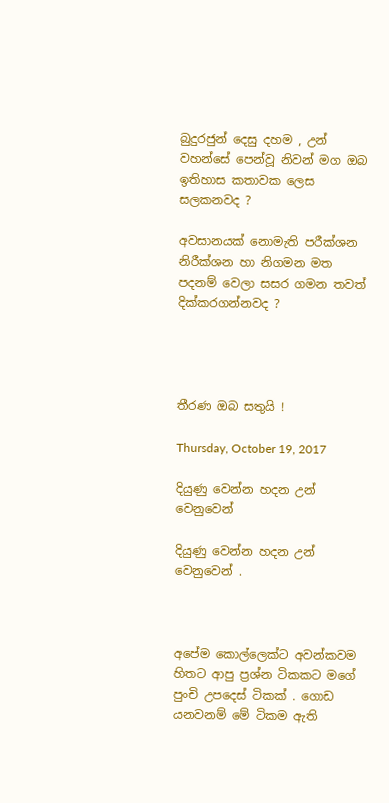බුදුරජුන් දෙසු දහම , උන් වහන්සේ පෙන්වූ නිවන් මග ඔබ ඉතිහාස කතාවක ලෙස සලකනවද ?

අවසානයක් නොමැති පරීක්ශන නිරීක්ශන හා නිගමන මත පදනම් වෙලා සසර ගමන තවත් දික්කරගන්නවද ?




තීරණ ඔබ සතුයි !

Thursday, October 19, 2017

දියුණු වෙන්න හදන උන් වෙනුවෙන්

දියුණු වෙන්න හදන උන් වෙනුවෙන් .



අපේම කොල්ලෙක්ට අවන්කවම හිතට ආපු ප්‍රශ්න ටිකකට මගේ පුංචි උපදෙස් ටිකක් . ගොඩ යනවනම් මේ ටිකම ඇති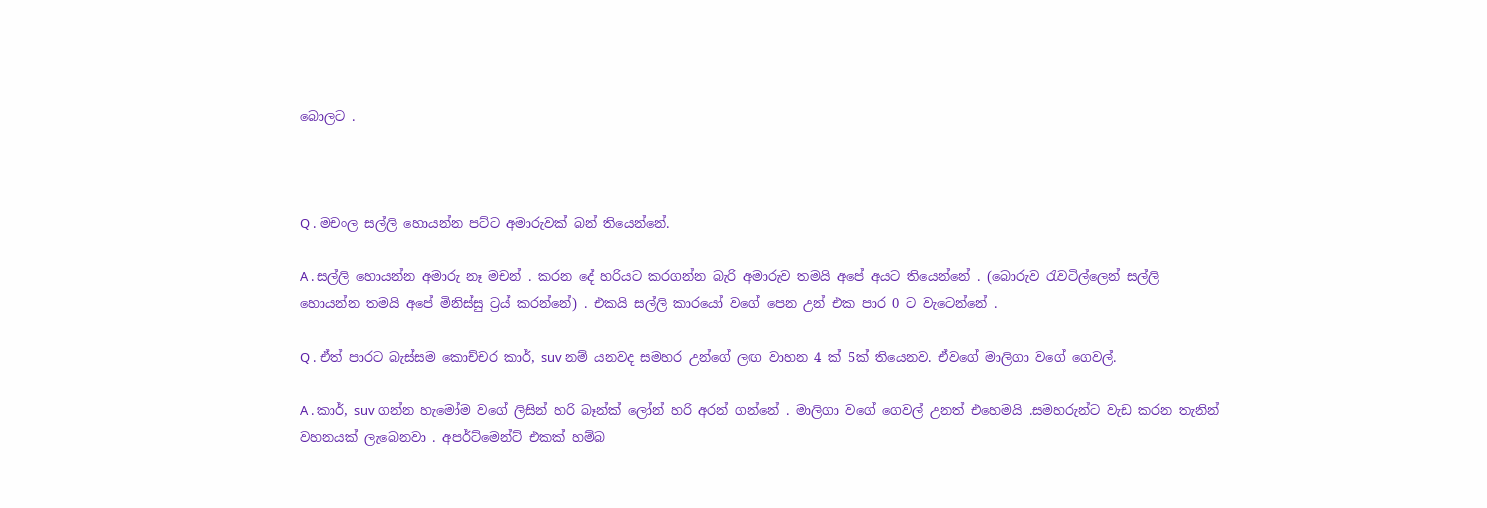බොලට .



Q . මචංල සල්ලි හොයන්න පට්ට අමාරුවක් බන් තියෙන්නේ.

A . සල්ලි හොයන්න අමාරු නෑ මචන් . කරන දේ හරියට කරගන්න බැරි අමාරුව තමයි අපේ අයට තියෙන්නේ . (බොරුව රැවටිල්ලෙන් සල්ලි හොයන්න තමයි අපේ මිනිස්සු ට්‍රය් කරන්නේ) . එකයි සල්ලි කාරයෝ වගේ පෙන උන් එක පාර 0 ට වැටෙන්නේ .

Q . ඒත් පාරට බැස්සම කොච්චර කාර්, suv නම් යනවද සමහර උන්ගේ ලඟ වාහන 4 ක් 5ක් තියෙනව. ඒවගේ මාලිගා වගේ ගෙවල්.

A . කාර්, suv ගන්න හැමෝම වගේ ලිසින් හරි බෑන්ක් ලෝන් හරි අරන් ගන්නේ . මාලිගා වගේ ගෙවල් උනත් එහෙමයි .සමහරුන්ට වැඩ කරන තැනින් වහනයක් ලැබෙනවා . අපර්ට්මෙන්ට් එකක් හම්බ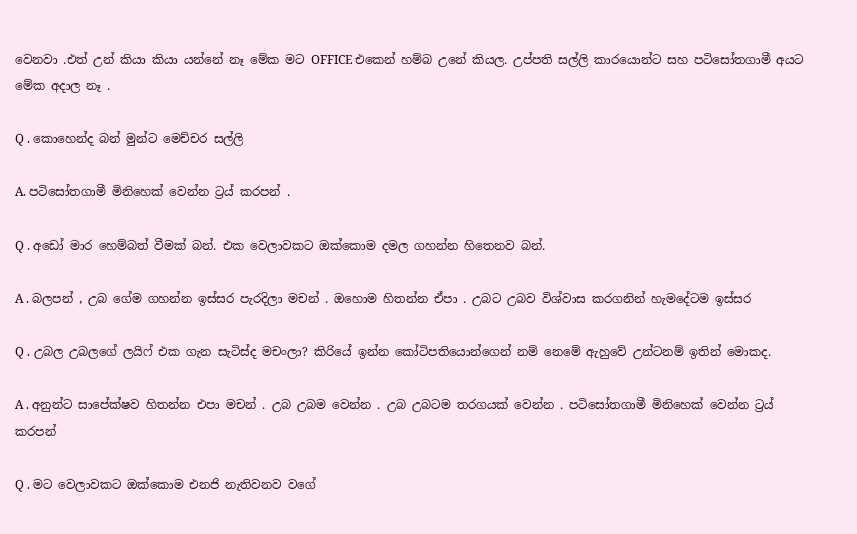වෙනවා .එත් උන් කියා කියා යන්නේ නෑ මේක මට OFFICE එකෙන් හම්බ උනේ කියල. උප්පති සල්ලි කාරයොන්ට සහ පටිසෝතගාමී අයට මේක අදාල නෑ .

Q . කොහෙන්ද බන් මුන්ට මෙච්චර සල්ලි

A. පටිසෝතගාමී මිනිහෙක් වෙන්න ට්‍රය් කරපන් .

Q . අඩෝ මාර හෙම්බත් වීමක් බන්. එක වෙලාවකට ඔක්කොම දමල ගහන්න හිතෙනව බන්.

A . බලපන් , උබ ගේම ගහන්න ඉස්සර පැරදිලා මචන් . ඔහොම හිතන්න ඒපා . උබට උබව විශ්වාස කරගනින් හැමදේටම ඉස්සර

Q . උබල උබලගේ ලයිෆ් එක ගැන සැටිස්ද මචංලා? කිරියේ ඉන්න කෝටිපතියොන්ගෙන් නම් නෙමේ ඇහුවේ උන්ටනම් ඉතින් මොකද.

A . අනුන්ට සාපේක්ෂව හිතන්න එපා මචන් . උබ උබම වෙන්න . උබ උබටම තරගයක් වෙන්න . පටිසෝතගාමී මිනිහෙක් වෙන්න ට්‍රය් කරපන්

Q . මට වෙලාවකට ඔක්කොම එනජි නැතිවනව වගේ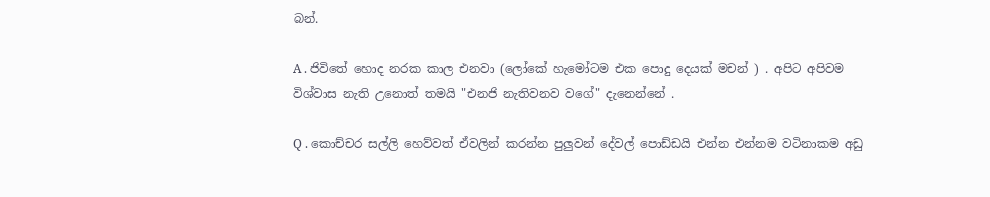බන්.

A . ජිවිතේ හොද නරක කාල එනවා (ලෝකේ හැමෝටම එක පොදු දෙයක් මචන් ) . අපිට අපිවම විශ්වාස නැති උනොත් තමයි "එනජි නැතිවනව වගේ" දැනෙන්නේ .

Q . කොච්චර සල්ලි හෙව්වත් ඒවලින් කරන්න පුලුවන් දේවල් පොඩ්ඩයි එන්න එන්නම වටිනාකම අඩු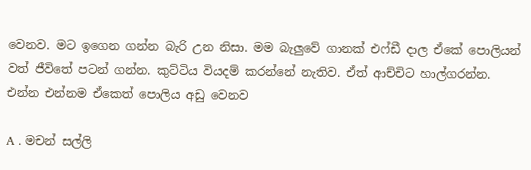වෙනව. මට ඉගෙන ගන්න බැරි උන නිසා. මම බැලුවේ ගානක් එෆ්ඩී දාල ඒකේ පොලියන් වත් ජීවිත‍ේ පටන් ගන්න. කුට්ටිය වියදම් කරන්නේ නැතිව. ඒත් ආච්චිට හාල්ගරන්න. එන්න එන්නම ඒකෙත් පොලිය අඩු වෙනව

A . මචන් සල්ලි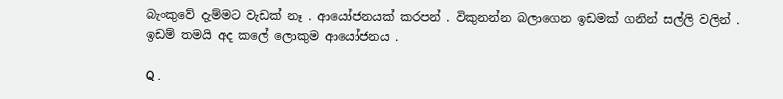බැංකුවේ දැම්මට වැඩක් නෑ . ආයෝජනයක් කරපන් . විකුනන්න බලාගෙන ඉඩමක් ගනින් සල්ලි වලින් . ඉඩම් තමයි අද කලේ ලොකුම ආයෝජනය .

Q .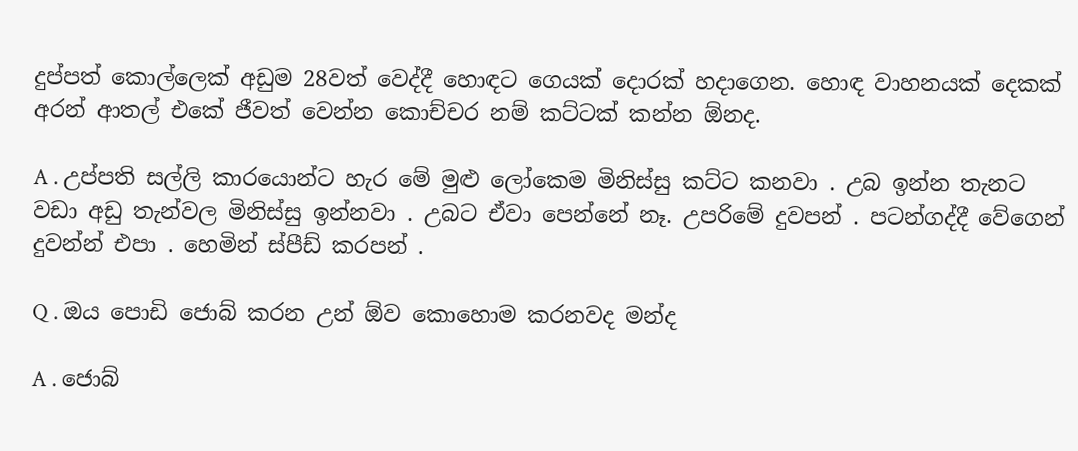දුප්පත් කොල්ලෙක් අඩුම 28වත් වෙද්දී හොඳට ගෙයක් දොරක් හදාගෙන. හොඳ වාහනයක් දෙකක් අරන් ආතල් එකේ ජීවත් වෙන්න කොච්චර නම් කට්ටක් කන්න ඕනද.

A . උප්පති සල්ලි කාරයොන්ට හැර මේ මුළු ලෝකෙම මිනිස්සු කට්ට කනවා . උබ ඉන්න තැනට වඩා අඩු තැන්වල මිනිස්සු ඉන්නවා . උබට ඒවා පෙන්නේ නෑ. උපරිමේ දුවපන් . පටන්ගද්දී වේගෙන් දුවන්න් එපා . හෙමින් ස්පීඩ් කරපන් .

Q . ඔය පොඩි ජොබ් කරන උන් ඕව කොහොම කරනවද මන්ද

A . ජොබ්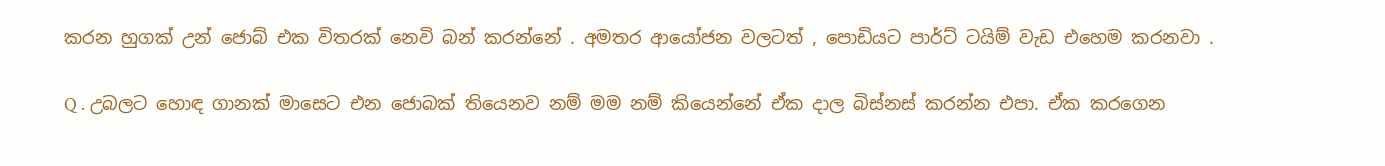කරන හුගක් උන් ජොබ් එක විතරක් නෙවි බන් කරන්නේ . අමතර ආයෝජන වලටත් , පොඩියට පාර්ට් ටයිම් වැඩ එහෙම කරනවා .

Q . උබලට හොඳ ගානක් මාසෙට එන ජොබක් තියෙනව නම් මම නම් කියෙන්න‍ේ ඒක දාල බිස්නස් කරන්න එපා. ඒක කරගෙන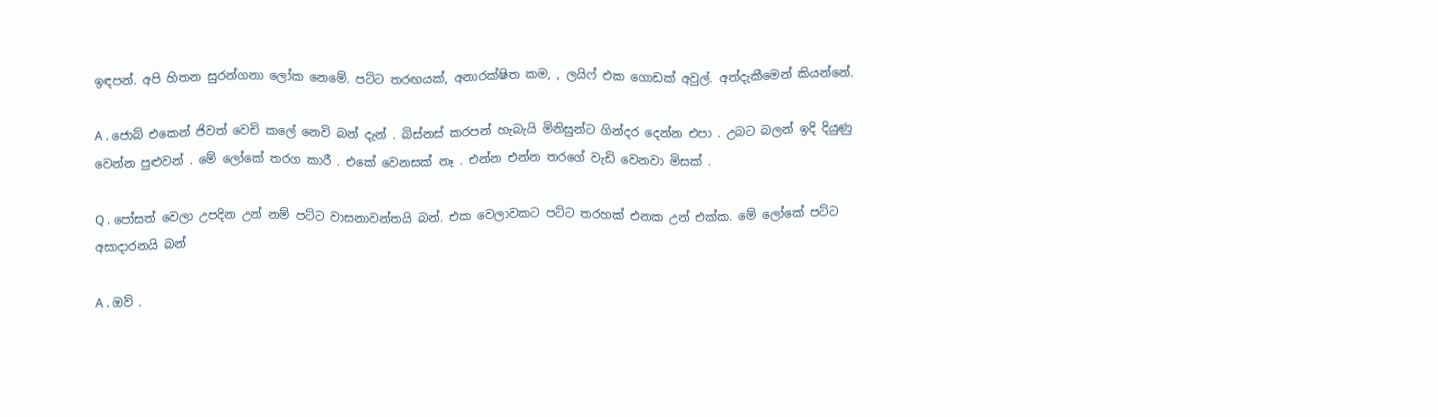ඉඳපන්. අපි හිතන සුරන්ගනා ලෝක නෙමේ. පට්ට තරඟයක්, අනාරක්ෂිත කම, , ලයිෆ් එක ගොඩක් අවුල්. අත්දැකීමෙන් කියන්නේ.

A . ජොබ් එකෙන් ජිවත් වෙචි කලේ නෙවි බන් දැන් . බිස්නස් කරපන් හැබැයි මිනිසුන්ට ගින්දර දෙන්න එපා . උබට බලන් ඉදි දියුණු වෙන්න පුළුවන් . මේ ලෝකේ තරග කාරී . එකේ වෙනසක් නෑ . එන්න එන්න තරගේ වැඩි වෙනවා මිසක් .

Q . පෝසත් වෙලා උපදින උන් නම් පට්ට වාසනාවන්තයි බන්. එක වෙලාවකට පට්ට තරහක් එනක උන් එක්ක. මේ ලෝකේ පට්ට අසාදාරනයි බන්

A . ඔව් .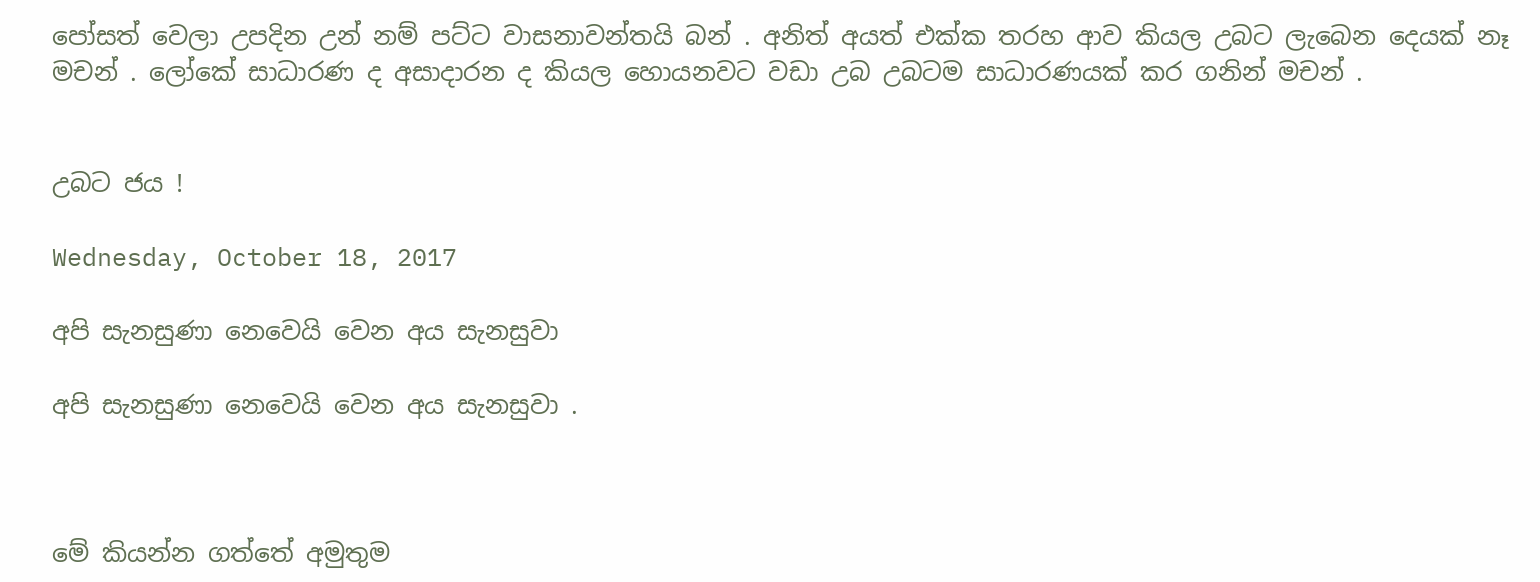පෝසත් වෙලා උපදින උන් නම් පට්ට වාසනාවන්තයි බන් . අනිත් අයත් එක්ක තරහ ආව කියල උබට ලැබෙන දෙයක් නෑ මචන් . ලෝකේ සාධාරණ ද අසාදාරන ද කියල හොයනවට වඩා උබ උබටම සාධාරණයක් කර ගනින් මචන් .


උබට ජය !

Wednesday, October 18, 2017

අපි සැනසුණා නෙවෙයි වෙන අය සැනසුවා

අපි සැනසුණා නෙවෙයි වෙන අය සැනසුවා .



මේ කියන්න ගත්තේ අමුතුම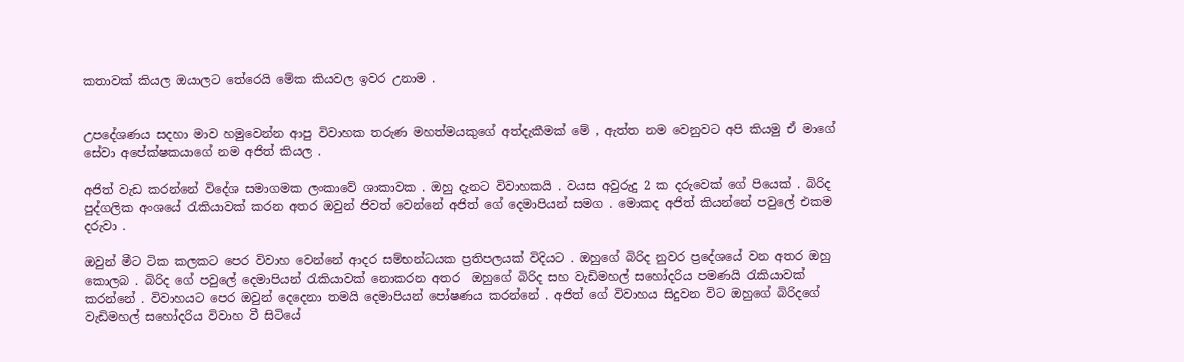කතාවක් කියල ඔයාලට තේරෙයි මේක කියවල ඉවර උනාම .


උපදේශණය සදහා මාව හමුවෙන්න ආපු විවාහක තරුණ මහත්මයකුගේ අත්දැකීමක් මේ , ඇත්ත නම වෙනුවට අපි කියමු ඒ මාගේ සේවා අපේක්ෂකයාගේ නම අජිත් කියල .

අජිත් වැඩ කරන්නේ විදේශ සමාගමක ලංකාවේ ශාකාවක . ඔහු දැනට විවාහකයි . වයස අවුරුදු 2 ක දරුවෙක් ගේ පියෙක් . බිරිද පුද්ගලික අංශයේ රැකියාවක් කරන අතර ඔවුන් ජිවත් වෙන්නේ අජිත් ගේ දෙමාපියන් සමග . මොකද අජිත් කියන්නේ පවුලේ එකම දරුවා .

ඔවුන් මීට ටික කලකට පෙර විවාහ වෙන්නේ ආදර සම්භන්ධයක ප්‍රතිපලයක් විදියට . ඔහුගේ බිරිද නුවර ප්‍රදේශයේ වන අතර ඔහු කොලබ . බිරිද ගේ පවුලේ දෙමාපියන් රැකියාවක් නොකරන අතර  ඔහුගේ බිරිද සහ වැඩිමහල් සහෝදරිය පමණයි රැකියාවක් කරන්නේ . විවාහයට පෙර ඔවුන් දෙදෙනා තමයි දෙමාපියන් පෝෂණය කරන්නේ . අජිත් ගේ විවාහය සිදුවන විට ඔහුගේ බිරිදගේ වැඩිමහල් සහෝදරිය විවාහ වී සිටියේ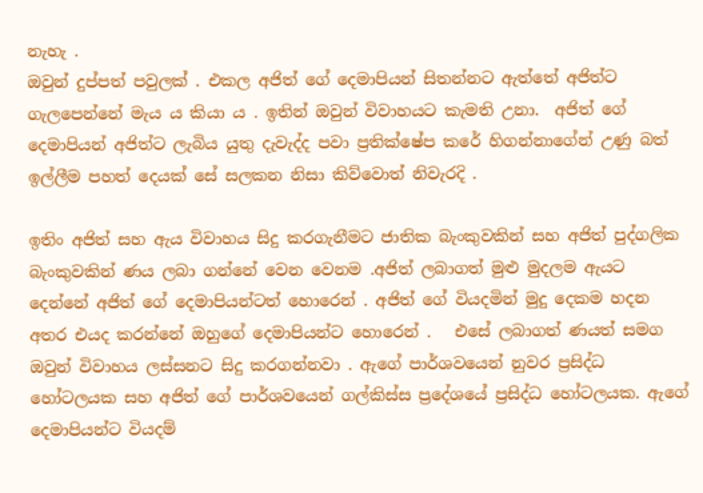නැහැ .
ඔවුන් දුප්පත් පවුලක් . එකල අජිත් ගේ දෙමාපියන් සිතන්නට ඇත්තේ අජිත්ට ගැලපෙන්නේ මැය ය කියා ය . ඉතින් ඔවුන් විවාහයට කැමති උනා.  අජිත් ගේ දෙමාපියන් අජිත්ට ලැබිය යුතු දැවැද්ද පවා ප්‍රතික්ෂේප කරේ හිගන්නාගේන් උණු බත් ඉල්ලීම පහත් දෙයක් සේ සලකන නිසා කිව්වොත් නිවැරදි .

ඉතිං අජිත් සහ ඇය විවාහය සිදු කරගැනීමට ජාතික බැංකුවකින් සහ අජිත් පුද්ගලික බැංකුවකින් ණය ලබා ගන්නේ වෙන වෙනම .අජිත් ලබාගත් මුළු මුදලම ඇයට දෙන්නේ අජිත් ගේ දෙමාපියන්ටත් හොරෙන් . අජිත් ගේ වියදමින් මුදු දෙකම හදන අතර එයද කරන්නේ ඔහුගේ දෙමාපියන්ට හොරෙන් .   එසේ ලබාගත් ණයත් සමග ඔවුන් විවාහය ලස්සනට සිදු කරගන්නවා . ඇගේ පාර්ශවයෙන් නුවර ප්‍රසිද්ධ හෝටලයක සහ අජිත් ගේ පාර්ශවයෙන් ගල්කිස්ස ප්‍රදේශයේ ප්‍රසිද්ධ හෝටලයක. ඇගේ දෙමාපියන්ට වියදම්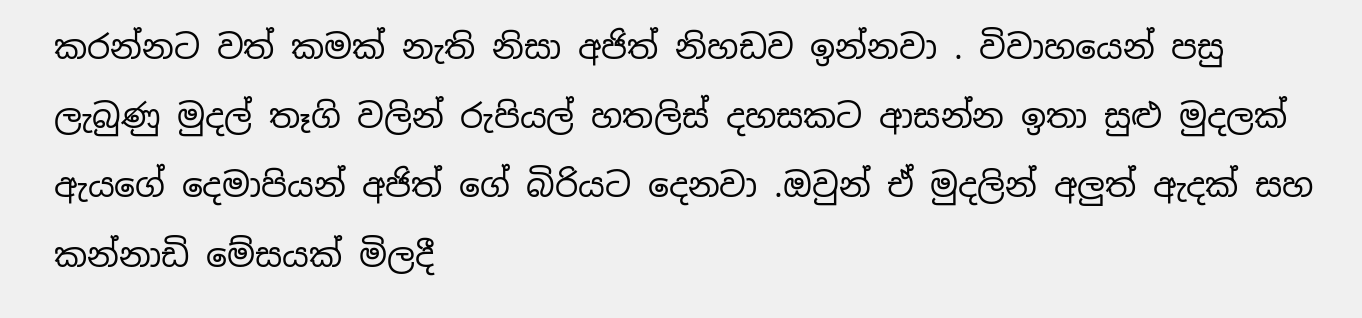කරන්නට වත් කමක් නැති නිසා අජිත් නිහඩව ඉන්නවා . විවාහයෙන් පසු ලැබුණු මුදල් තෑගි වලින් රුපියල් හතලිස් දහසකට ආසන්න ඉතා සුළු මුදලක් ඇයගේ දෙමාපියන් අජිත් ගේ බිරියට දෙනවා .ඔවුන් ඒ මුදලින් අලුත් ඇදක් සහ කන්නාඩි මේසයක් මිලදී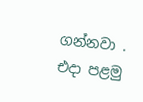ගන්නවා . එදා පළමු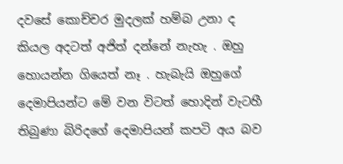දවසේ කොච්චර මුදලක් හම්බ උනා ද කියල අදටත් අජිත් දන්නේ නැහැ . ඔහු හොයන්න ගියෙත් නෑ . හැබැයි ඔහුගේ දෙමාපියන්ට මේ වන විටත් හොදින් වැටහී තිබුණා බිරිදගේ දෙමාපියන් කපටි අය බව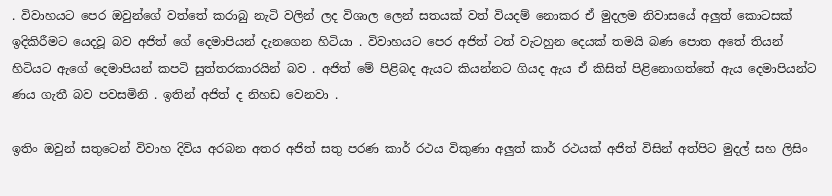. විවාහයට පෙර ඔවුන්ගේ වත්තේ කරාබු නැටි වලින් ලද විශාල ලෙන් සතයක් වත් වියදම් නොකර ඒ මුදලම නිවාසයේ අලුත් කොටසක් ඉදිකිරීමට යෙදවූ බව අජිත් ගේ දෙමාපියන් දැනගෙන හිටියා . විවාහයට පෙර අජිත් ටත් වැටහුන දෙයක් තමයි බණ පොත අතේ තියන් හිටියට ඇගේ දෙමාපියන් කපටි සුත්තරකාරයින් බව . අජිත් මේ පිළිබද ඇයට කියන්නට ගියද ඇය ඒ කිසිත් පිළිනොගත්තේ ඇය දෙමාපියන්ට ණය ගැතී බව පවසමිනි . ඉතින් අජිත් ද නිහඩ වෙනවා .

ඉතිං ඔවුන් සතුටෙන් විවාහ දිවිය අරබන අතර අජිත් සතු පරණ කාර් රථය විකුණා අලුත් කාර් රථයක් අජිත් විසින් අත්පිට මුදල් සහ ලිසිං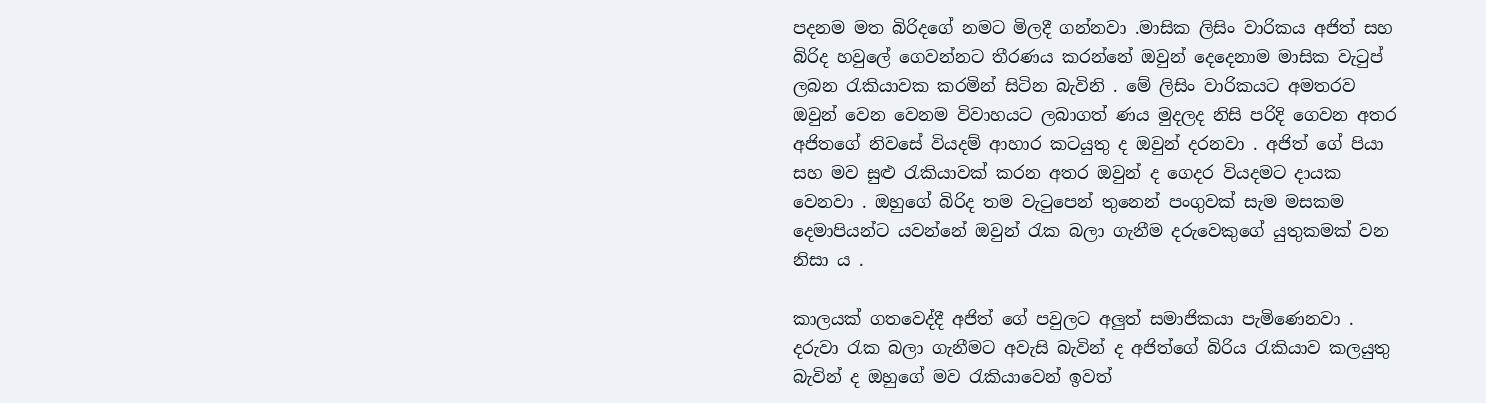පදනම මත බිරිදගේ නමට මිලදී ගන්නවා .මාසික ලිසිං වාරිකය අජිත් සහ බිරිද හවුලේ ගෙවන්නට තීරණය කරන්නේ ඔවුන් දෙදෙනාම මාසික වැටුප් ලබන රැකියාවක කරමින් සිටින බැවිනි . මේ ලිසිං වාරිකයට අමතරව ඔවුන් වෙන වෙනම විවාහයට ලබාගත් ණය මුදලද නිසි පරිදි ගෙවන අතර අජිතගේ නිවසේ වියදම් ආහාර කටයුතු ද ඔවුන් දරනවා . අජිත් ගේ පියා සහ මව සුළු රැකියාවක් කරන අතර ඔවුන් ද ගෙදර වියදමට දායක වෙනවා . ඔහුගේ බිරිද තම වැටුපෙන් තුනෙන් පංගුවක් සැම මසකම දෙමාපියන්ට යවන්නේ ඔවුන් රැක බලා ගැනීම දරුවෙකුගේ යුතුකමක් වන නිසා ය .

කාලයක් ගතවෙද්දී අජිත් ගේ පවුලට අලුත් සමාජිකයා පැමිණෙනවා . දරුවා රැක බලා ගැනීමට අවැසි බැවින් ද අජිත්ගේ බිරිය රැකියාව කලයුතු බැවින් ද ඔහුගේ මව රැකියාවෙන් ඉවත්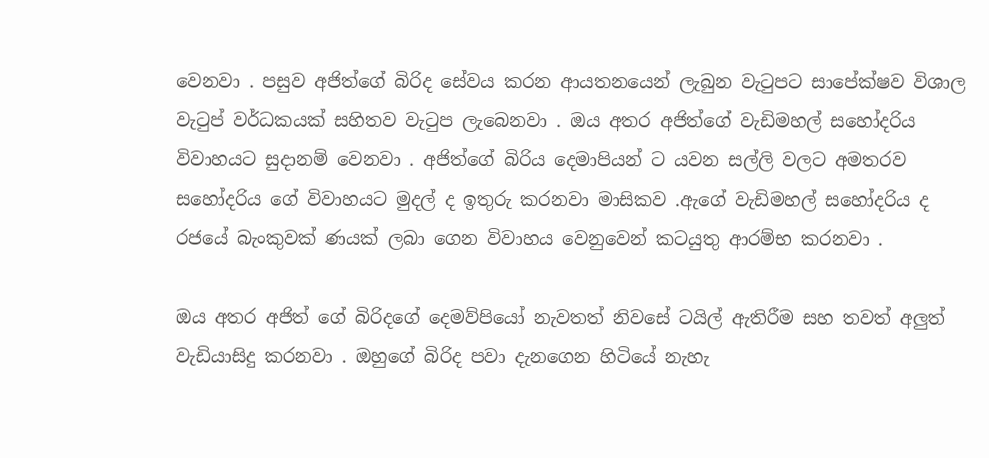වෙනවා . පසුව අජිත්ගේ බිරිද සේවය කරන ආයතනයෙන් ලැබුන වැටුපට සාපේක්ෂව විශාල වැටුප් වර්ධකයක් සහිතව වැටුප ලැබෙනවා . ඔය අතර අජිත්ගේ වැඩිමහල් සහෝදරිය විවාහයට සුදානම් වෙනවා . අජිත්ගේ බිරිය දෙමාපියන් ට යවන සල්ලි වලට අමතරව සහෝදරිය ගේ විවාහයට මුදල් ද ඉතුරු කරනවා මාසිකව .ඇගේ වැඩිමහල් සහෝදරිය ද රජයේ බැංකුවක් ණයක් ලබා ගෙන විවාහය වෙනුවෙන් කටයුතු ආරම්භ කරනවා .

ඔය අතර අජිත් ගේ බිරිදගේ දෙමව්පියෝ නැවතත් නිවසේ ටයිල් ඇතිරීම සහ තවත් අලුත් වැඩියාසිදු කරනවා . ඔහුගේ බිරිද පවා දැනගෙන හිටියේ නැහැ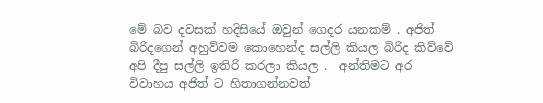මේ බව දවසක් හදිසියේ ඔවුන් ගෙදර යනකම් . අජිත් බිරිදගෙන් අහුව්වම කොහෙන්ද සල්ලි කියල බිරිද කිව්වේ අපි දීපු සල්ලි ඉතිරි කරලා කියල .  අන්තිමට අර විවාහය අජිත් ට හිතාගන්නවත්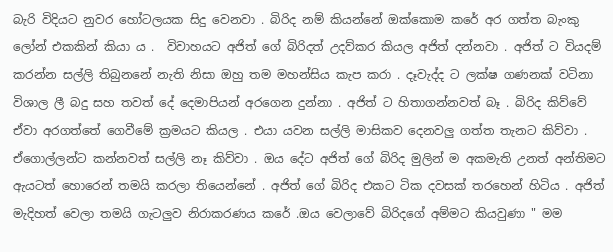බැරි විදියට නුවර හෝටලයක සිදු වෙනවා . බිරිද නම් කියන්නේ ඔක්කොම කරේ අර ගත්ත බැංකු ලෝන් එකකින් කියා ය .  විවාහයට අජිත් ගේ බිරිදත් උදව්කර කියල අජිත් දන්නවා . අජිත් ට වියදම් කරන්න සල්ලි තිබුනනේ නැති නිසා ඔහු තම මහන්සිය කැප කරා . දෑවැද්ද ට ලක්ෂ ගණනක් වටිනා විශාල ලී බදු සහ තවත් දේ දෙමාපියන් අරගෙන දුන්නා . අජිත් ට හිතාගන්නවත් බෑ . බිරිද කිව්වේ ඒවා අරගත්තේ ගෙවීමේ ක්‍රමයට කියල . එයා යවන සල්ලි මාසිකව දෙනවලු ගත්ත තැනට කිව්වා . ඒගොල්ලන්ට කන්නවත් සල්ලි නෑ කිව්වා . ඔය දේට අජිත් ගේ බිරිද මුලින් ම අකමැති උනත් අන්තිමට ඇයටත් හොරෙන් තමයි කරලා තියෙන්නේ . අජිත් ගේ බිරිද එකට ටික දවසක් තරහෙන් හිටිය . අජිත් මැදිහත් වෙලා තමයි ගැටලුව නිරාකරණය කරේ .ඔය වෙලාවේ බිරිදගේ අම්මට කියවුණා " මම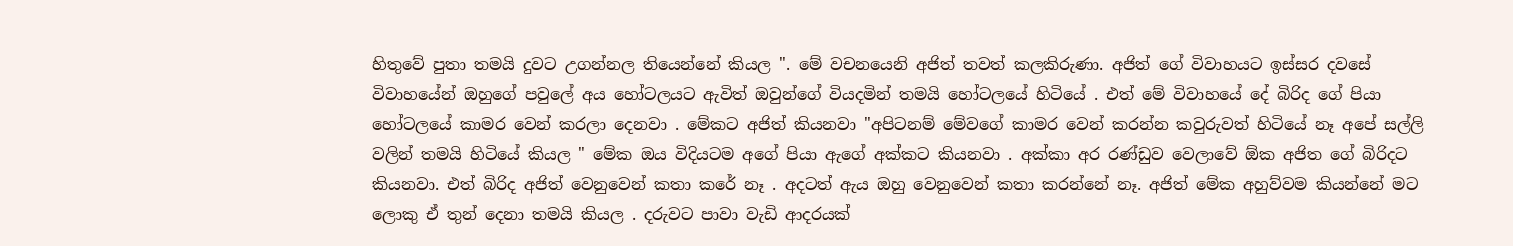හිතුවේ පුතා තමයි දුවට උගන්නල තියෙන්නේ කියල ". මේ වචනයෙනි අජිත් තවත් කලකිරුණා. අජිත් ගේ විවාහයට ඉස්සර දවසේ  විවාහයේන් ඔහුගේ පවුලේ අය හෝටලයට ඇවිත් ඔවුන්ගේ වියදමින් තමයි හෝටලයේ හිටියේ . එත් මේ විවාහයේ දේ බිරිද ගේ පියා හෝටලයේ කාමර වෙන් කරලා දෙනවා . මේකට අජිත් කියනවා "අපිටනම් මේවගේ කාමර වෙන් කරන්න කවුරුවත් හිටියේ නෑ අපේ සල්ලි වලින් තමයි හිටියේ කියල " මේක ඔය විදියටම අගේ පියා ඇගේ අක්කට කියනවා . අක්‌කා අර රණ්ඩුව වෙලාවේ ඕක අජිත ගේ බිරිදට කියනවා. එත් බිරිද අජිත් වෙනුවෙන් කතා කරේ නෑ . අදටත් ඇය ඔහු වෙනුවෙන් කතා කරන්නේ නෑ. අජිත් මේක අහුව්වම කියන්නේ මට ලොකු ඒ තුන් දෙනා තමයි කියල . දරුවට පාවා වැඩි ආදරයක්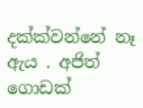දක්ක්වන්නේ නෑ ඇය . අජිත් ගොඩක්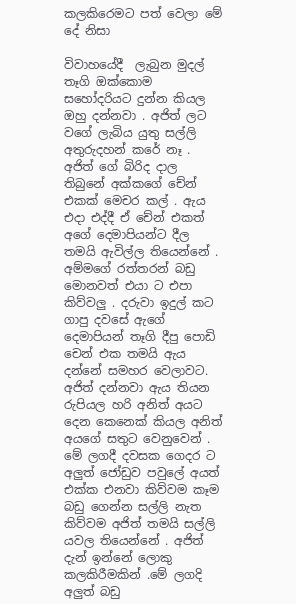කලකිරෙමට පත් වෙලා මේ දේ නිසා

විවාහයේදී  ලැබුන මුදල් තෑගි ඔක්කොම සහෝදරියට දුන්න කියල ඔහු දන්නවා . අජිත් ලට වගේ ලැබිය යුතු සල්ලි අතුරුදහන් කරේ නෑ .
අජිත් ගේ බිරිද දාල තිබුනේ අක්කගේ චේන් එකක් මෙචර කල් . ඇය එදා එද්දී ඒ චේන් එකත්  අගේ දෙමාපියන්ට දීල තමයි ඇවිල්ල තියෙන්නේ . අම්මගේ රත්තරන් බඩු මොනවත් එයා ට එපා කිව්වලු . දරුවා ඉදුල් කට ගාපු දවසේ ඇගේ දෙමාපියන් තෑගි දීපු පොඩි චෙන් එක තමයි ඇය දන්නේ සමහර වෙලාවට. අජිත් දන්නවා ඇය තියන රුපියල හරි අනිත් අයට දෙන කෙනෙක් කියල අනිත් අයගේ සතුට වෙනුවෙන් . මේ ලගදී දවසක ගෙදර ට අලුත් ජෝඩුව පවුලේ අයත් එක්ක එනවා කිව්වම කෑම බඩු ගෙන්න සල්ලි නැත කිව්වම අජිත් තමයි සල්ලි යවල තියෙන්නේ . අජිත් දැන් ඉන්නේ ලොකු කලකිරීමකින් .මේ ලගදි අලුත් බඩු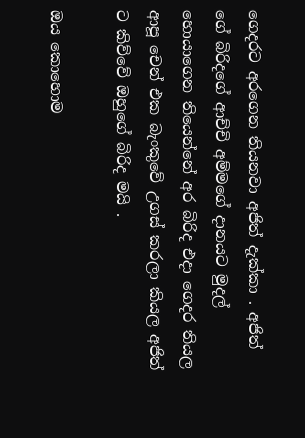ගෙදරට අරගෙන තියනවා අජිත් දැක්කා . අජිත් ගේ බිරිදගේ ආච්චි අම්මගේ දානයට මුදල් හොයාගෙන තියෙන්නේ අර බිරිද එදා ගෙදර තියල ආපූ චෙන් එක බැංකුවේ උගස් කරලා කියල අජිත් ට කිව්වේ ඔහුගේ බිරිද මයි .

ඔය කොහොම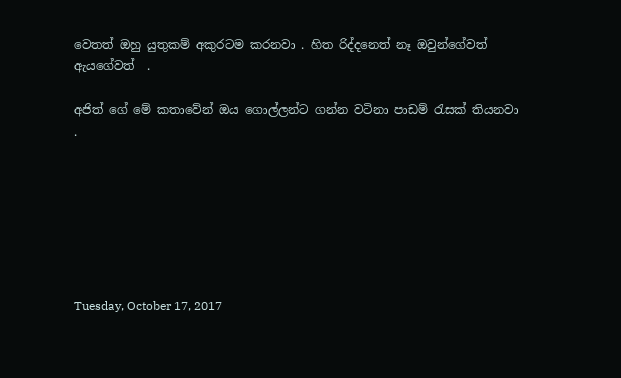වෙතත් ඔහු යුතුකම් අකුරටම කරනවා . හිත රිද්දනෙත් නෑ ඔවුන්ගේවත් ඇයගේවත්  .

අජිත් ගේ මේ කතාවේන් ඔය ගොල්ලන්ට ගන්න වටිනා පාඩම් රැසක් තියනවා .







Tuesday, October 17, 2017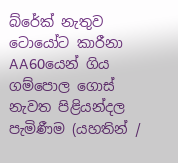බ්රේක් නැතුව ටොයෝට කාරීනා AA60යෙන් ගිය ගම්පොල ගොස් නැවත පිළියන්දල පැමිණීම (යහතින් /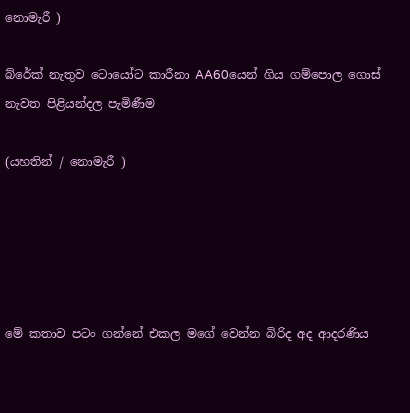නොමැරී )

බ්රේක් නැතුව ටොයෝට කාරීනා AA60යෙන් ගිය ගම්පොල ගොස් නැවත පිළියන්දල පැමිණීම

(යහතින් / නොමැරී )





මේ කතාව පටං ගන්නේ එකල මගේ වෙන්න බිරිද අද ආදරණිය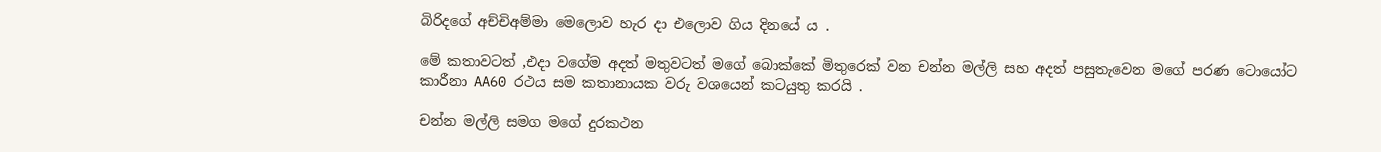බිරිදගේ අච්චිඅම්මා මෙලොව හැර දා එලොව ගිය දිනයේ ය .

මේ කතාවටත් ,එදා වගේම අදත් මතුවටත් මගේ බොක්කේ මිතුරෙක් වන චන්න මල්ලි සහ අදත් පසුතැවෙන මගේ පරණ ටොයෝට කාරීනා AA60 රථය සම කතානායක වරු වශයෙන් කටයුතු කරයි .

චන්න මල්ලි සමග මගේ දුරකථන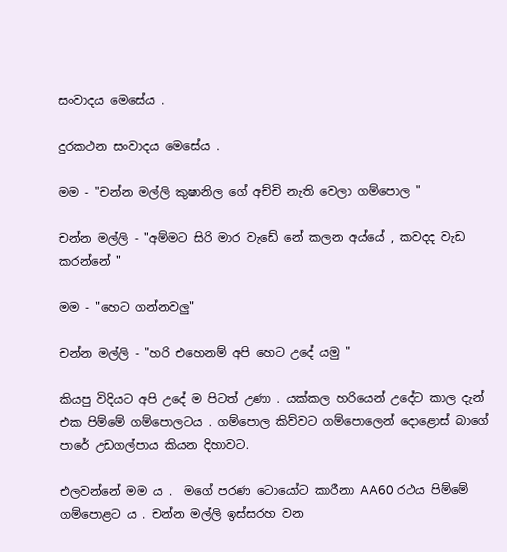සංවාදය මෙසේය .

දුරකථන සංවාදය මෙසේය .

මම - "චන්න මල්ලි කුෂානිල ගේ අච්චි නැති වෙලා ගම්පොල "

චන්න මල්ලි - "අම්මට සිරි මාර වැඩේ නේ කලන අය්යේ , කවදද වැඩ කරන්නේ "

මම - "හෙට ගන්නවලු"

චන්න මල්ලි - "හරි එහෙනම් අපි හෙට උදේ යමු "

කියපු විදියට අපි උදේ ම පිටත් උණා . යක්කල හරියෙන් උදේට කාල දැන් එක පිම්මේ ගම්පොලටය . ගම්පොල කිව්වට ගම්පොලෙන් දොළොස් බාගේ පාරේ උඩගල්පාය කියන දිහාවට.

එලවන්නේ මම ය .  මගේ පරණ ටොයෝට කාරීනා AA60 රථය පිම්මේ ගම්පොළට ය . චන්න මල්ලි ඉස්සරහ වන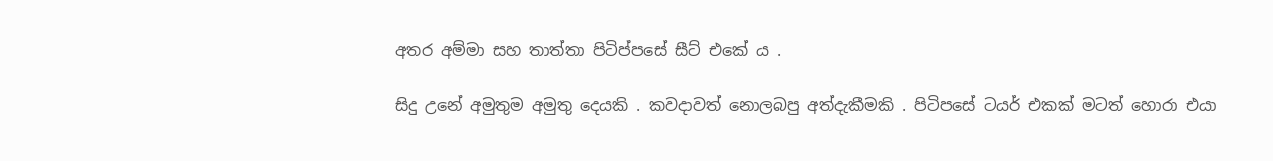අතර අම්මා සහ තාත්තා පිටිප්පසේ සීට් එකේ ය .

සිදු උනේ අමුතුම අමුතු දෙයකි . කවදාවත් නොලබපු අත්දැකීමකි . පිටිපසේ ටයර් එකක් මටත් හොරා එයා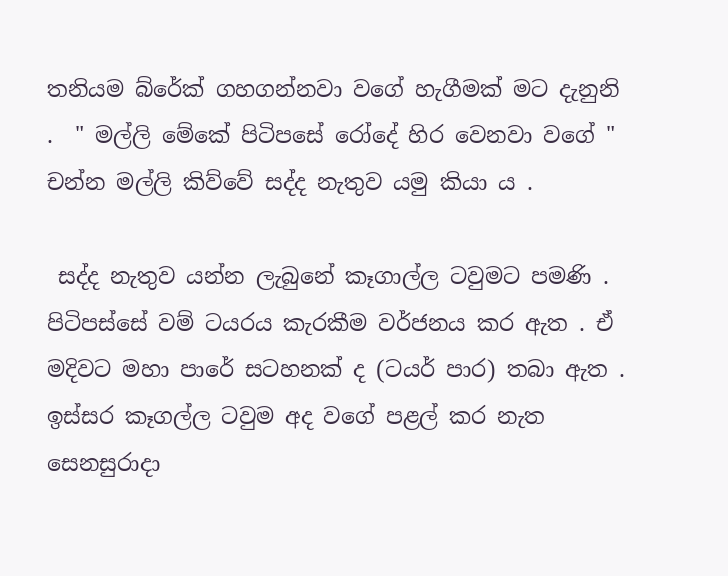තනියම බ්රේක් ගහගන්නවා වගේ හැගීමක් මට දැනුනි .  " මල්ලි මේකේ පිටිපසේ රෝදේ හිර වෙනවා වගේ " චන්න මල්ලි කිව්වේ සද්ද නැතුව යමු කියා ය .

 සද්ද නැතුව යන්න ලැබුනේ කෑගාල්ල ටවුමට පමණි . පිටිපස්සේ වම් ටයරය කැරකීම වර්ජනය කර ඇත . ඒ මදිවට මහා පාරේ සටහනක් ද (ටයර් පාර) තබා ඇත . ඉස්සර කෑගල්ල ටවුම අද වගේ පළල් කර නැත සෙනසුරාදා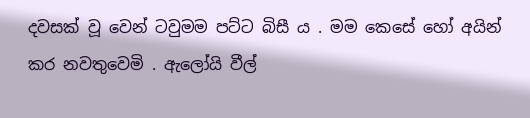දවසක් වූ වෙන් ටවුමම පට්ට බිසී ය . මම කෙසේ හෝ අයින් කර නවතුවෙමි . ඇලෝයි වීල්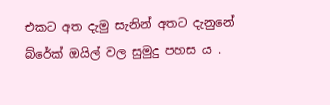එකට අත දැමු සැනින් අතට දැනුනේ බ්රේක් ඔයිල් වල සුමුදු පහස ය .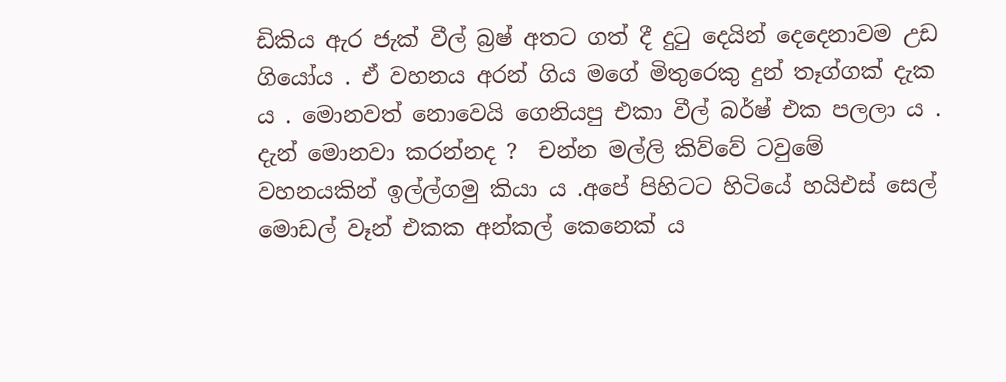ඩිකිය ඇර ජැක් වීල් බ්‍රෂ් අතට ගත් දී දුටු දෙයින් දෙදෙනාවම උඩ ගියෝය . ඒ වහනය අරන් ගිය මගේ මිතුරෙකු දුන් තෑග්ගක් දැක ය . මොනවත් නොවෙයි ගෙනියපු එකා වීල් බර්ෂ් එක පලලා ය .  දැන් මොනවා කරන්නද ?  චන්න මල්ලි කිව්වේ ටවුමේ වහනයකින් ඉල්ල්ගමු කියා ය .අපේ පිහිටට හිටියේ හයිඑස් සෙල් මොඩල් වෑන් එකක අන්කල් කෙනෙක් ය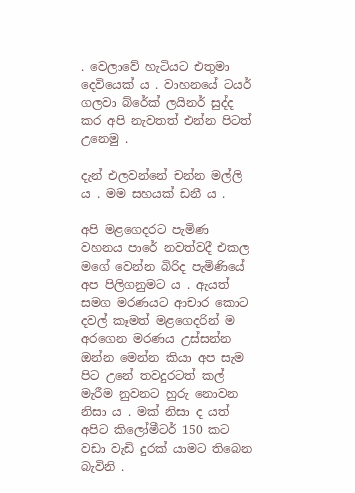. වෙලාවේ හැටියට එතුමා දෙවියෙක් ය . වාහනයේ ටයර් ගලවා බ්රේක් ලයිනර් සුද්ද කර අපි නැවතත් එන්න පිටත් උනෙමු .

දැන් එලවන්නේ චන්න මල්ලි ය . මම සහයක් ඩනී ය .

අපි මළගෙදරට පැමිණ වහනය පාරේ නවත්වදී එකල මගේ වෙන්න බිරිද පැමිණියේ අප පිලිගනුමට ය . ඇයත් සමග මරණයට ආචාර කොට දවල් කෑමත් මළගෙදරින් ම අරගෙන මරණය උස්සන්න ඔන්න මෙන්න කියා අප සැම පිට උනේ තවදුරටත් කල් මැරීම නුවනට හුරු නොවන නිසා ය . මක් නිසා ද යත් අපිට කිලෝමීටර් 150 කට වඩා වැඩි දුරක් යාමට තිබෙන බැවිනි .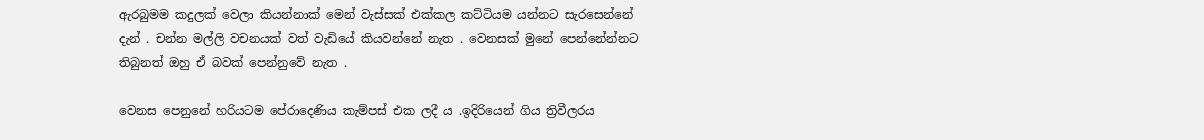ඇරබුමම කදුලක් වෙලා කියන්නාක් මෙන් වැස්සක් එක්කල කට්ටියම යන්නට සැරසෙන්නේ දැන් . චන්න මල්ලි වචනයක් වත් වැඩියේ කියවන්නේ නැත . වෙනසක් මුනේ පෙන්නේන්නට තිබුනත් ඔහු ඒ බවක් පෙන්නුවේ නැත .

වෙනස පෙනුනේ හරියටම පේරාදෙණිය කැම්පස් එක ලදී ය .ඉදිරියෙන් ගිය ත්‍රිවීලරය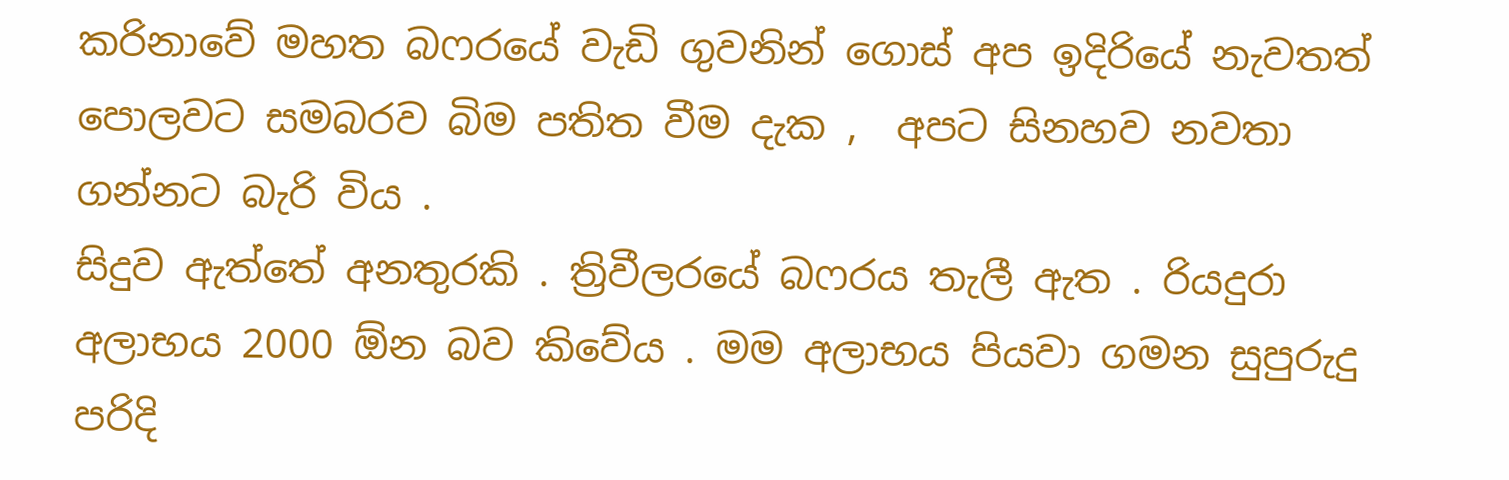කරිනාවේ මහත බෆරයේ වැඩි ගුවනින් ගොස් අප ඉදිරියේ නැවතත් පොලවට සමබරව බිම පතිත වීම දැක ,  අපට සිනහව නවතා ගන්නට බැරි විය .
සිදුව ඇත්තේ අනතුරකි . ත්‍රිවීලරයේ බෆරය තැලී ඇත . රියදුරා අලාභය 2000 ඕන බව කිවේය . මම අලාභය පියවා ගමන සුපුරුදු පරිදි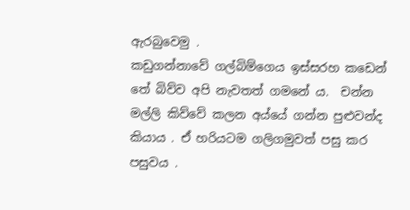ඇරබුවෙමු .
කඩුගන්නාවේ ගල්බිම්ගෙය ඉස්සරහ කඩෙන් තේ බිව්ව අපි නැවතත් ගමනේ ය.  චන්න මල්ලි කිව්වේ කලන අය්යේ ගන්න පුළුවන්ද කියාය . ඒ හරියටම ගලිගමුවත් පසු කර පසුවය .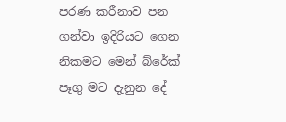පරණ කරීනාව පන ගන්වා ඉදිරියට ගෙන නිකමට මෙන් බ්රේක් පෑගු මට දැනුන දේ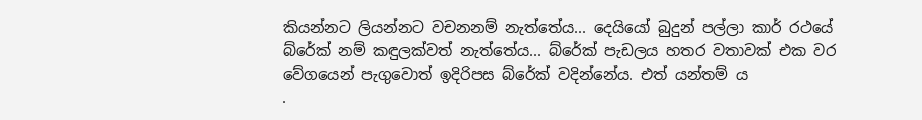කියන්නට ලියන්නට වචනනම් නැත්තේය... දෙයියෝ බුදුන් පල්ලා කාර් රථයේ බ්රේක් නම් කඳුලක්වත් නැත්තේය... බ්රේක් පැඩලය හතර වතාවක් එක වර වේගයෙන් පැගුවොත් ඉදිරිපස බ්රේක් වදින්නේය. එත් යන්තම් ය
.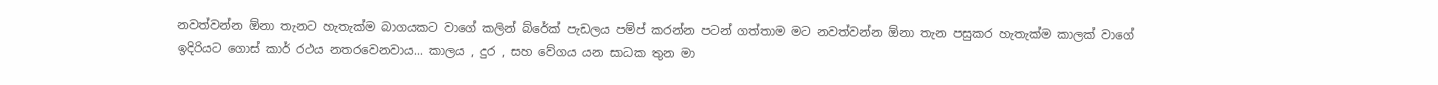නවත්වන්න ඕනා තැනට හැතැක්ම බාගයකට වාගේ කලින් බ්රේක් පැඩලය පම්ප් කරන්න පටන් ගත්තාම මට නවත්වන්න ඕනා තැන පසුකර හැතැක්ම කාලක් වාගේ ඉදිරියට ගොස් කාර් රථය නතරවෙනවාය... කාලය , දුර , සහ වේගය යන සාධක තුන මා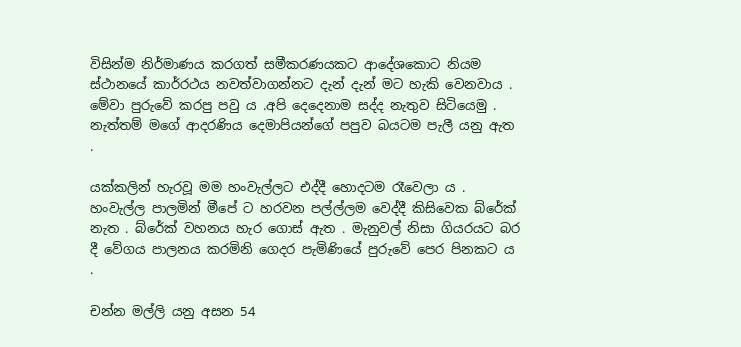විසින්ම නිර්මාණය කරගත් සමීකරණයකට ආදේශකොට නියම ස්ථානයේ කාර්රථය නවත්වාගන්නට දැන් දැන් මට හැකි වෙනවාය . මේවා පුරුවේ කරපු පවු ය .අපි දෙදෙනාම සද්ද නැතුව සිටියෙමු . නැත්තම් මගේ ආදරණිය දෙමාපියන්ගේ පපුව බයටම පැලී යනු ඇත .

යක්කලින් හැරවූ මම හංවැල්ලට එද්දී හොදටම රෑවෙලා ය . හංවැල්ල පාලමින් මීපේ ට හරවන පල්ල්ලම වෙද්දී කිසිවෙක බ්රේක් නැත . බ්රේක් වහනය හැර ගොස් ඇත . මැනුවල් නිසා ගියරයට බර දී වේගය පාලනය කරමිනි ගෙදර පැමිණියේ පුරුවේ පෙර පිනකට ය .

චන්න මල්ලි යනු අසන 54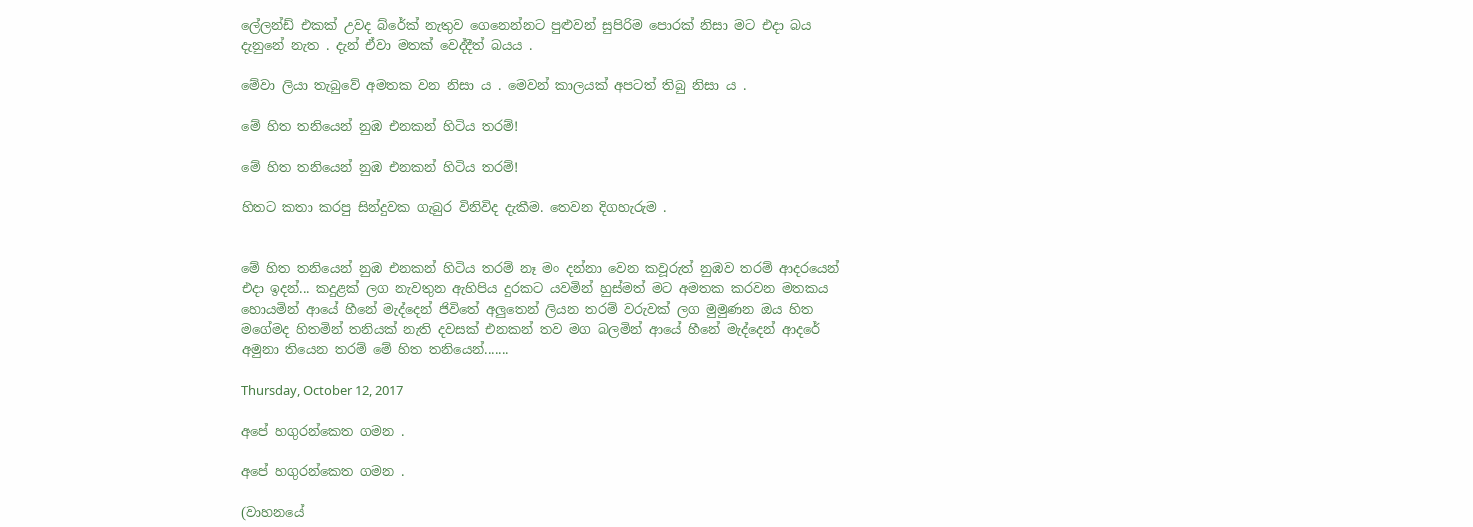ලේලන්ඩ් එකක් උවද බ්රේක් නැතුව ගෙනෙන්නට පුළුවන් සුපිරිම පොරක් නිසා මට එදා බය දැනුනේ නැත . දැන් ඒවා මතක් වෙද්දීත් බයය .

මේවා ලියා තැබුවේ අමතක වන නිසා ය . මෙවන් කාලයක් අපටත් තිබු නිසා ය .

මේ හිත තනියෙන් නුඹ එනකන් හිටිය තරම්!

මේ හිත තනියෙන් නුඹ එනකන් හිටිය තරම්!

හිතට කතා කරපු සින්දුවක ගැබුර විනිවිද දැකීම. තෙවන දිගහැරුම .


මේ හිත තනියෙන් නුඹ එනකන් හිටිය තරම් නෑ මං දන්නා වෙන කවූරුත් නුඹව තරම් ආදරයෙන් එදා ඉදන්... කදුළක් ලග නැවතුන ඇහිපිය දුරකට යවමින් හුස්මත් මට අමතක කරවන මතකය හොයමින් ආයේ හීනේ මැද්දෙන් ජිවිතේ අලුතෙන් ලියන තරම් වරුවක් ලග මුමුණන ඔය හිත මගේමද හිතමින් තනියක් නැති දවසක් එනකන් තව මග බලමින් ආයේ හීනේ මැද්දෙන් ආදරේ අමුනා තියෙන තරම් මේ හිත තනියෙන්.......

Thursday, October 12, 2017

අපේ හගුරන්කෙත ගමන .

අපේ හගුරන්කෙත ගමන .

(වාහනයේ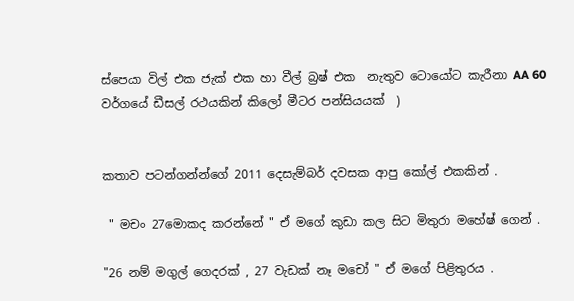ස්පෙයා විල් එක ජැක් එක හා වීල් බ්‍රෂ් එක  නැතුව ටොයෝට කැරීනා AA 60 වර්ගයේ ඩීසල් රථයකින් කිලෝ මීටර පන්සියයක්  )


කතාව පටන්ගන්න්ගේ 2011 දෙසැම්බර් දවසක ආපු කෝල් එකකින් .

 " මචං 27මොකද කරන්නේ " ඒ මගේ කුඩා කල සිට මිතුරා මහේෂ් ගෙන් .

"26 නම් මගුල් ගෙදරක් , 27 වැඩක් නෑ මචෝ " ඒ මගේ පිළිතුරය .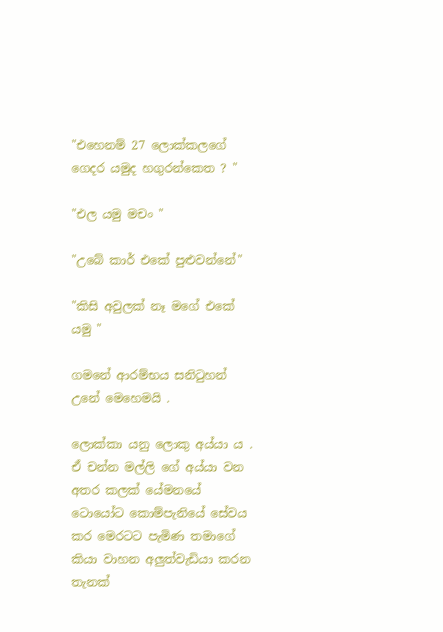"එහෙනම් 27 ලොක්කලගේ ගෙදර යමුද හගුරන්කෙත ? "

"එල යමු මචං "

"උබේ කාර් එකේ පුළුවන්නේ"

"කිසි අවුලක් නෑ මගේ එකේ යමු "

ගමනේ ආරම්භය සනිටුහන් උනේ මෙහෙමයි .

ලොක්කා යනු ලොකු අය්යා ය . ඒ චන්න මල්ලි ගේ අය්යා වන අතර කලක් යේමනයේ ටොයෝට කොම්පැනියේ සේවය කර මෙරටට පැමිණ තමාගේ කියා වාහන අලුත්වැඩියා කරන තැනක්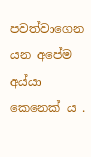පවත්වාගෙන යන අපේම අය්යා කෙනෙක් ය .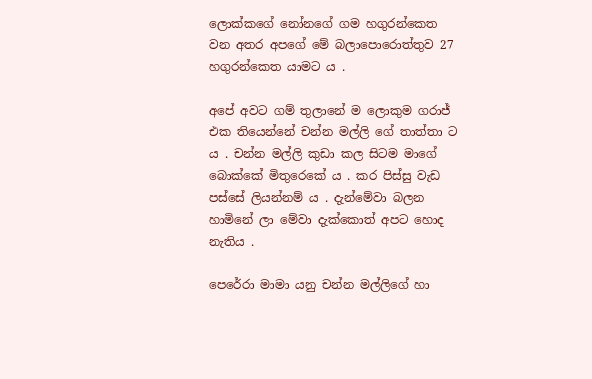ලොක්කගේ නෝනගේ ගම හගුරන්කෙත වන අතර අපගේ මේ බලාපොරොත්තුව 27 හගුරන්කෙත යාමට ය .

අපේ අවට ගම් තුලානේ ම ලොකුම ගරාජ් එක තියෙන්නේ චන්න මල්ලි ගේ තාත්තා ට ය . චන්න මල්ලි කුඩා කල සිටම මාගේ බොක්කේ මිතුරෙකේ ය . කර පිස්සු වැඩ පස්සේ ලියන්නම් ය . දැන්මේවා බලන හාමිනේ ලා මේවා දැක්කොත් අපට හොද නැතිය .

පෙරේරා මාමා යනු චන්න මල්ලිගේ හා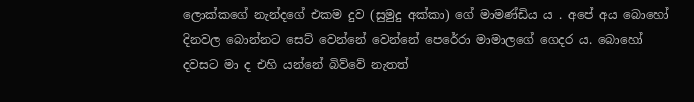ලොක්කගේ නැන්දගේ එකම දුව (සුමුදු අක්කා) ගේ මාමණ්ඩිය ය . අපේ අය බොහෝ දිනවල බොන්නට සෙට් වෙන්නේ වෙන්නේ පෙරේරා මාමාලගේ ගෙදර ය. බොහෝ දවසට මා ද එහි යන්නේ බිව්වේ නැතත්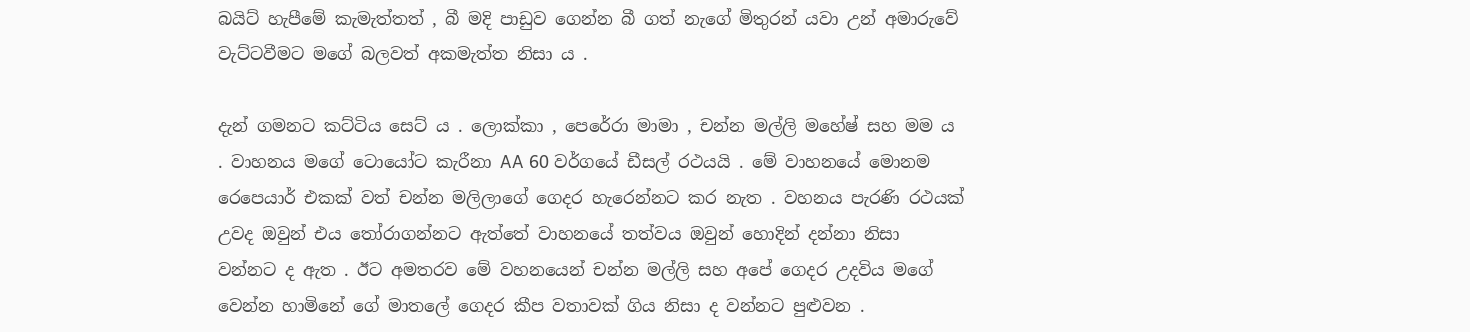බයිට් හැපීමේ කැමැත්තත් , බී මදි පාඩුව ගෙන්න බී ගත් නැගේ මිතුරන් යවා උන් අමාරුවේ වැට්ටවීමට මගේ බලවත් අකමැත්ත නිසා ය .

දැන් ගමනට කට්ටිය සෙට් ය . ලොක්කා , පෙරේරා මාමා , චන්න මල්ලි මහේෂ් සහ මම ය . වාහනය මගේ ටොයෝට කැරීනා AA 60 වර්ගයේ ඩීසල් රථයයි . මේ වාහනයේ මොනම රෙපෙයාර් එකක් වත් චන්න මලිලාගේ ගෙදර හැරෙන්නට කර නැත . වහනය පැරණි රථයක් උවද ඔවුන් එය තෝරාගන්නට ඇත්තේ වාහනයේ තත්වය ඔවුන් හොදින් දන්නා නිසා වන්නට ද ඇත . ඊට අමතරව මේ වහනයෙන් චන්න මල්ලි සහ අපේ ගෙදර උදවිය මගේ වෙන්න හාමිනේ ගේ මාතලේ ගෙදර කීප වතාවක් ගිය නිසා ද වන්නට පුළුවන .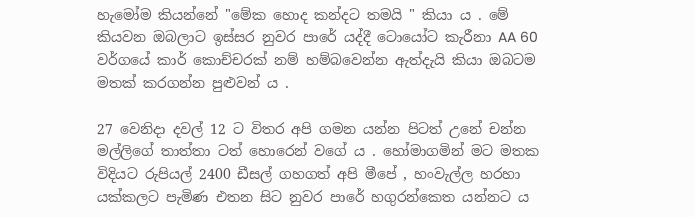හැමෝම කියන්නේ "මේක හොද කන්දට තමයි " කියා ය . මේ කියවන ඔබලාට ඉස්සර නුවර පාරේ යද්දී ටොයෝට කැරීනා AA 60 වර්ගයේ කාර් කොච්චරක් නම් හම්බවෙන්න ඇත්දැයි කියා ඔබටම මතක් කරගන්න පුළුවන් ය .

27 වෙනිදා දවල් 12 ට විතර අපි ගමන යන්න පිටත් උනේ චන්න මල්ලිගේ තාත්තා ටත් හොරෙන් වගේ ය . හෝමාගමින් මට මතක විදියට රුපියල් 2400 ඩීසල් ගහගත් අපි මීපේ , හංවැල්ල හරහා යක්කලට පැමිණ එතන සිට නුවර පාරේ හගුරන්කෙත යන්නට ය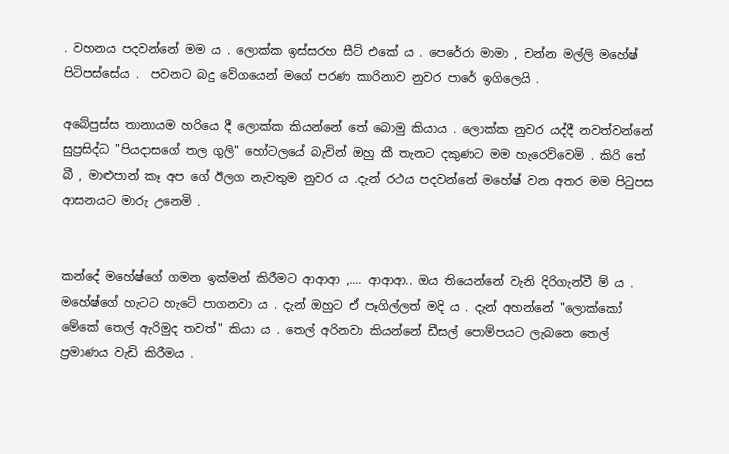. වහනය පදවන්නේ මම ය . ලොක්ක ඉස්සරහ සීට් එකේ ය . පෙරේරා මාමා , චන්න මල්ලි මහේෂ්  පිටිපස්සේය .  පවනට බදු වේගයෙන් මගේ පරණ කාරිනාව නුවර පාරේ ඉගිලෙයි .

අබේපුස්ස තානායම හරියෙ දී ලොක්ක කියන්නේ තේ බොමු කියාය . ලොක්ක නුවර යද්දී නවත්වන්නේ සුප්‍රසිද්ධ "පියදාසගේ තල ගුලි" හෝටලයේ බැවින් ඔහු කී තැනට දකුණට මම හැරෙව්වෙමි . කිරි තේ බී , මාළුපාන් කෑ අප ගේ ඊලග නැවතුම නුවර ය .දැන් රථය පදවන්නේ මහේෂ් වන අතර මම පිටුපස ආසනයට මාරු උනෙමි .


කන්දේ මහේෂ්ගේ ගමන ඉක්මන් කිරීමට ආආආ ,.... ආආආ.. ඔය තියෙන්නේ වැනි දිරිගැන්වී ම් ය . මහේෂ්ගේ හැටට හැටේ පාගනවා ය . දැන් ඔහුට ඒ පෑගිල්ලත් මදි ය . දැන් අහන්නේ "ලොක්කෝ මේකේ තෙල් ඇරිමුද තවත්" කියා ය . තෙල් අරිනවා කියන්නේ ඩීසල් පොම්පයට ලැබනෙ තෙල් ප්‍රමාණය වැඩි කිරීමය .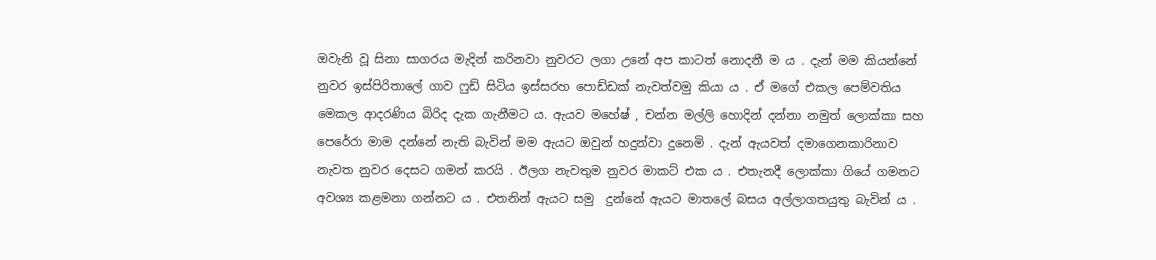ඔවැනි වූ සිනා සාගරය මැදින් කරිනවා නුවරට ලගා උනේ අප කාටත් නොදනී ම ය . දැන් මම කියන්නේ නුවර ඉස්පිරිතාලේ ගාව ෆුඩ් සිටිය ඉස්සරහ පොඩ්ඩක් නැවත්වමු කියා ය . ඒ මගේ එකල පෙම්වතිය මෙකල ආදරණිය බිරිද දැක ගැනීමට ය. ඇයව මහේෂ් , චන්න මල්ලි හොදින් දන්නා නමුත් ලොක්කා සහ  පෙරේරා මාම දන්නේ නැති බැවින් මම ඇයට ඔවුන් හදුන්වා දුනෙමි . දැන් ඇයවත් දමාගෙනකාරිනාව නැවත නුවර දෙසට ගමන් කරයි . ඊලග නැවතුම නුවර මාකට් එක ය . එතැනදී ලොක්කා ගියේ ගමනට අවශ්‍ය කළමනා ගන්නට ය . එතනින් ඇයට සමු  දුන්නේ ඇයට මාතලේ බසය අල්ලාගතයුතු බැවින් ය .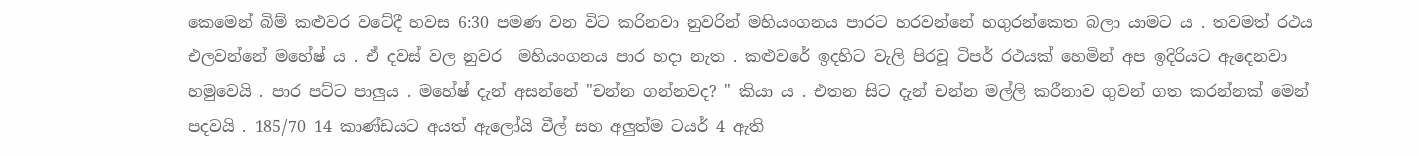කෙමෙන් බිම් කළුවර වටේදී හවස 6:30 පමණ වන විට කරිනවා නුවරින් මහියංගනය පාරට හරවන්නේ හගුරන්කෙත බලා යාමට ය . තවමත් රථය එලවන්නේ මහේෂ් ය . ඒ දවස් වල නුවර  මහියංගනය පාර හදා නැත . කළුවරේ ඉදහිට වැලි පිරවූ ටිපර් රථයක් හෙමින් අප ඉදිරියට ඇදෙනවා හමුවෙයි . පාර පට්ට පාලුය . මහේෂ් දැන් අසන්නේ "චන්න ගන්නවද? " කියා ය . එතන සිට දැන් චන්න මල්ලි කරීනාව ගුවන් ගත කරන්නක් මෙන් පදවයි . 185/70 14 කාණ්ඩයට අයත් ඇලෝයි වීල් සහ අලුත්ම ටයර් 4 ඇති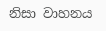නිසා වාහනය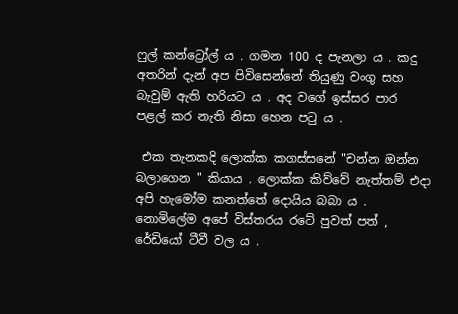ෆුල් කන්ට්‍රෝල් ය . ගමන 100 ද පැනලා ය . කදු අතරින් දැන් අප පිවිසෙන්නේ තියුණු වංගු සහ බැවුම් ඇති හරියට ය . අද වගේ ඉස්සර පාර පළල් කර නැති නිසා හෙන පටු ය .

 එක තැනකදි ලොක්ක කගස්සනේ "චන්න ඔන්න බලාගෙන " කියාය . ලොක්ක කිව්වේ නැත්තම් එදා අපි හැමෝම කනත්තේ දොයිය බබා ය . නොමිලේම අපේ විස්තරය රටේ පුවත් පත් , රේඩියෝ ටීවී වල ය .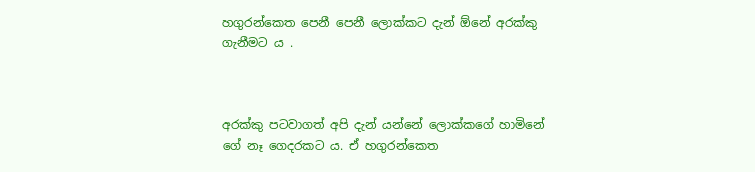හගුරන්කෙත පෙනී පෙනී ලොක්කට දැන් ඕනේ අරක්කු ගැනීමට ය .



අරක්කු පටවාගත් අපි දැන් යන්නේ ලොක්කගේ හාමිනේ ගේ නෑ ගෙදරකට ය. ඒ හගුරන්කෙත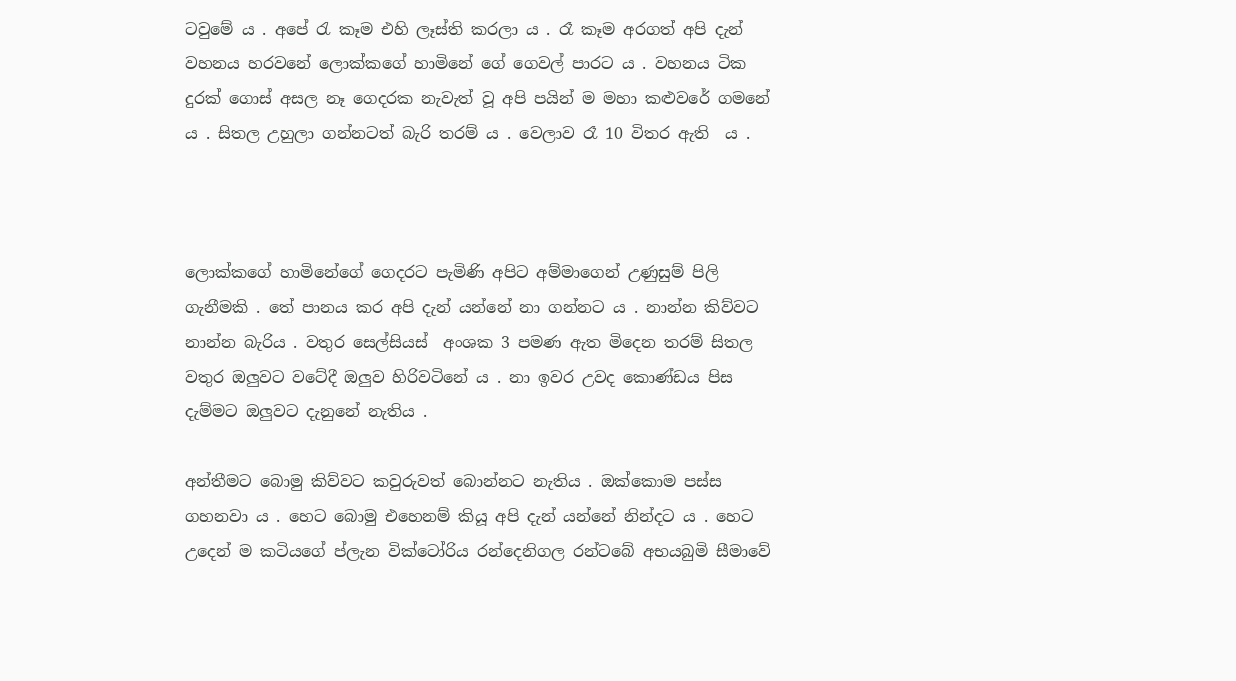ටවුමේ ය . අපේ රැ කෑම එහි ලෑස්ති කරලා ය . රෑ කෑම අරගත් අපි දැන් වහනය හරවනේ ලොක්කගේ හාමිනේ ගේ ගෙවල් පාරට ය . වහනය ටික දුරක් ගොස් අසල නෑ ගෙදරක නැවැත් වූ අපි පයින් ම මහා කළුවරේ ගමනේ ය . සිතල උහුලා ගන්නටත් බැරි තරම් ය . වෙලාව රෑ 10 විතර ඇති  ය .



ලොක්කගේ හාමිනේගේ ගෙදරට පැමිණි අපිට අම්මාගෙන් උණුසුම් පිලි ගැනීමකි . තේ පානය කර අපි දැන් යන්නේ නා ගන්නට ය . නාන්න කිව්වට නාන්න බැරිය . වතුර සෙල්සියස්  අංශක 3 පමණ ඇත මිදෙන තරම් සිතල වතුර ඔලුවට වටේදී ඔලුව හිරිවටිනේ ය . නා ඉවර උවද කොණ්ඩය පිස දැම්මට ඔලුවට දැනුනේ නැතිය .

අන්තීමට බොමු කිව්වට කවුරුවත් බොන්නට නැතිය . ඔක්කොම පස්ස ගහනවා ය . හෙට බොමු එහෙනම් කියූ අපි දැන් යන්නේ නින්දට ය . හෙට උදෙන් ම කටියගේ ප්ලැන වික්ටෝරිය රන්දෙනිගල රන්ටබේ අභයබුමි සීමාවේ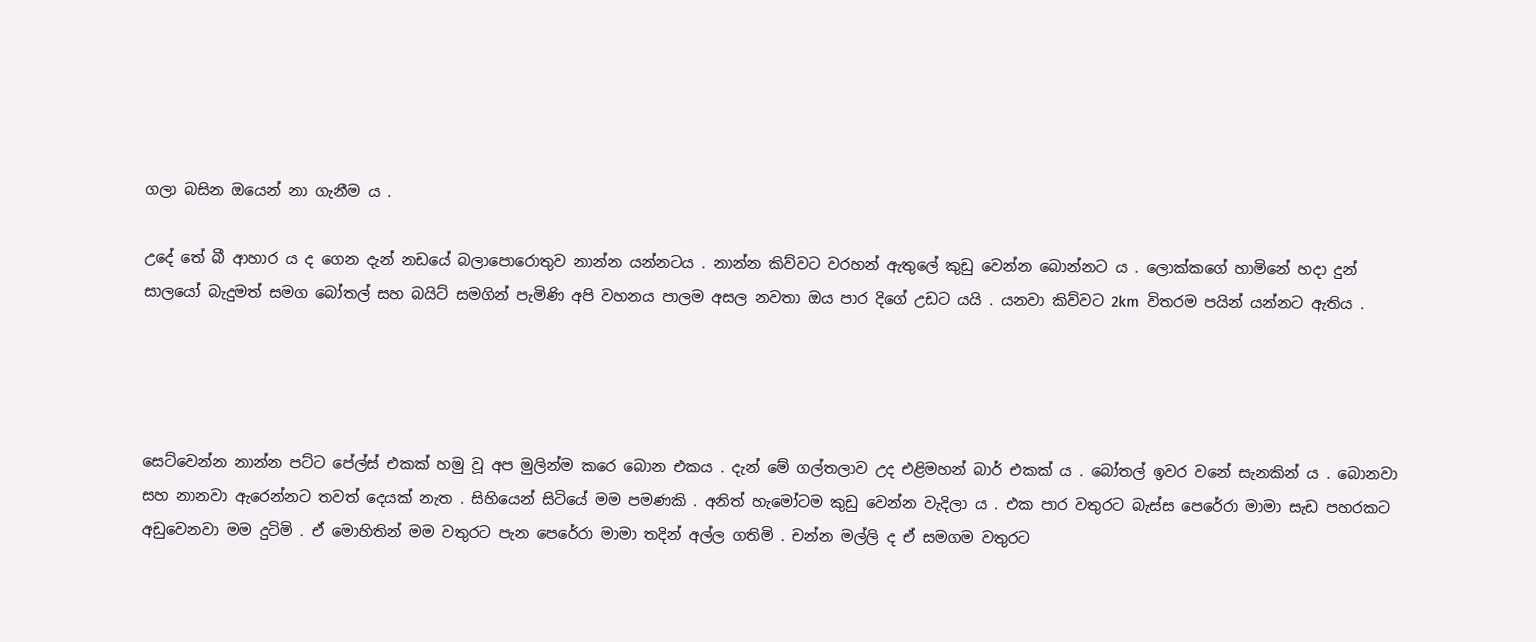ගලා බසින ඔයෙන් නා ගැනීම ය .

උදේ තේ බී ආහාර ය ද ගෙන දැන් නඩයේ බලාපොරොතුව නාන්න යන්නටය . නාන්න කිව්වට වරහන් ඇතුලේ කුඩු වෙන්න බොන්නට ය . ලොක්කගේ හාමිනේ හදා දුන් සාලයෝ බැදුමත් සමග බෝතල් සහ බයිට් සමගින් පැමිණි අපි වහනය පාලම අසල නවතා ඔය පාර දිගේ උඩට යයි . යනවා කිව්වට 2km  විතරම පයින් යන්නට ඇතිය .




සෙට්වෙන්න නාන්න පට්ට පේල්ස් එකක් හමු වූ අප මුලින්ම කරෙ බොන එකය . දැන් මේ ගල්තලාව උද එළිමහන් බාර් එකක් ය . බෝතල් ඉවර වනේ සැනකින් ය . බොනවා සහ නානවා ඇරෙන්නට තවත් දෙයක් නැත . සිහියෙන් සිටියේ මම පමණකි . අනිත් හැමෝටම කුඩු වෙන්න වැදිලා ය . එක පාර වතුරට බැස්ස පෙරේරා මාමා සැඩ පහරකට අඩුවෙනවා මම දුටිමි . ඒ මොහිතින් මම වතුරට පැන පෙරේරා මාමා තදින් අල්ල ගතිමි . චන්න මල්ලි ද ඒ සමගම වතුරට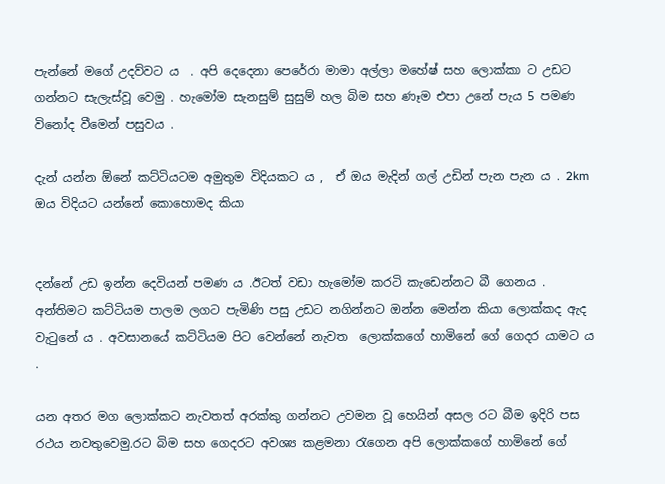පැන්නේ මගේ උදව්වට ය  . අපි දෙදෙනා පෙරේරා මාමා අල්ලා මහේෂ් සහ ලොක්කා ට උඩට ගන්නට සැලැස්වූ වෙමු . හැමෝම සැනසුම් සුසුම් හල බිම සහ ණෑම එපා උනේ පැය 5 පමණ විනෝද වීමෙන් පසුවය .

දැන් යන්න ඕනේ කට්ටියටම අමුතුම විදියකට ය ,  ඒ ඔය මැදින් ගල් උඩින් පැන පැන ය . 2km ඔය විදියට යන්නේ කොහොමද කියා


දන්නේ උඩ ඉන්න දෙවියන් පමණ ය .ඊටත් වඩා හැමෝම කරටි කැඩෙන්නට බී ගෙනය . අන්තිමට කට්ටියම පාලම ලගට පැමිණි පසු උඩට නගින්නට ඔන්න මෙන්න කියා ලොක්කද ඇද වැටුනේ ය . අවසානයේ කට්ටියම පිට වෙන්නේ නැවත  ලොක්කගේ හාමිනේ ගේ ගෙදර යාමට ය .

යන අතර මග ලොක්කට නැවතත් අරක්කු ගන්නට උවමන වූ හෙයින් අසල රට බීම ඉදිරි පස රථය නවතුවෙමු.රට බිම සහ ගෙදරට අවශ්‍ය කළමනා රැගෙන අපි ලොක්කගේ හාමිනේ ගේ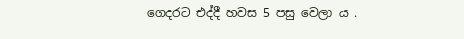ගෙදරට එද්දී හවස 5 පසු වෙලා ය .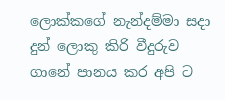ලොක්කගේ නැන්දම්මා සදා දුන් ලොකු කිරි වීදුරුව ගානේ පානය කර අපි ට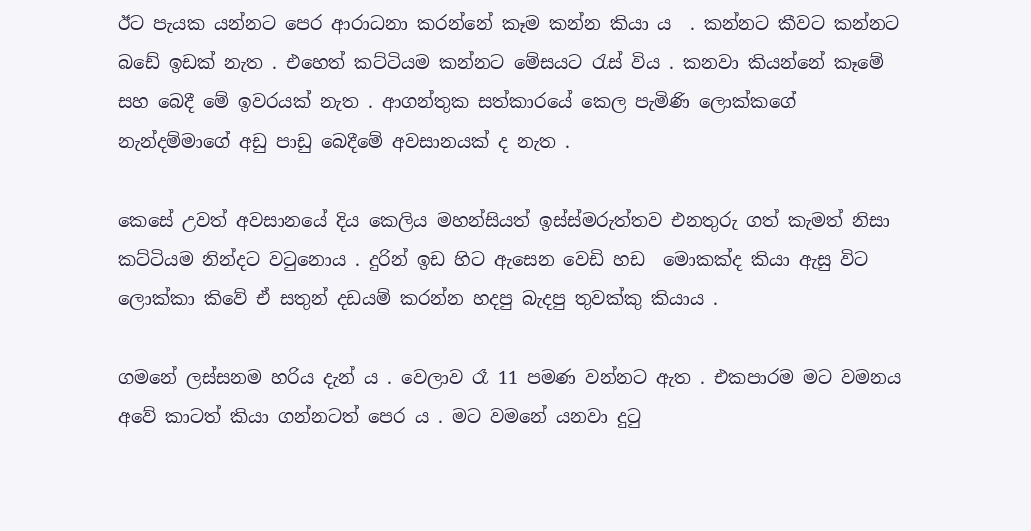ඊට පැයක යන්නට පෙර ආරාධනා කරන්නේ කෑම කන්න කියා ය  . කන්නට කීවට කන්නට බඩේ ඉඩක් නැත . එහෙත් කට්ටියම කන්නට මේසයට රැස් විය . කනවා කියන්නේ කෑමේ සහ බෙදී මේ ඉවරයක් නැත . ආගන්තුක සත්කාරයේ කෙල පැමිණි ලොක්කගේ නැන්දම්මාගේ අඩු පාඩු බෙදීමේ අවසානයක් ද නැත .

කෙසේ උවත් අවසානයේ දිය කෙලිය මහන්සියත් ඉස්ස්මරුත්තව එනතුරු ගත් කැමත් නිසා කට්ටියම නින්දට වටුනොය . දුරින් ඉඩ හිට ඇසෙන වෙඩි හඩ  මොකක්ද කියා ඇසු විට ලොක්කා කිවේ ඒ සතුන් දඩයම් කරන්න හදපු බැදපු තුවක්කු කියාය .

ගමනේ ලස්සනම හරිය දැන් ය . වෙලාව රෑ 11 පමණ වන්නට ඇත . එකපාරම මට වමනය අවේ කාටත් කියා ගන්නටත් පෙර ය . මට වමනේ යනවා දුටු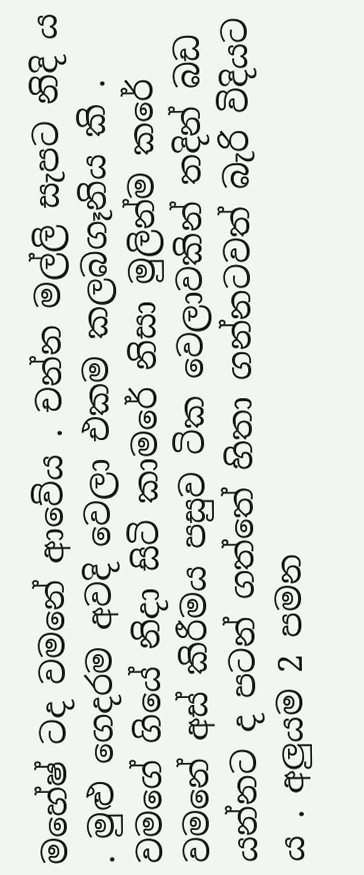මහේෂ් ටද වමනේ ආවේය . චන්න මල්ලි සැපට නිදි ය . මුළු ගෙදරම අවදි වෙලා එකම කලබගෑනිය කි . වමගේ ගියේ නිදා සිටි කාමරේ නිසා මුලින්ම කරේ වමනේ අස් කිරීමය පසුව ටික වෙලාවකින් තදින් බඩ යන්නට ද පටන් ගත්තේ හිතා ගන්නටවත් බැරි විදියට ය . අලුයම 2 පමන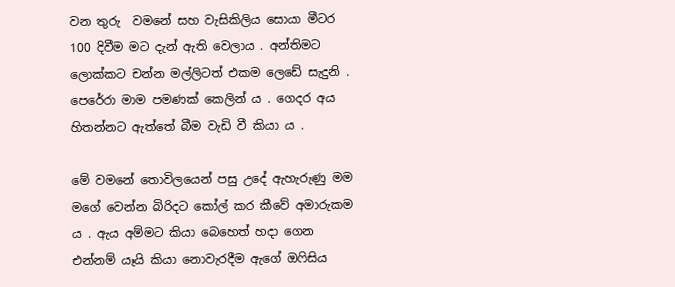වන තුරු  වමනේ සහ වැසිකිලිය සොයා මීටර 100 දිවීම මට දැන් ඇති වෙලාය . අන්තිමට ලොක්කට චන්න මල්ලිටත් එකම ලෙඩේ සැදුනි . පෙරේරා මාම පමණක් කෙලින් ය . ගෙදර අය හිතන්නට ඇත්තේ බීම වැඩි වී කියා ය .

මේ වමනේ තොවිලයෙන් පසු උදේ ඇහැරුණු මම මගේ වෙන්න බිරිදට කෝල් කර කීවේ අමාරුකම ය . ඇය අම්මට කියා බෙහෙත් හදා ගෙන එන්නම් යෑයි කියා නොවැරදීම ඇගේ ඔෆිසිය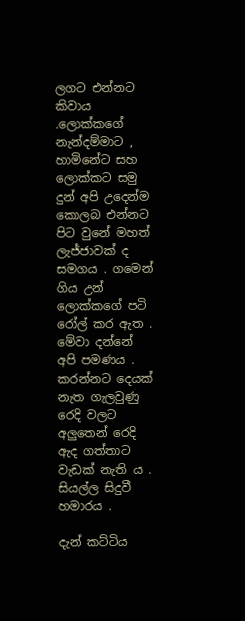ලගට එන්නට කිවාය .ලොක්කගේ නැන්දම්මාට , හාමිනේට සහ ලොක්කට සමු දුන් අපි උදෙන්ම කොලබ එන්නට පිට වුනේ මහත් ලැජ්ජාවක් ද සමගය . ගමෙන් ගිය උන් ලොක්කගේ පටි රෝල් කර ඇත . මේවා දන්නේ අපි පමණය . කරන්නට දෙයක් නැත ගැලවුණු රෙදි වලට අලුතෙන් රෙදි ඇද ගත්තාට වැඩක් නැති ය . සියල්ල සිදුවී හමාරය .

දැන් කට්ටිය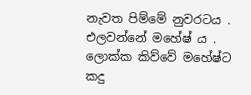නැවත පිම්මේ නුවරටය . එලවන්නේ මහේෂ් ය . ලොක්ක කිව්වේ මහේෂ්ට කදු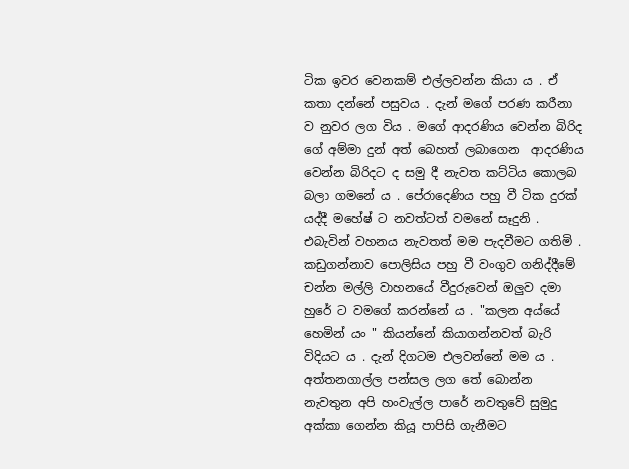ටික ඉවර වෙනකම් එල්ලවන්න කියා ය . ඒ කතා දන්නේ පසුවය . දැන් මගේ පරණ කරීනා ව නුවර ලග විය . මගේ ආදරණිය වෙන්න බිරිද ගේ අම්මා දුන් අත් බෙහත් ලබාගෙන  ආදරණිය වෙන්න බිරිදට ද සමු දී නැවත කට්ටිය කොලබ බලා ගමනේ ය . පේරාදෙණිය පහු වී ටික දුරක් යද්දී මහේෂ් ට නවත්ටත් වමනේ සෑදුනි . එබැවින් වහනය නැවතත් මම පැදවීමට ගතිමි . කඩුගන්නාව පොලිසිය පහු වී වංගුව ගනිද්දීමේ චන්න මල්ලි වාහනයේ වීදුරුවෙන් ඔලුව දමා හුරේ ට වමගේ කරන්නේ ය . "කලන අය්යේ හෙමින් යං " කියන්නේ කියාගන්නවත් බැරි විදියට ය . දැන් දිගටම එලවන්නේ මම ය . අත්තනගාල්ල පන්සල ලග තේ බොන්න නැවතුන අපි හංවැල්ල පාරේ නවතුවේ සුමුදු අක්කා ගෙන්න කියූ පාපිසි ගැනීමට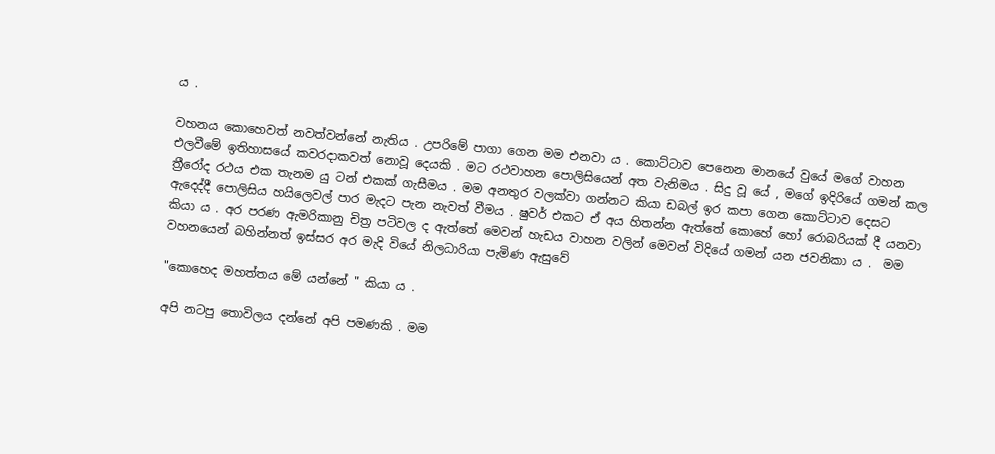ය .

වහනය කොහෙවත් නවත්වන්නේ නැතිය . උපරිමේ පාගා ගෙන මම එනවා ය . කොට්ටාව පෙනෙන මානයේ වුයේ මගේ වාහන එලවීමේ ඉතිහාසයේ කවරදාකවත් නොවූ දෙයකි . මට රථවාහන පොලිසියෙන් අත වැනිමය . සිදු වූ යේ , මගේ ඉදිරියේ ගමන් කල ත්‍රීරෝද රථය එක තැනම යු ටන් එකක් ගැසීමය . මම අනතුර වලක්වා ගන්නට කියා ඩබල් ඉර කපා ගෙන කොට්ටාව දෙසට ඇදෙද්දී පොලිසිය හයිලෙවල් පාර මැදට පැන නැවත් වීමය . ෂුවර් එකට ඒ අය හිතන්න ඇත්තේ කොහේ හෝ රොබරියක් දී යනවා කියා ය . අර පරණ ඇමරිකානු චිත්‍ර පටිවල ද ඇත්තේ මෙවන් හැඩය වාහන වලින් මෙවන් විදියේ ගමන් යන ජවනිකා ය .  මම වහනයෙන් බහින්නත් ඉස්සර අර මැදි වියේ නිලධාරියා පැමිණ ඇසුවේ

"කොහෙද මහත්තය මේ යන්නේ " කියා ය .

අපි නටපු තොවිලය දන්නේ අපි පමණකි . මම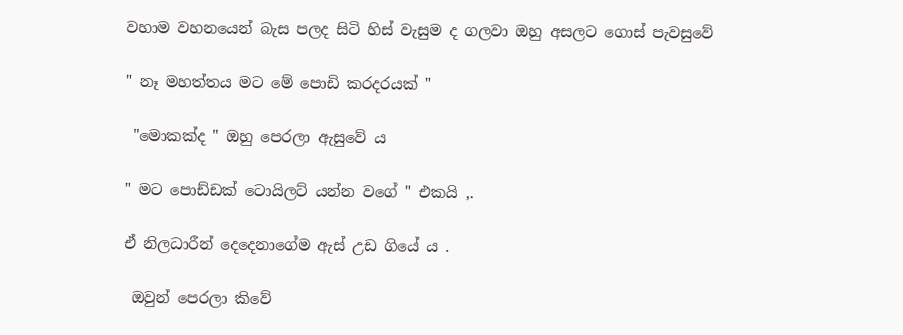වහාම වහනයෙන් බැස පලද සිටි හිස් වැසුම ද ගලවා ඔහු අසලට ගොස් පැවසුවේ

" නෑ මහත්තය මට මේ පොඩි කරදරයක් "

 "මොකක්ද " ඔහු පෙරලා ඇසුවේ ය

" මට පොඩ්ඩක් ටොයිලට් යන්න වගේ " එකයි ,.

ඒ නිලධාරීන් දෙදෙනාගේම ඇස් උඩ ගියේ ය .

 ඔවුන් පෙරලා කිවේ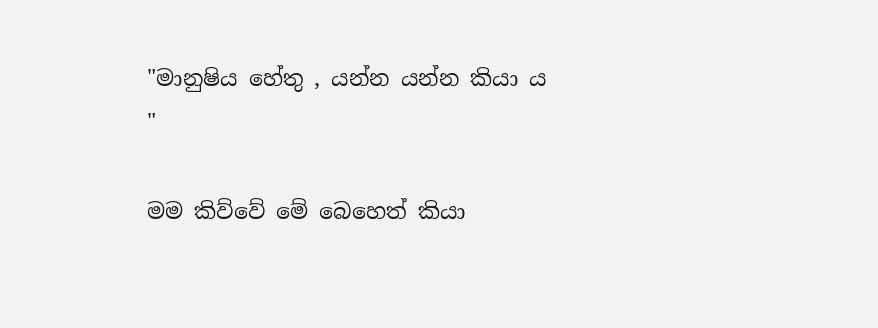"මානුෂිය හේතු , යන්න යන්න කියා ය "

මම කිව්වේ මේ බෙහෙත් කියා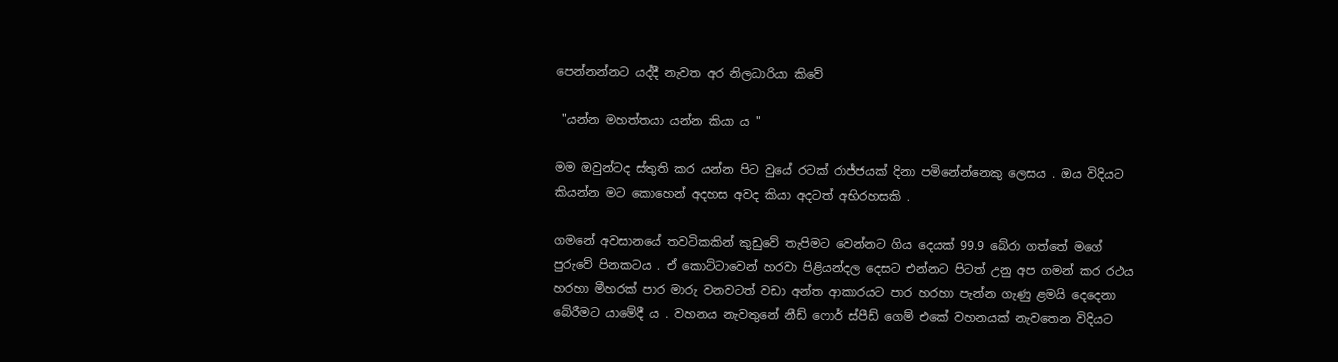පෙන්නන්නට යද්දී නැවත අර නිලධාරියා කිවේ

 "යන්න මහත්තයා යන්න කියා ය "

මම ඔවුන්ටද ස්තුති කර යන්න පිට වුයේ රටක් රාජ්ජයක් දිනා පමිනේන්නෙකු ලෙසය . ඔය විදියට කියන්න මට කොහෙන් අදහස අවද කියා අදටත් අභිරහසකි .

ගමනේ අවසානයේ තවටිකකින් කුඩුවේ තැපිමට වෙන්නට ගිය දෙයක් 99.9 බේරා ගත්තේ මගේ පුරුවේ පිනකටය . ඒ කොට්ටාවෙන් හරවා පිළියන්දල දෙසට එන්නට පිටත් උනු අප ගමන් කර රථය හරහා මීහරක් පාර මාරු වනවටත් වඩා අන්ත ආකාරයට පාර හරහා පැන්න ගැණු ළමයි දෙදෙනා බේරීමට යාමේදී ය . වහනය නැවතුනේ නීඩ් ෆොර් ස්පීඩ් ගෙම් එකේ වහනයක් නැවතෙන විදියට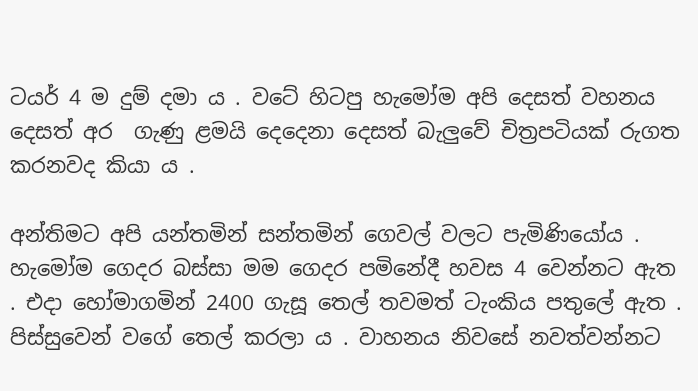ටයර් 4 ම දුම් දමා ය . වටේ හිටපු හැමෝම අපි දෙසත් වහනය දෙසත් අර  ගැණු ළමයි දෙදෙනා දෙසත් බැලුවේ චිත්‍රපටියක් රුගත කරනවද කියා ය .

අන්තිමට අපි යන්තමින් සන්තමින් ගෙවල් වලට පැමිණියෝය . හැමෝම ගෙදර බස්සා මම ගෙදර පමිනේදී හවස 4 වෙන්නට ඇත . එදා හෝමාගමින් 2400 ගැසූ තෙල් තවමත් ටැංකිය පතුලේ ඇත . පිස්සුවෙන් වගේ තෙල් කරලා ය . වාහනය නිවසේ නවත්වන්නට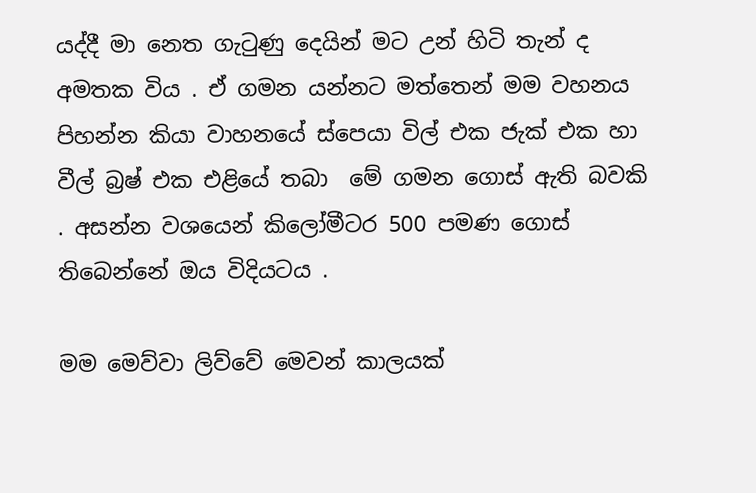යද්දී මා නෙත ගැටුණු දෙයින් මට උන් හිටි තැන් ද අමතක විය . ඒ ගමන යන්නට මත්තෙන් මම වහනය පිහන්න කියා වාහනයේ ස්පෙයා විල් එක ජැක් එක හා වීල් බ්‍රෂ් එක එළියේ තබා  මේ ගමන ගොස් ඇති බවකි . අසන්න වශයෙන් කිලෝමීටර 500 පමණ ගොස් තිබෙන්නේ ඔය විදියටය .

මම මෙව්වා ලිව්වේ මෙවන් කාලයක්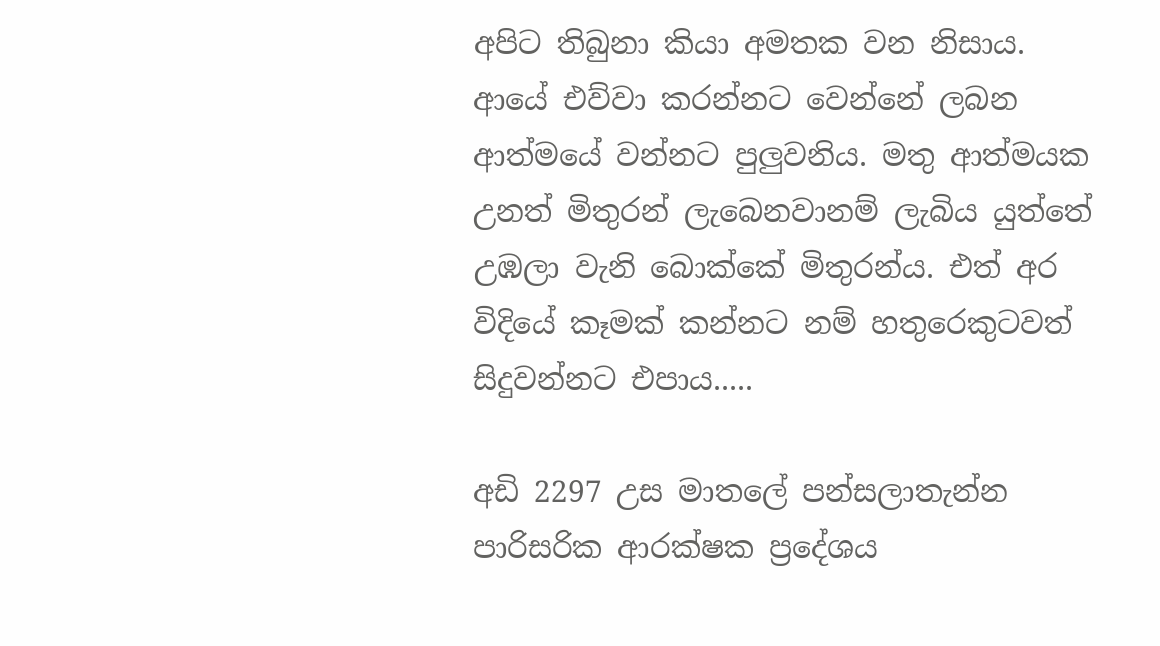අපිට තිබුනා කියා අමතක වන නිසාය. ආයේ එව්වා කරන්නට වෙන්නේ ලබන ආත්මයේ වන්නට පුලුවනිය. මතු ආත්මයක උනත් මිතුරන් ලැබෙනවානම් ලැබිය යුත්තේ උඹලා වැනි බොක්කේ මිතුරන්ය. එත් අර විදියේ කෑමක් කන්නට නම් හතුරෙකුටවත් සිදුවන්නට එපාය.....

අඩි 2297 උස මාතලේ පන්සලාතැන්න පාරිසරික ආරක්ෂක ප්‍රදේශය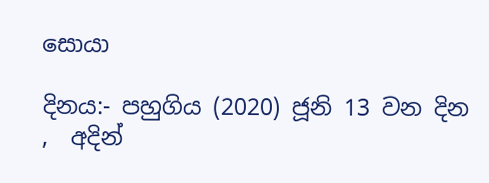සොයා

දිනය:- පහුගිය (2020) ජූනි 13 වන දින ,  අදින්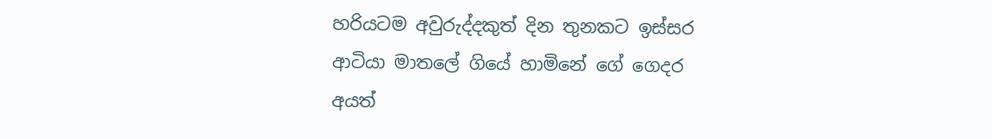හරියටම අවුරුද්දකුත් දින තුනකට ඉස්සර ආටියා මාතලේ ගියේ හාමිනේ ගේ ගෙදර අයත්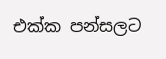එක්ක පන්සලට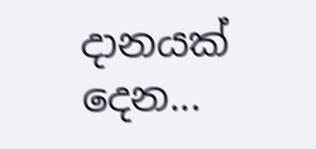දානයක් දෙන...